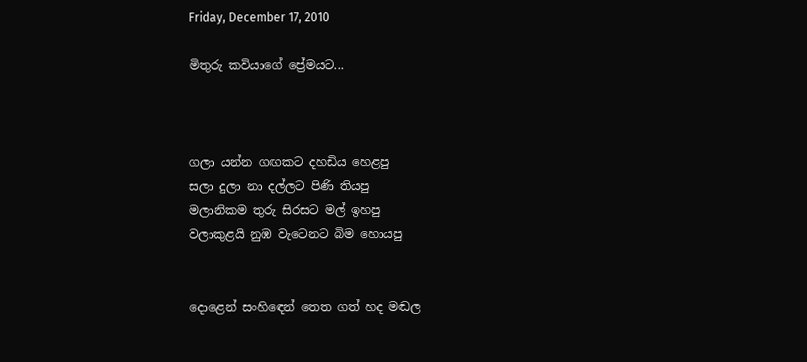Friday, December 17, 2010

මිතුරු කවියාගේ ප්‍රේමයට...



ගලා යන්න ගඟකට දහඩිය හෙළපු
සලා දුලා නා දල්ලට පිණි තියපු
මලානිකම තුරු සිරසට මල් ඉහපු
වලාකුළයි නුඹ වැටෙනට බිම හොයපු


දොළෙන් සංහි‍ඳෙන් තෙත ගත් හද මඬල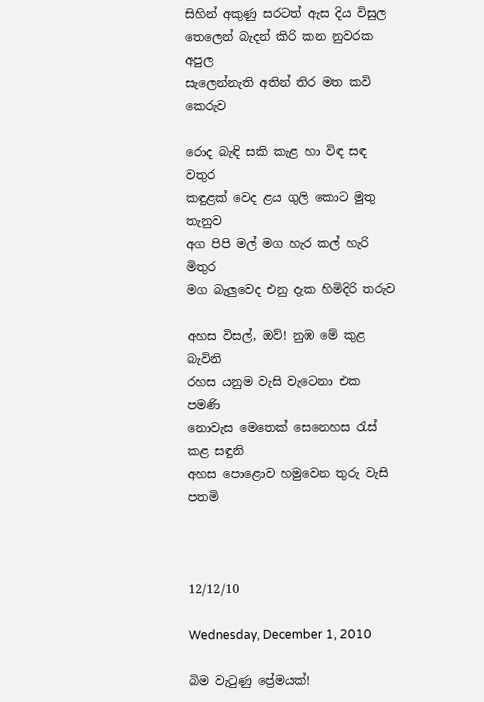සිහින් අකුණු සරටත් ඇස දිය විසුල
තෙලෙන් බැදන් කිරි කන නුවරක අපුල
සැලෙන්නැති අතින් තිර මත කවි කෙරුව

රොද බැඳි සකි කැළ හා විඳ සඳ වතුර
කඳුළක් වෙද ළය ගුලි කොට මුතු තැනුව
අග පිපි මල් මග හැර කල් හැරි මිතුර
මග බැලුවෙද එනු දැක හිමිදිරි තරුව

අහස විසල්, ඔව්! නුඹ මේ කුළ බැවිනි
රහස යනුම වැසි වැටෙනා එක පමණි
නොවැස මෙතෙක් සෙනෙහස රැස් කළ සඳුනි
අහස පොළොව හමුවෙන තුරු වැසි පතමි



12/12/10

Wednesday, December 1, 2010

බිම වැටුණු ප්‍රේමයක්!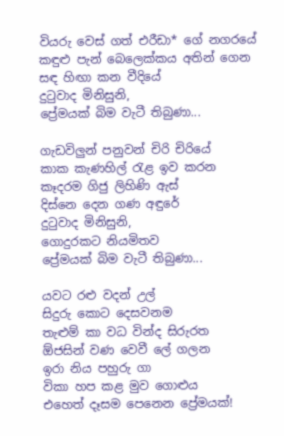වියරු වෙස් ගත් එරීඩා* ගේ නගරයේ
කඳුළු පැන් බෙලෙක්කය අතින් ගෙන
සඳ හිඟා කන වීදියේ
දුටුවාද මිනිසුනි,
ප්‍රේමයක් බිම වැටී තිබුණා...

ගැඩවිලුන් පනුවන් චිරි චිරියේ
කාක කැණහිල් රැළ ඉව කරන
කෑදරම ගිජු ලිහිණි ඇස්
දිස්නෙ දෙන ගණ අඳුරේ
දුටුවාද මිනිසුනි,
ගොදුරකට නියමිතව
ප්‍රේමයක් බිම වැටී තිබුණා...

යවට රළු වදන් උල්
සිදුරු කොට දෙසවනම
තැළුම් කා වධ වින්ද සිරුරත
ඕජසින් වණ වෙවී ලේ ගලන
ඉරා නිය පහුරු ගා
විකා හප කළ මුව ගොළුය
එහෙත් දෑසම පෙනෙන ප්‍රේමයක්!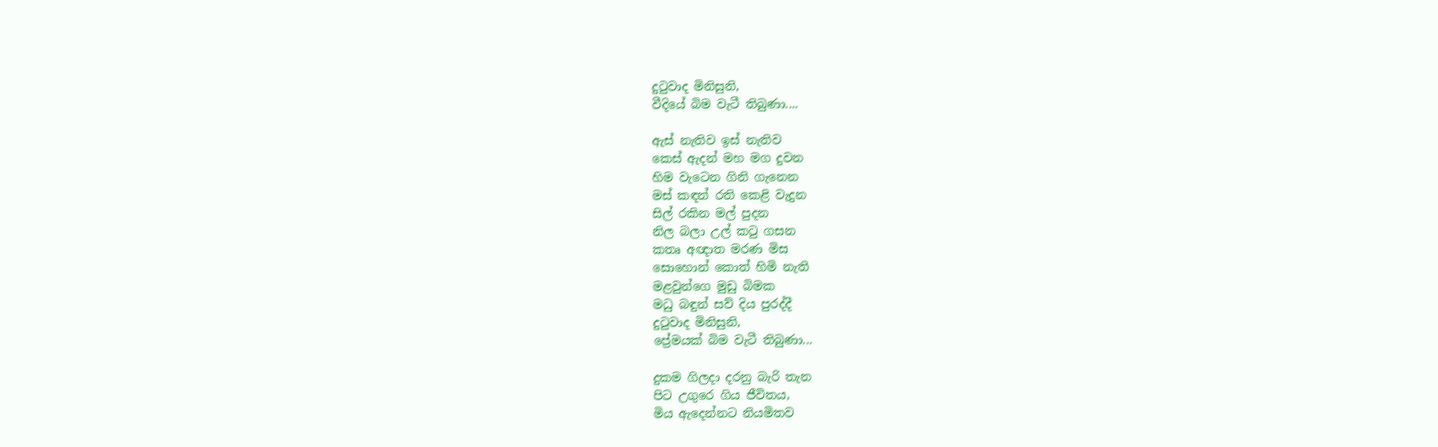දුටුවාද මිනිසුනි,
වීදියේ බිම වැටී තිබුණා....

ඇස් නැතිව ඉස් නැතිව
කෙස් ඇදන් මහ මග දුවන
හිම වැටෙන ගිනි ගැනෙන
මස් කඳන් රති කෙළි වැදුන
සිල් රකින මල් පුදන
නිල බලා උල් කටු ගසන
කතෘ අඥාත මරණ මිස
සොහොන් කොත් හිමි නැති
මළවුන්ගෙ මුඩු බිමක
මධු බඳුන් සව් දිය පුරද්දී
දුටුවාද මිනිසුනි,
ප්‍රේමයක් බිම වැටී තිබුණා...

දුකම ගිලදා දරනු බැරි තැන
පිට උගුරෙ ගිය ජීවිතය,
මිය ඇදෙන්නට නියමිතව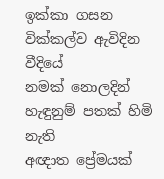ඉක්කා ගසන
වික්කල්ව ඇවිදින වීදියේ
නමක් නොලදින්
හැඳුනුම් පතක් හිමි නැති
අඥාත ප්‍රේමයක්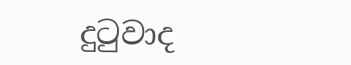දුටුවාද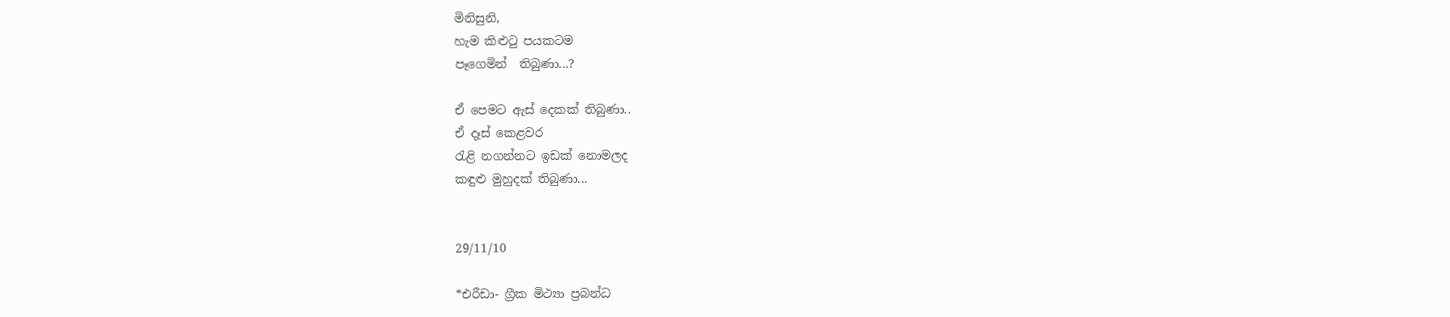මිනිසුනි,
හැම කිළුටු පයකටම
පෑගෙමින්  තිබුණා...?

ඒ පෙමට ඇස් දෙකක් තිබුණා..
ඒ දෑස් කෙළවර
රැළි නගන්නට ඉඩක් නොමලද
කඳුළු මුහුදක් තිබුණා...


29/11/10

*එරීඩා- ග්‍රීක මිථ්‍යා ප්‍රබන්ධ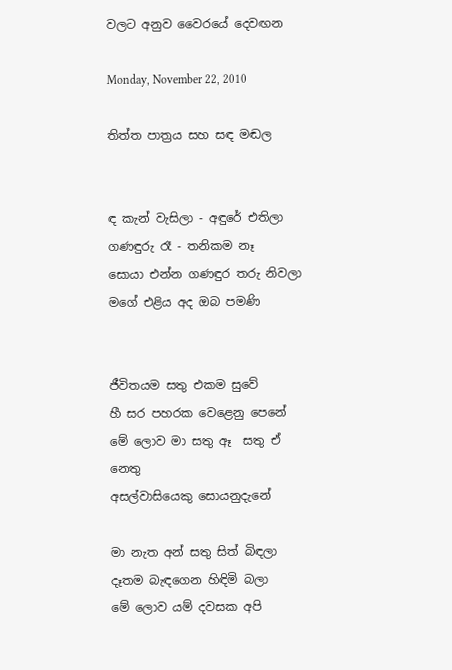වලට අනුව වෛරයේ දෙවඟන

Monday, November 22, 2010

තිත්ත පාත්‍රය සහ සඳ මඬල


ඳ කැන් වැසිලා - අඳුරේ එතිලා
ගණඳුරු රෑ - තනිකම නෑ
සොයා එන්න ගණඳුර තරු නිවලා
මගේ එළිය අද ඔබ පමණි


ජීවිතයම සතු එකම සුවේ
හී සර පහරක වෙළෙනු පෙනේ
මේ ලොව මා සතු ඈ  සතු ඒ නෙතු
අසල්වාසියෙකු සොයනුදැනේ

මා නැත අන් සතු සිත් බිඳලා
දෑතම බැඳගෙන හිඳිමි බලා
මේ ලොව යම් දවසක අපි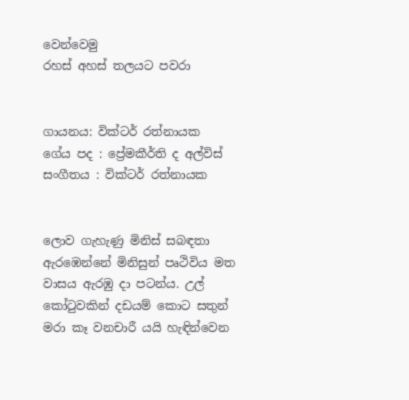වෙන්වෙමු
රහස් අහස් තලයට පවරා


ගායනය: වික්ටර් රත්නායක
ගේය පද : ප්‍රේමකීර්ති ද අල්විස්
සංගීතය : වික්ටර් රත්නායක


ලොව ගැහැණු මිනිස් සබඳතා ඇරඹෙන්නේ මිනිසුන් පෘථිවිය මත වාසය ඇරඹු දා පටන්ය. උල් කෝටුවකින් දඩයම් කොට සතුන් මරා කෑ වනචාරී යයි හැඳින්වෙන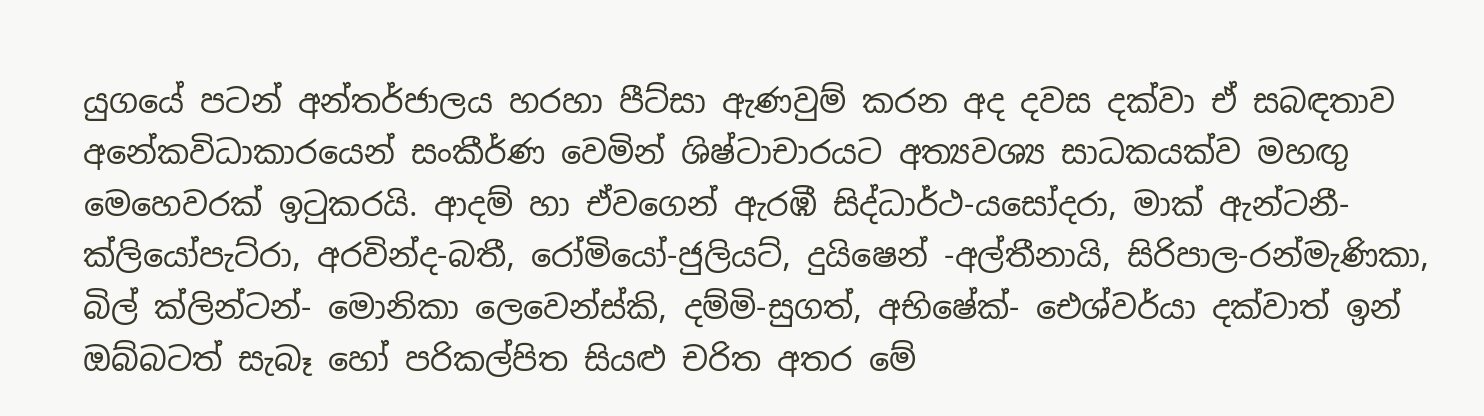යුගයේ පටන් අන්තර්ජාලය හරහා පීට්සා ඇණවුම් කරන අද දවස දක්ව‍ා ඒ සබඳතාව අනේකවිධාකාරයෙන් සංකීර්ණ වෙමින් ශිෂ්ටාචාරයට අත්‍යවශ්‍ය සාධකයක්ව මහඟු මෙහෙවරක් ඉටුකරයි. ආදම් හා ඒවගෙන් ඇරඹී සිද්ධාර්ථ-යසෝදරා, මාක් ඇන්ටනී-ක්ලියෝපැට්රා, අරවින්ද-බතී, රෝමියෝ-ජුලියට්, දුයිෂෙන් -අල්තීනායි, සිරිපාල-රන්මැණිකා, බිල් ක්ලින්ටන්- මොනිකා ලෙවෙන්ස්කි, දම්මි-සුගත්, අභිෂේක්- ඓශ්වර්යා දක්වාත් ඉන් ඔබ්බටත් සැබෑ හෝ පරිකල්පිත සියළු චරිත අතර මේ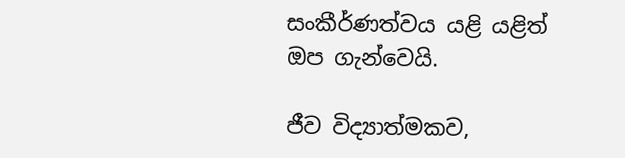සංකීර්ණත්වය යළි යළිත් ඔප ගැන්වෙයි.

ජීව විද්‍යාත්මකව,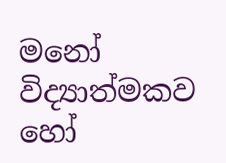මනෝ  විද්‍යාත්මකව හෝ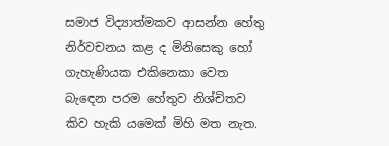සමාජ විද්‍යාත්මකව ආසන්න හේතු නිර්වචනය කළ ද මිනිසෙකු හෝ ගැහැණියක එකිනෙකා වෙත බැ‍ඳෙන පරම හේතුව නිශ්චිතව කිව හැකි යමෙක් මිහි මත නැත.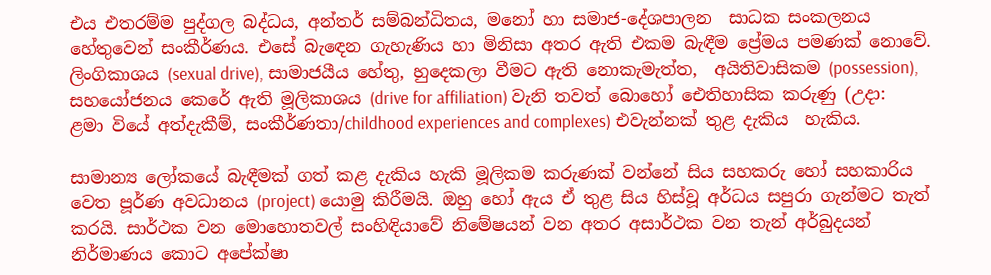එය එතරම්ම පුද්ගල බද්ධය, අන්තර් සම්බන්ධිතය, මනෝ හා සමාජ-දේශපාලන  සාධක සංකලනය හේතුවෙන් සංකීර්ණය. එසේ බැඳෙන ගැහැණිය හා මිනිසා අතර ඇති එකම බැඳීම ප්‍රේමය පමණක් නොවේ. ලිංගිකාශය (sexual drive), සාමාජයීය හේතු, හුදෙකලා වීමට ඇති නොකැමැත්ත,  අයිතිවාසිකම (possession), සහයෝජනය කෙරේ ඇති මූලිකාශය (drive for affiliation) වැනි තවත් බොහෝ ඓතිහාසික කරුණු (උදා: ළමා වියේ අත්දැකීම්, සංකීර්ණතා/childhood experiences and complexes) එවැන්නක් තුළ දැකිය  හැකිය.

සාමාන්‍ය ලෝකයේ බැඳීමක් ගත් කළ දැකිය හැකි මූලිකම කරුණක් වන්නේ සිය සහකරු හෝ සහකාරිය වෙත පූර්ණ අවධානය (project) යොමු කිරීමයි. ඔහු හෝ ඇය ඒ තුළ සිය හිස්වූ අර්ධය සපුරා ගැන්මට තැත් කරයි. සාර්ථක වන මොහොතවල් සංහිඳියාවේ නිමේෂයන් වන අතර අසාර්ථක වන තැන් අර්බුදයන් නිර්මාණය කොට අපේක්ෂා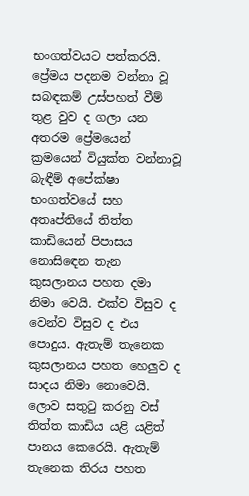භංගත්වයට පත්කරයි.  ප්‍රේමය පදනම වන්නා වූ සබඳකම් උස්පහත් වීම් තුළ වුව ද ගලා යන අතරම ප්‍රේමයෙන් ක්‍රමයෙන් වියුක්ත වන්නාවූ බැඳීම් අපේක්ෂා භංගත්වයේ සහ අතෘප්තියේ තිත්ත කාඩියෙන් පිපාසය නොසිඳෙන තැන කුසලානය පහත දමා නිමා වෙයි. එක්ව විසුව ද වෙන්ව විසුව ද එය පොදුය. ඇතැම් තැනෙක  කුසලානය පහත හෙලුව ද සාදය නිමා නොවෙයි. ලොව සතුටු කරනු වස් තිත්ත කාඩිය යළි යළිත් පානය කෙරෙයි. ඇතැම් තැනෙක තිරය පහත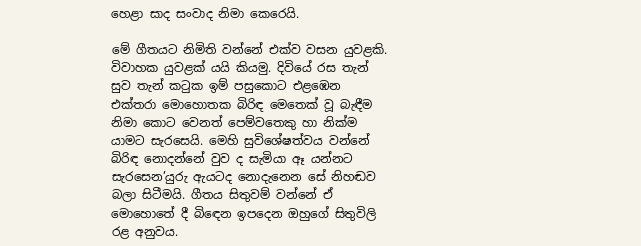හෙළා සාද සංවාද නිමා කෙරෙයි.

මේ ගීතයට නිමිති වන්නේ එක්ව වසන යුවළකි. විවාහක යුවළක් යයි කියමු. දිවියේ රස තැන් සුව තැන් කටුක ඉම් පසුකොට එළඹෙන එක්තරා මොහොතක බිරිඳ මෙතෙක් වූ බැඳීම නිමා කොට වෙනත් පෙම්වතෙකු හා නික්ම යාමට සැරසෙයි. මෙහි සුවිශේෂත්වය වන්නේ බිරිඳ නොදන්නේ වුව ද සැමියා ඈ යන්නට සැරසෙන’යුරු ඇයටද නොදැනෙන සේ නිහඬව බලා සිටීමයි. ගීතය සිතුවම් වන්නේ ඒ මොහොතේ දී බිඳෙන ඉපදෙන ඔහුගේ සි‍තුවිලි රළ අනුවය.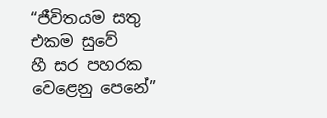“ජීවිතයම සතු එකම සුවේ
හී සර පහරක වෙළෙනු පෙනේ”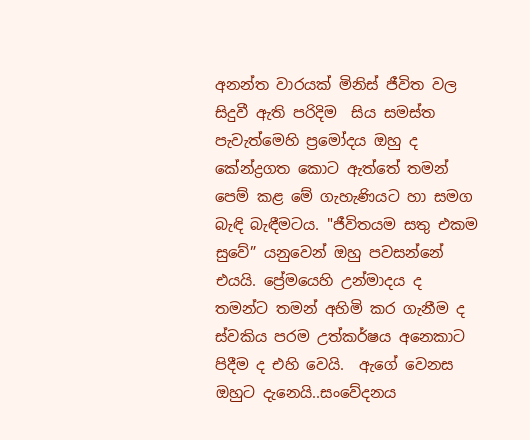අනන්ත වාරයක් මිනිස් ජීවිත වල සිදුවී ඇති පරිදිම  සිය සමස්ත පැවැත්මෙහි ප්‍රමෝදය ඔහු ද කේන්ද්‍රගත කොට ඇත්තේ තමන් පෙම් කළ මේ ගැහැණියට හා සමග බැඳි බැඳීමටය. "ජීවිතයම සතු එකම සුවේ” යනුවෙන් ඔහු පවසන්නේ එයයි. ප්‍රේමයෙහි උන්මාදය ද  තමන්ට තමන් අහිමි කර ගැනීම ද ස්වකිය පරම උත්කර්ෂය අනෙකාට පිදීම ද එහි වෙයි.  ඇගේ වෙනස ඔහුට දැනෙයි..සංවේදනය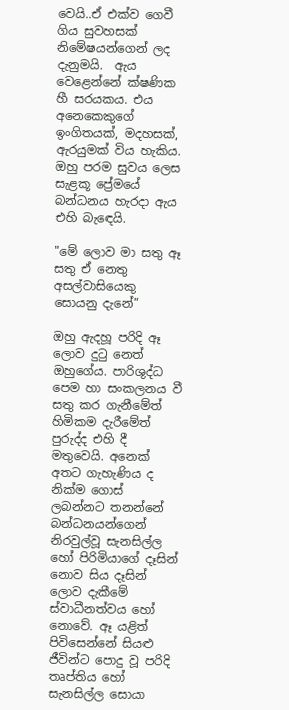වෙයි..ඒ එක්ව ගෙවී ගිය සුවහසක් නිමේෂයන්ගෙන් ලද දැනුමයි.  ඇය වෙළෙන්නේ ක්ෂණික හී සරයකය. එය අනෙකෙකුගේ ඉංගිතයක්, මදහසක්, ඇරයුමක් විය හැකිය. ඔහු පරම සුවය ලෙස සැළකූ ප්‍රේමයේ බන්ධනය හැරදා ඇය එහි බැ‍ඳෙයි.

"මේ ලොව මා සතු ඈ සතු ඒ නෙතු
අසල්වාසියෙකු සොයනු දැනේ”

ඔහු ඇදහූ පරිදි ඈ ලොව දුටු නෙත් ඔහුගේය. පාරිශුද්ධ පෙම හා සංකලනය වී සතු කර ගැනීමේත් හිමිකම දැරීමේත් පුරුද්ද එහි දී මතුවෙයි. අනෙක් අතට ගැහැණිය ද නික්ම ගොස් ලබන්නට තනන්නේ බන්ධනයන්ගෙන් නිරවුල්වූ සැනසිල්ල හෝ පිරිමියාගේ දෑසින් නොව සිය දෑසින් ලොව දැකීමේ ස්වාධීනත්වය හෝ නොවේ. ඈ යළිත් පිවිසෙන්නේ සියළු ජීවින්ට පොදු වූ පරිදි තෘප්තිය හෝ සැනසිල්ල සොයා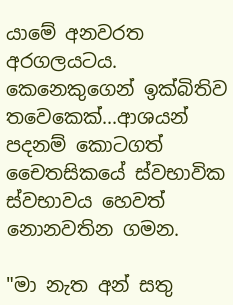යාමේ අනවරත අරගලයටය. කෙනෙකුගෙන් ඉක්බිතිව තවෙකෙක්...ආශයන් පදනම් කොටගත් චෛතසිකයේ ස්වභාවික ස්වභාවය හෙවත් නොනවතින ගමන.

"මා නැත අන් සතු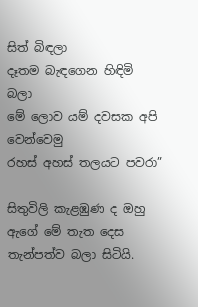සිත් බිඳලා
දෑතම බැඳගෙන හිඳිමි බලා
මේ ලොව යම් දවසක අපි වෙන්වෙමු
රහස් අහස් තලයට පවරා”

සිතුවිලි කැළඹුණ ද ඔහු ඇගේ මේ තැත දෙස තැන්පත්ව බලා සිටියි.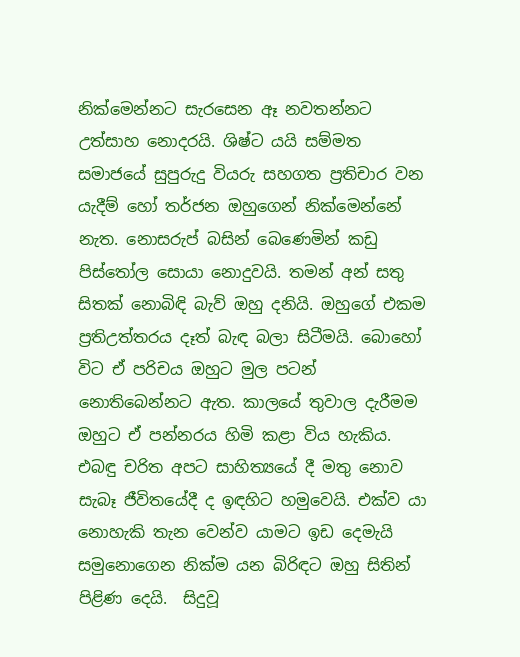නික්මෙන්නට සැරසෙන ඈ නවතන්නට උත්සාහ නොදරයි. ශිෂ්ට යයි සම්මත සමාජයේ සුපුරුදු වියරු සහගත ප්‍රතිචාර වන යැදීම් හෝ තර්ජන ඔහුගෙන් නික්මෙන්නේ නැත. නොසරුප් බසින් බෙණෙමින් කඩු පිස්තෝල සොයා නොදුවයි. තමන් අන් සතු සිතක් නොබිඳි බැව් ඔහු දනියි. ඔහුගේ එකම ප්‍රතිඋත්තරය දෑත් බැඳ බලා සිටීමයි. බොහෝ විට ඒ පරිචය ඔහුට මුල පටන් නොතිබෙන්නට ඇත. කාලයේ තුවාල දැරීමම  ඔහුට ඒ පන්නරය හිමි කළා විය හැකිය. එබඳු චරිත අපට සාහිත්‍යයේ දී මතු නොව සැබෑ ජීවිතයේදී ද ඉඳහිට හමුවෙයි. එක්ව යා නොහැකි තැන වෙන්ව යාමට ඉඩ දෙමැයි  සමුනොගෙන නික්ම යන බිරිඳට ඔහු සිතින් පිළිණ දෙයි.  සිදුවූ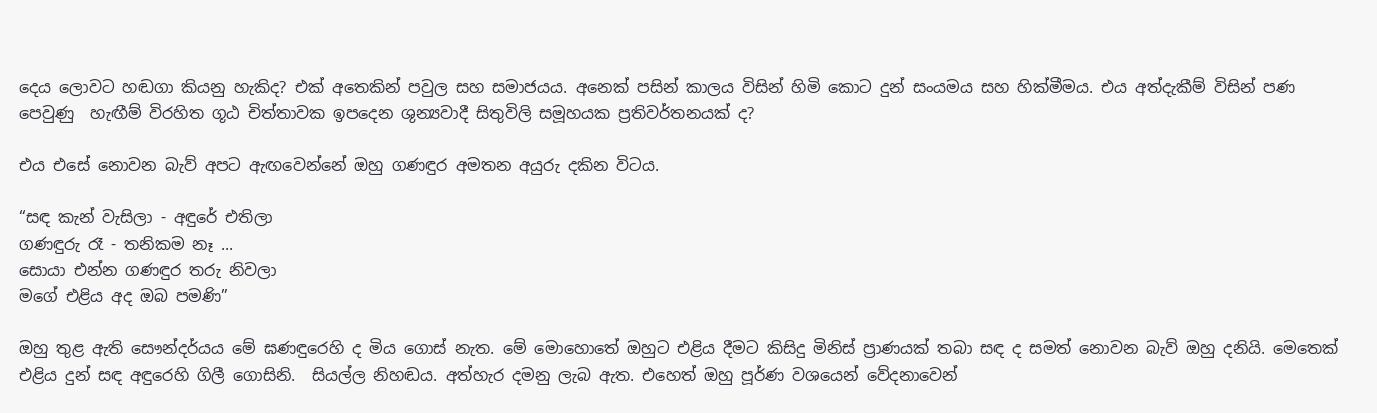දෙය ලොවට හඬගා කියනු හැකිද? එක් අතෙකින් පවුල සහ සමාජයය. අනෙක් ප‍සින් කාලය විසින් හිමි කොට දුන් සංයමය සහ හික්මීමය. එය අත්දැකීම් විසින් පණ පෙවුණු  හැඟීම් විරහිත ගූඨ චිත්තාවක ඉපදෙන ශුන්‍යවාදී සිතුවිලි සමූහයක ප්‍රතිවර්තනයක් ද?

එය එසේ නොවන බැව් අපට ඇඟවෙන්නේ ඔහු ගණඳුර අමතන අයුරු දකින විටය.

“සඳ කැන් වැසිලා - අඳුරේ එතිලා
ගණඳුරු රෑ - තනිකම නෑ ...
සොයා එන්න ගණඳුර තරු නිවලා
මගේ එළිය අද ඔබ පමණි”

ඔහු තුළ ඇති සෞන්දර්යය මේ ඝණඳුරෙහි ද මිය ගොස් නැත. මේ මොහොතේ ඔහුට එළිය දීමට කිසිදු මිනිස් ප්‍රාණයක් තබා සඳ ද සමත් නොවන බැව් ඔහු දනියි. මෙතෙක් එළිය දුන් සඳ අඳුරෙහි ගිලී ගොසිනි.  සියල්ල නිහඬය. අත්හැර දමනු ලැබ ඇත. එහෙත් ඔහු පූර්ණ වශයෙන් වේදනාවෙන්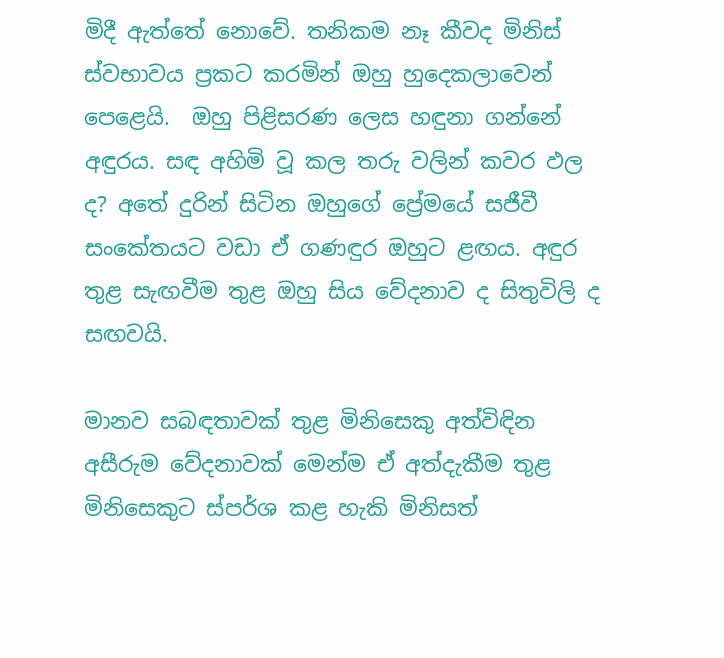මිදී ඇත්තේ නොවේ. තනිකම නෑ කීවද මිනිස් ස්වභාවය ප්‍රකට කරමින් ඔහු හුදෙකලාවෙන් පෙළෙයි.  ඔහු පිළිසරණ ලෙස හඳුනා ගන්නේ අඳුරය. සඳ අහිමි වූ කල තරු වලින් කවර ඵල ද? අතේ දුරින් සිටින ඔහුගේ ප්‍රේමයේ සජීවී සංකේතයට වඩා ඒ ගණඳුර ඔහුට ළඟය. අඳුර තුළ සැඟවීම තුළ ඔහු සිය වේදනාව ද සිතුවිලි ද සඟවයි.

මානව සබඳතාවක් තුළ මිනිසෙකු අත්විඳින අසීරුම වේදනාවක් මෙන්ම ඒ අත්දැකීම තුළ මිනිසෙකුට ස්පර්ශ කළ හැකි මිනිසත්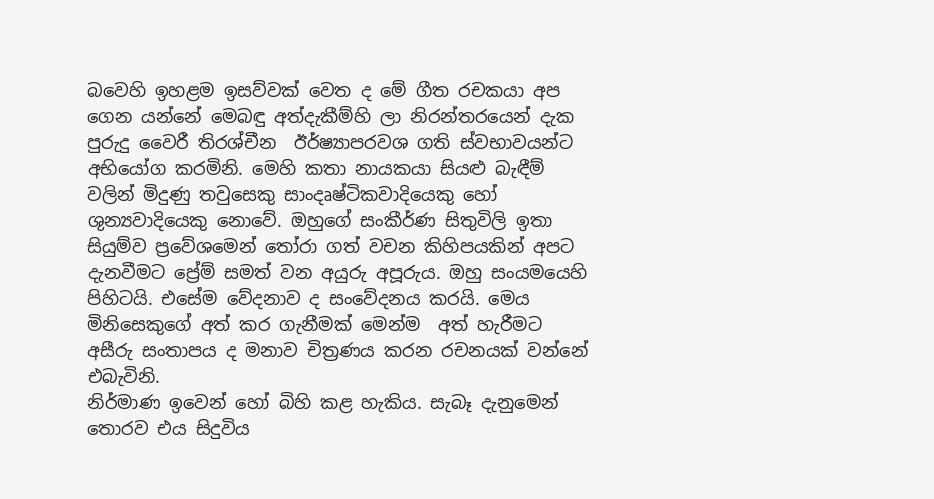බවෙහි ඉහළම ඉසව්වක් වෙත ද මේ ගීත රචකයා අප ගෙන යන්නේ මෙබඳු අත්දැකීම්හි ලා නිරන්තරයෙන් දැක පුරුදු වෛරී තිරශ්චීන  ඊර්ෂ්‍යාපරවශ ගති ස්වභාවයන්ට අභියෝග කරමිනි. මෙහි කතා නායකයා සියළු බැඳීම් වලින් මිදුණු තවුසෙකු සාංදෘෂ්ටිකවාදියෙකු හෝ ශුන්‍යවාදියෙකු නොවේ. ඔහුගේ සංකීර්ණ සිතුවිලි ඉතා සියුම්ව ප්‍රවේශමෙන් තෝරා ගත් වචන කිහිපයකින් අපට දැනවීමට ප්‍රේම් සමත් වන අයුරු අපූරුය. ඔහු සංයමයෙහි පිහිටයි. එසේම වේදනාව ද සංවේදනය කරයි. මෙය මිනිසෙකුගේ අත් කර ගැනීමක් මෙන්ම  අත් හැරීමට අසීරු සංතාපය ද මනාව චිත්‍රණය කරන රචනයක් වන්නේ එබැවිනි.
නිර්මාණ ඉවෙන් හෝ බිහි කළ හැකිය. සැබෑ දැනුමෙන් තොරව එය සිදුවිය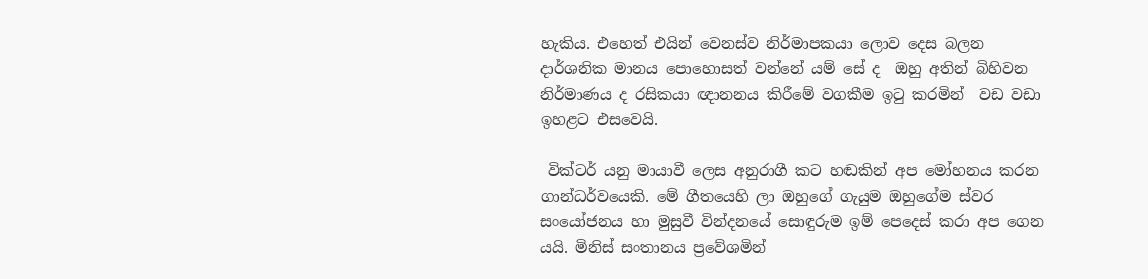හැකිය. එහෙත් එයින් වෙනස්ව නිර්මාපකයා ලොව දෙස බලන දාර්ශනික මානය පොහොසත් වන්නේ යම් සේ ද  ඔහු අතින් බිහිවන නිර්මාණය ද රසිකයා ඥානනය කිරීමේ වගකීම ඉටු කරමින්  වඩ වඩා ඉහළට එසවෙයි.

 වික්ටර් යනු මායාවී ලෙස අනුරාගී කට හඬකින් අප මෝහනය කරන ගාන්ධර්වයෙකි. මේ ගීතයෙහි ලා ඔහුගේ ගැයුම ඔහුගේම ස්වර සංයෝජනය හා මුසුවී වින්දනයේ සොඳුරුම ඉම් පෙදෙස් කරා අප ගෙන යයි. මිනිස් සංතානය ප්‍රවේශමින්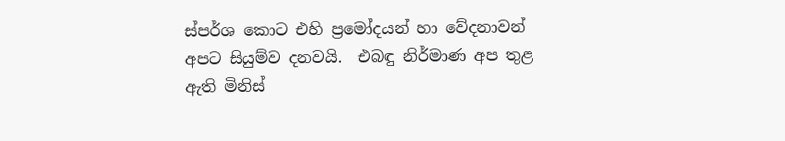ස්පර්ශ කොට එහි ප්‍රමෝදයන් හා වේදනාවන් අපට සියුම්ව දනවයි.  එබඳු නිර්මාණ අප තුළ ඇති මිනිස්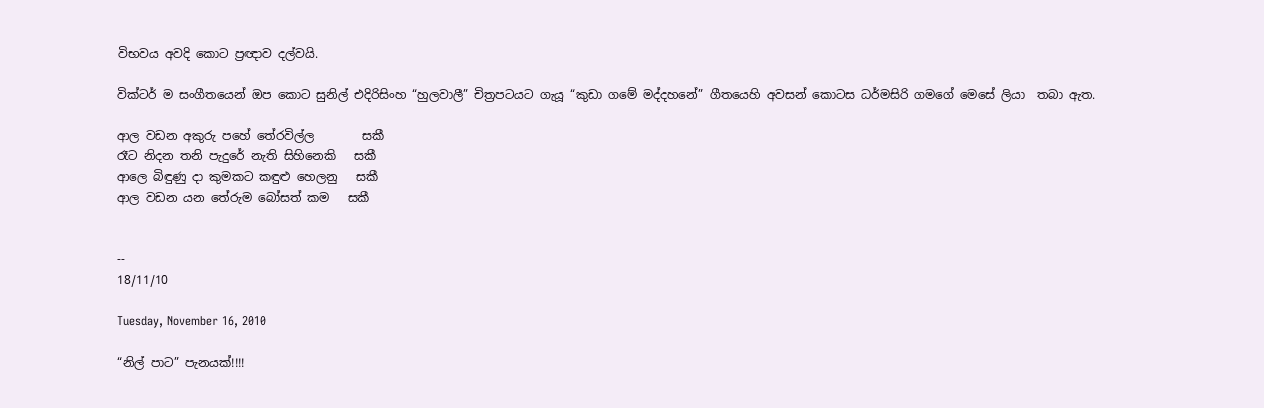විභවය අවදි කොට ප්‍රඥාව දල්වයි.

වික්ටර් ම සංගීතයෙන් ඔප කොට සුනිල් එදිරිසිංහ “හුලවාලී” චිත්‍රපටයට ගැයූ “කුඩා ගමේ මද්දහනේ” ගීත‍යෙහි අවසන් කොටස ධර්මසිරි ගමගේ මෙසේ ලියා  තබා ඇත.

ආල වඩන අකුරු පහේ තේරවිල්ල        සකී
රෑට නිදන තනි පැදුරේ නැති සිහිනෙකි   සකී
ආලෙ බිඳුණු දා කුමකට කඳුළු හෙලනු   සකී
ආල වඩන යන තේරුම බෝසත් කම   සකී


--
18/11/10

Tuesday, November 16, 2010

“නිල් පාට” පැනයක්!!!!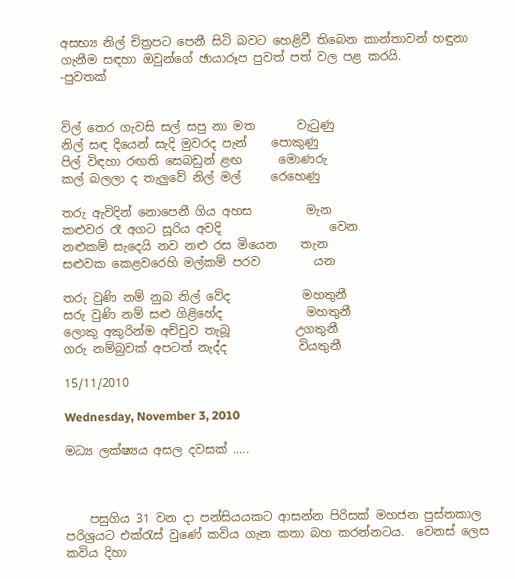අසභ්‍ය නිල් චිත්‍රපට පෙනී සිටි බවට හෙළිවී තිබෙන කාන්තාවන් හඳුනා ගැනීම සඳහා ඔවුන්ගේ ඡායාරූප පුවත් පත් වල පළ කරයි.
-පුවතක්


විල් තෙර ගැවසි සල් සපු නා මත       වැටුණු
නිල් සඳ දියෙන් සැදි මුවරද පැන්    පොකුණු
පිල් විඳහා රඟති සෙබඩුන් ළඟ      මොණරු
කල් බලලා ද තැලුවේ නිල් මල්     රෙහෙණු

තරු ඇවිදින් නොපෙනී ගිය අහස         මැන
කළුවර රෑ අගට සූරිය අවදි                  වෙන
නළුකම් සැදෙයි නව නළු රස මියෙන    තැන
සළුවක කෙළවරෙහි මල්කම් පරව         යන

තරු වුණි නම් නුබ නිල් වේද            මහතුනී
සරු වුණි නම් සළු ගිළිහේද              මහතුනී
ලොකු අකුරින්ම අච්චුව තැබූ           උගතුනී
ගරු නම්බුවක් අපටත් නැද්ද            වියතුනී

15/11/2010

Wednesday, November 3, 2010

මධ්‍ය ලක්ෂ්‍යය අසල දවසක් .....



    පසුගිය 31 වන දා පන්සියයකට ආසන්න පිරිසක් මහජන පුස්තකාල පරිශ්‍රයට එක්රැස් වුණේ කවිය ගැන කතා බහ කරන්නටය.  වෙනස් ලෙස කවිය දිහා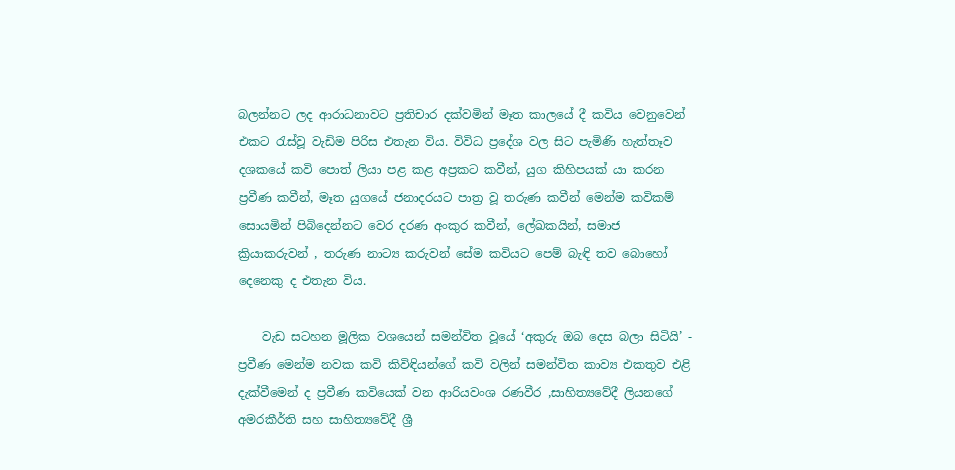බලන්නට ලද ආරාධනාවට ප්‍රතිචාර දක්වමින් ‍මෑත කාලයේ දී කවිය වෙනුවෙන් එකට රැස්වූ වැඩිම පිරිස එතැන විය. විවිධ ප්‍රදේශ වල සිට පැමිණි හැත්තෑව දශකයේ කවි පොත් ලියා පළ කළ අප්‍රකට කවීන්, යුග කිහිපයක් යා කරන ප්‍රවීණ කවීන්, මෑත යුගයේ ජනාදරයට පාත්‍ර වූ තරුණ කවීන් මෙන්ම කවිකම් සොයමින් පිබිදෙන්නට වෙර දරණ අංකුර කවීන්, ලේඛකයින්, සමාජ ක්‍රියාකරුවන් , තරුණ නාට්‍ය කරුවන් සේම කවියට පෙම් බැඳි තව බොහෝ දෙනෙකු ද එතැන විය.

    වැඩ සටහන මූලික වශයෙන් සමන්විත වූයේ ‘අකුරු ඔබ දෙස බලා සිටියි’ - ප්‍රවීණ මෙන්ම නවක කවි කිවිඳියන්ගේ කවි වලින් සමන්විත කාව්‍ය එකතුව එළි දැක්වීමෙන් ද ප්‍රවීණ කවි‍යෙක් වන ආරියවංශ රණවීර ,සාහිත්‍යවේදී ලියනගේ අමරකීර්ති සහ සාහිත්‍යවේදී ශ්‍රී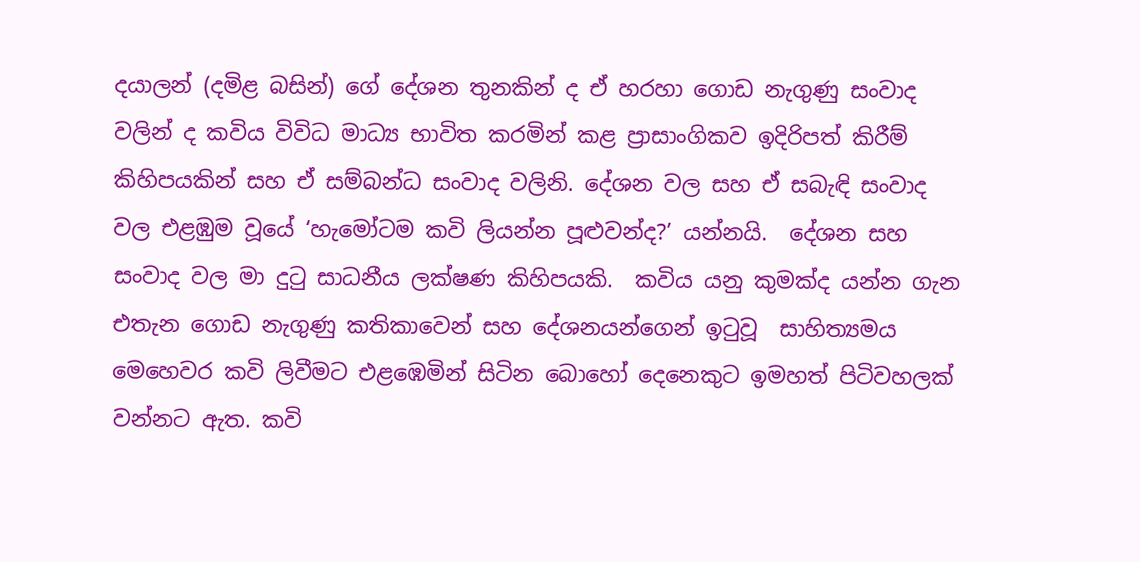දයාලන් (දමිළ බසින්) ගේ දේශන තුනකින් ද ඒ හරහා ගොඩ නැගුණු සංවාද වලින් ද කවිය විවිධ මාධ්‍ය භාවිත කරමින් කළ ප්‍රාසාංගිකව ඉදිරිපත් කිරීම් කිහිපයකින් සහ ඒ සම්බන්ධ සංවාද වලිනි. දේශන වල සහ ඒ සබැඳි සංවාද වල එළඹුම වූයේ ‘හැමෝටම කවි ලියන්න පූළුවන්ද?’ යන්නයි.  දේශන සහ සංවාද වල මා දුටු සාධනීය ලක්ෂණ කිහිපයකි.  කවිය යනු කුමක්ද යන්න ගැන එතැන ගොඩ නැගුණු කතිකාවෙන් සහ දේශනයන්ගෙන් ඉටුවූ  සාහිත්‍යමය මෙහෙවර කවි ලිවීමට එළඹෙමින් සිටින බොහෝ දෙනෙකුට ඉමහත් පිටිවහලක් වන්නට ඇත. කවි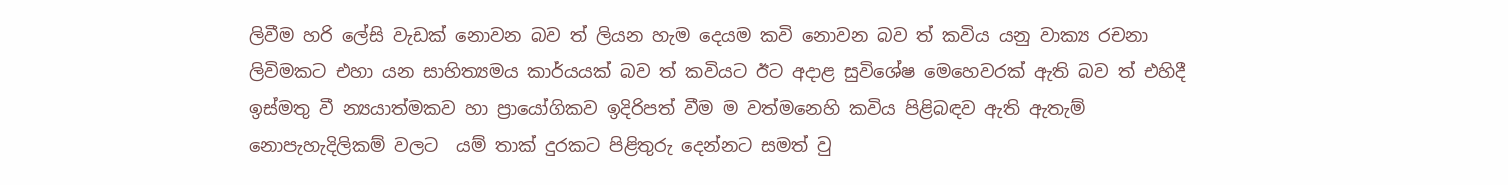ලිවීම හරි ලේසි වැඩක් නොවන බව ත් ලියන හැම දෙයම කවි නොවන බව ත් කවිය යනු වාක්‍ය රචනා ලිවිමකට එහා යන සාහිත්‍යමය කාර්යයක් බව ත් කවියට ඊට අදාළ සුවිශේෂ මෙහෙවරක් ඇති බව ත් එහිදී ඉස්මතු වී න්‍යයාත්මකව හා ප්‍රායෝගිකව ඉදිරිපත් වීම ම වත්මනෙහි කවිය පිළිබඳව ඇති ඇතැම් නොපැහැදිලිකම් වලට  යම් තාක් දුරකට පිළිතුරු දෙන්නට සමත් වු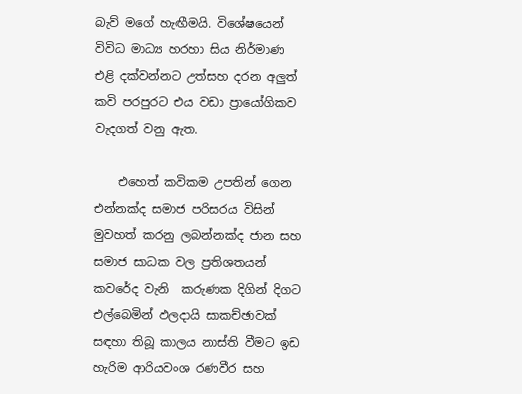බැව් මගේ හැඟීමයි. විශේෂයෙන් විවිධ මාධ්‍ය හරහා සිය නිර්මාණ එළි දක්වන්නට උත්සහ දරන අලුත් කවි පරපුරට එය වඩා ප්‍රායෝගිකව වැදගත් වනු ඇත.

    එහෙත් කවිකම උපතින් ගෙන එන්නක්ද සමාජ පරිසරය විසින් මුවහත් කරනු ලබන්නක්ද ජාන සහ සමාජ සාධක වල ප්‍රතිශතයන් කවරේද වැනි  කරුණක දිගින් දිගට එල්බෙමින් ඵලදායි සාකච්ඡාවක් සඳහා තිබූ කාලය නාස්ති වීමට ඉඩ හැරිම ආරියවංශ රණවීර සහ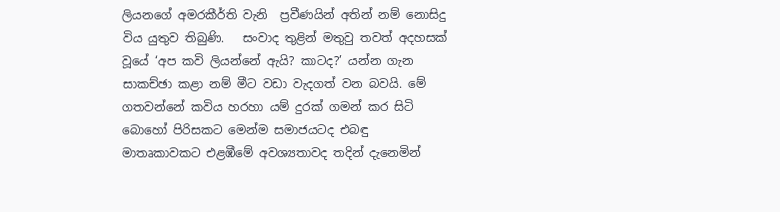ලියනගේ අමරකීර්ති වැනි  ප්‍රවීණයින් අතින් නම් නොසිදු විය යුතුව තිබුණි.   සංවාද තුළින් මතුවු තවත් අදහසක් වූයේ ‘අප කවි ලියන්නේ ඇයි? කාටද?’ යන්න ගැන සාකච්ඡා කළා නම් මීට වඩා වැදගත් වන බවයි. මේ ගතවන්නේ කවිය හරහා යම් දුරක් ගමන් කර සිටි බොහෝ පිරිසකට මෙන්ම සමාජයටද එබඳු මාතෘකාවකට එළඹීමේ අවශ්‍යතාවද තදින් දැනෙමින්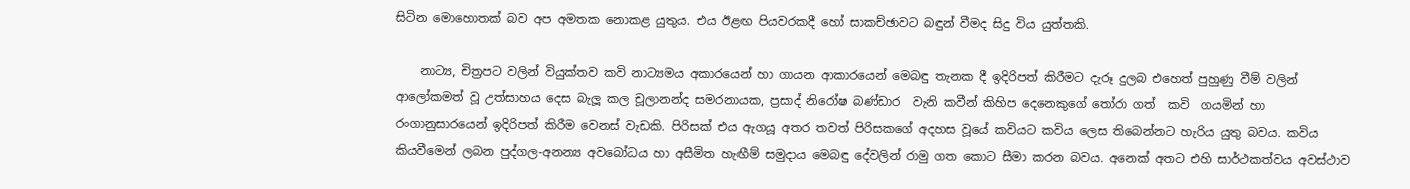සිටින මොහොතක් බව අප අමතක නොකළ යුතුය. එය ඊළඟ පියවරකදී හෝ සාකච්ඡාවට බඳුන් වීමද සිදු විය යුත්තකි.

    නාට්‍ය, චිත්‍රපට වලින් වියුක්තව කවි නාට්‍යමය අකාරයෙන් හා ගායන ආකාරයෙන් මෙබඳු තැනක දී ඉදිරිපත් කිරීමට දැරූ දුලබ එහෙත් පුහුණු වීම් වලින් ආලෝකමත් වූ උත්සාහය දෙස බැලූ කල චූලානන්ද සමරනායක, ප්‍රසාද් නිරෝෂ බණ්ඩාර  වැනි කවීන් කිහිප දෙනෙකුගේ තෝරා ගත්  කවි  ගයමින් හා රංගානුසාරයෙන් ඉදිරිපත් කිරීම වෙනස් වැඩකි. පිරිසක් එය ඇගයූ අතර තවත් පිරිසකගේ අදහස වූයේ කවියට කවිය ලෙස තිබෙන්නට හැරිය යුතු බවය. කවිය කියවීමෙන් ලබන පුද්ගල-අනන්‍ය අවබෝධය හා අසීමිත හැඟීම් සමුදාය මෙබඳු දේවලින් රාමු ගත කොට සීමා කරන බවය. අනෙක් අතට එහි සාර්ථකත්වය අවස්ථාව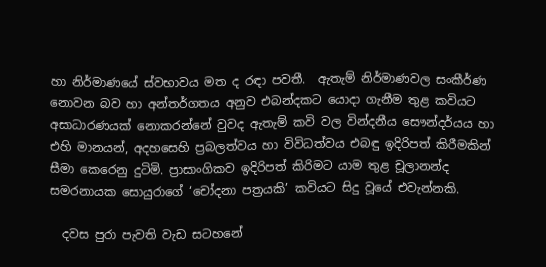හා නිර්මාණයේ ස්වභාවය මත ද රඳා පවතී.  ඇතැම් නිර්මාණවල සංකීර්ණ නොවන බව හා අන්තර්ගතය අනුව එබන්දකට යොදා ගැනීම තුළ කවියට අසාධාරණයක් නොකරන්නේ වුවද ඇතැම් කවි වල වින්දනීය සෞන්දර්යය හා එහි මානයන්, අදහසෙහි ප්‍රබලත්වය හා විවිධත්වය එබඳු ඉදිරිපත් කිරීමකින් සීමා කෙරෙනු දුටිමි. ප්‍රාසාංගිකව ඉදිරිපත් කිරිමට යාම තුළ චූලානන්ද සමරනායක සොයුරාගේ ‘චෝදනා පත්‍රයකි’ කවියට සිදු වූයේ එවැන්නකි.

  දවස පුරා පැවති වැඩ සටහනේ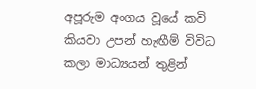අපූරුම අංගය වූයේ කවි කියවා උපන් හැඟීම් විවිධ කලා මාධ්‍යයන් තුළින්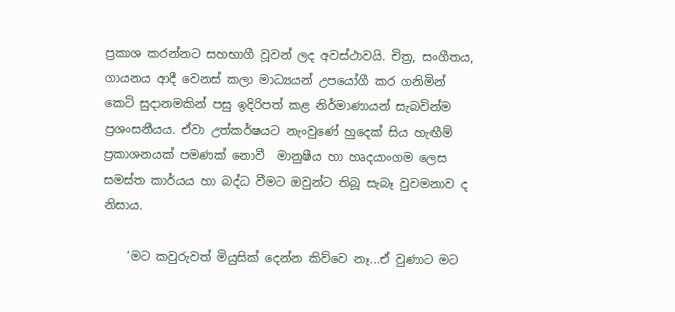ප්‍රකාශ කරන්නට සහභාගී වූවන් ලද අවස්ථාවයි. චිත්‍ර, සංගීතය, ගායනය ආදී වෙනස් කලා මාධ්‍යයන් උපයෝගී කර ගනිමින් කෙටි සුදානමකින් පසු ඉදිරිපත් කළ නිර්මාණායන් සැබවින්ම ප්‍රශංසනීයය. ඒවා උත්කර්ෂයට නැංවුණේ හුදෙක් සිය හැඟීම් ප්‍රකාශනයක් පමණක් නොවී  මානුෂීය හා හෘදයාංගම ලෙස සමස්ත කාර්යය හා බද්ධ වීමට ඔවුන්ට තිබූ සැබෑ වුවමනාව ද නිසාය.

    ‘මට කවුරුවත් මියුසික් දෙන්න කිව්වෙ නෑ...ඒ වුණාට මට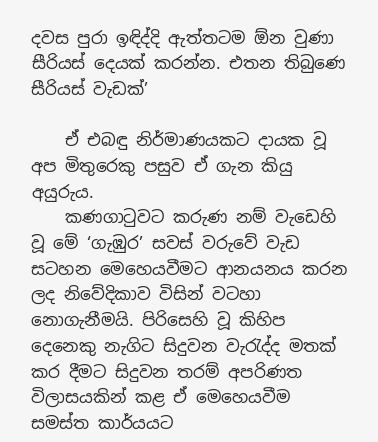දවස පුරා ඉඳිද්දි ඇත්තටම ඕන වුණා සීරියස් දෙයක් කරන්න. එතන තිබුණෙ සීරියස් වැඩක්’

    ඒ එබඳු නිර්මාණයකට දායක වූ අප මිතුරෙකු පසුව ඒ ගැන කියු අයුරුය.
    කණගාටුවට කරුණ නම් වැඩෙහි වූ මේ ‘ගැඹුර’ සවස් වරුවේ වැඩ සටහන මෙහෙයවීමට ආනයනය කරන ලද නිවේදිකාව විසින් වටහා නොගැනීමයි. පිරිසෙහි වූ කිහිප දෙනෙකු නැගිට සිදුවන වැරැද්ද මතක් කර දීමට සිදුවන තරම් අපරිණත විලාසයකින් කළ ඒ මෙහෙයවීම සමස්ත කාර්යයට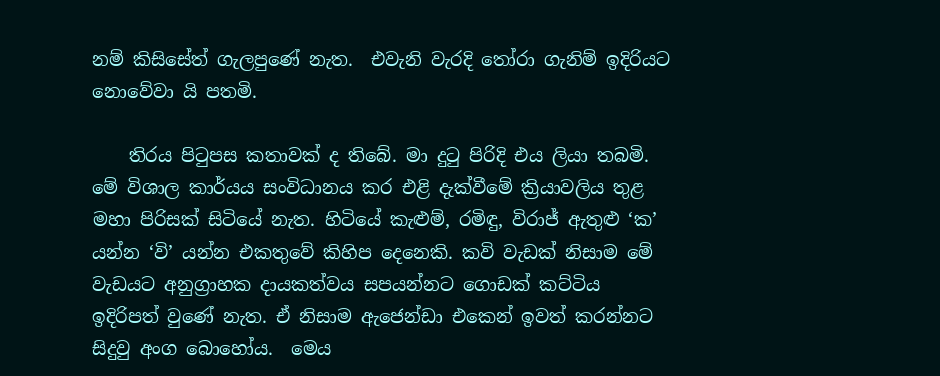නම් කිසිසේත් ගැලපුණේ නැත.  එවැනි වැරදි තෝරා ගැනිම් ඉදිරියට නොවේවා යි පතමි.

    තිරය පිටුපස කතාවක් ද තිබේ. මා දුටු පිරිදි එය ලියා තබමි. මේ විශාල කාර්යය සංවිධානය කර එළි දැක්වීමේ ක්‍රියාවලිය තුළ මහා පිරිසක් සිටියේ නැත. හිටියේ කැළුම්, රමිඳු, විරාජ් ඇතුළු ‘ක’ යන්න ‘වි’ යන්න එකතුවේ කිහිප දෙනෙකි. කවි වැඩක් නිසාම මේ වැඩයට අනුග්‍රාහක දායකත්වය සපයන්නට ගොඩක් කට්ටිය ඉදිරිපත් වුණේ නැත. ඒ නිසාම ඇජෙන්ඩා එකෙන් ඉවත් කරන්නට සිදුවු අංග බොහෝය.  මෙය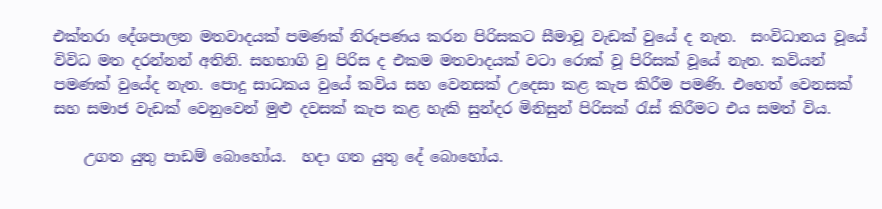එක්තරා දේශපාලන මතවාදයක් පමණක් නිරූපණය කරන පිරිසකට සීමාවූ වැඩක් වුයේ ද නැත.  සංවිධානය වූයේ විවිධ මත දරන්නන් අතිනි. සහභාගි වු පිරිස ද එකම මතවාදයක් වටා රොක් වූ පිරිසක් වූයේ නැත. කවියන් පමණක් වුයේද නැත. පොදු සාධකය වුයේ කවිය සහ වෙනසක් උදෙසා කළ කැප කිරීම පමණි. එහෙත් වෙනසක් සහ සමාජ වැඩක් වෙනුවෙන් මුළු දවසක් කැප කළ හැකි සුන්දර මිනිසුන් පිරිසක් රැස් කිරීමට එය සමත් විය.

    උගත යුතු පාඩම් බොහෝය.  හදා ගත යුතු දේ බොහෝය.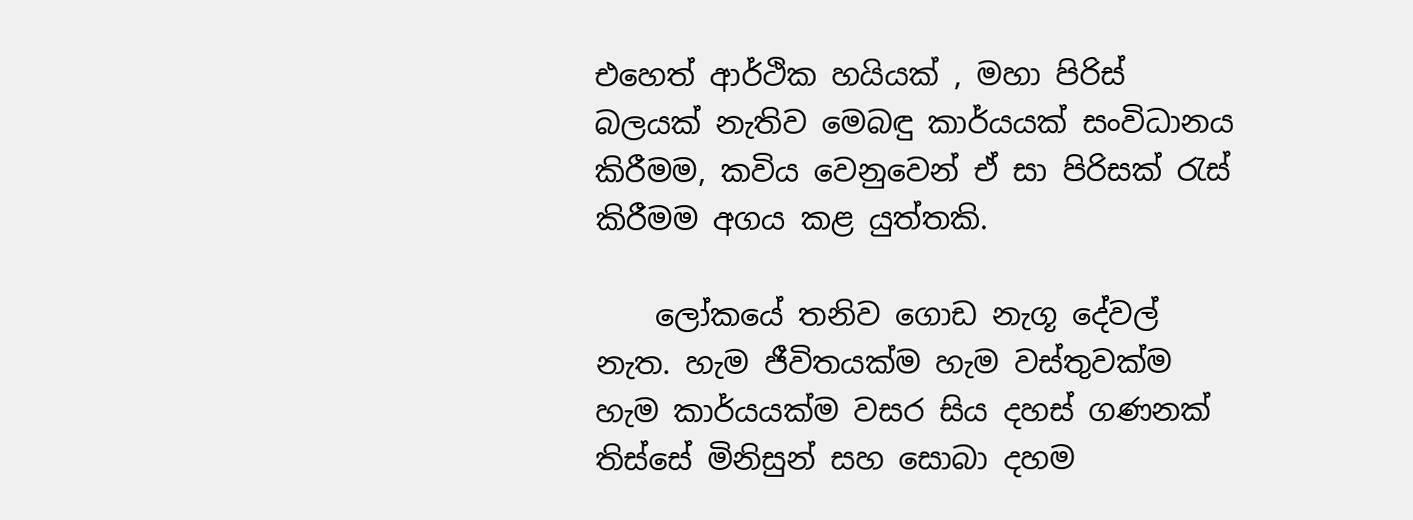එහෙත් ආර්ථික හයියක් , මහා පිරිස් බලයක් නැතිව මෙබඳු කාර්යයක් සංවිධානය කිරීමම, කවිය වෙනුවෙන් ඒ සා පිරිසක් රැස් කිරීමම අගය කළ යුත්තකි.

    ලෝකයේ තනිව ගොඩ නැගූ දේවල් නැත. හැම ජීවිතයක්ම හැම වස්තුවක්ම හැම කාර්යයක්ම වසර සිය දහස් ගණනක් තිස්සේ මිනිසුන් සහ සොබා දහම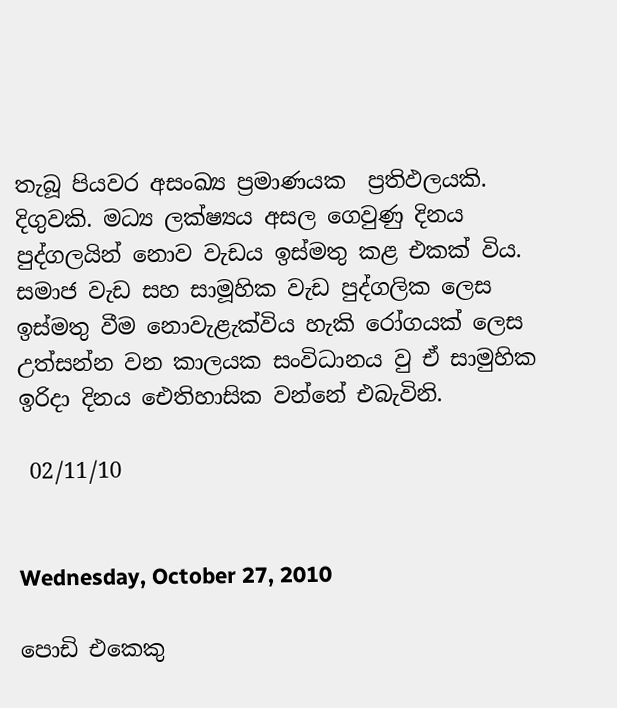තැබූ පියවර අසංඛ්‍ය ප්‍රමාණයක  ප්‍රතිඵලයකි. දිගුවකි. මධ්‍ය ලක්ෂ්‍යය අසල ගෙවුණු දිනය පුද්ගලයින් නොව වැඩය ඉස්මතු කළ එකක් විය. සමාජ වැඩ සහ සාමූහික වැඩ පුද්ගලික ලෙස ඉස්මතු වීම නොවැළැක්විය හැකි රෝගයක් ලෙස උත්සන්න වන කාලයක සංවිධානය වු ඒ සාමුහික ඉරිදා දිනය ඓතිහාසික වන්නේ එබැවිනි.

 02/11/10


Wednesday, October 27, 2010

පොඩි එකෙකු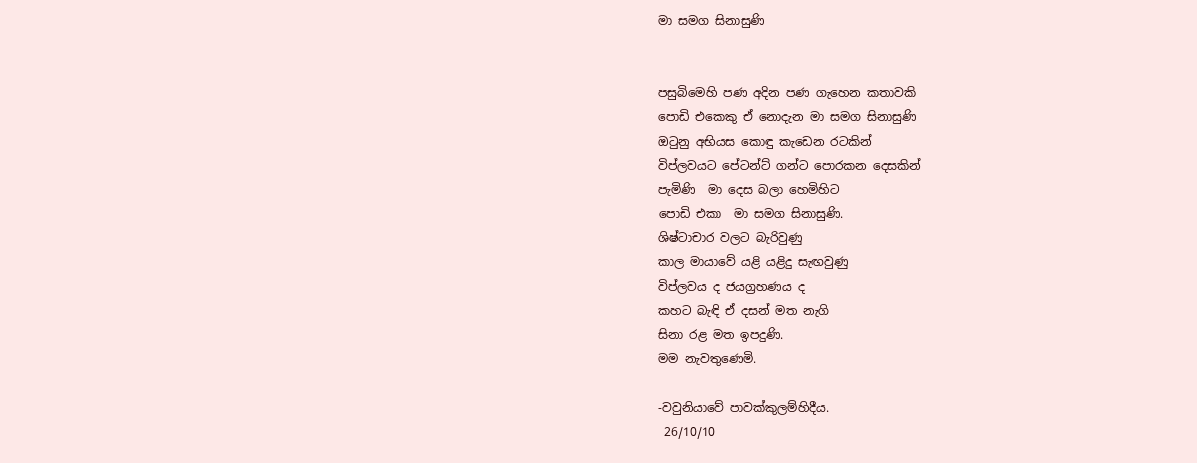මා සමග සිනාසුණි


පසුබිමෙහි පණ අදින පණ ගැහෙන කතාවකි
පොඩි එකෙකු ඒ නොදැන මා සමග සිනාසුණි
ඔටුනු අභියස කොඳු කැඩෙන රටකින්
විප්ලවයට පේටන්ට් ගන්ට පොරකන දෙසකින්
පැමිණි  මා දෙස බලා හෙමිහිට
පොඩි එකා  මා සමග සිනාසුණි.
ශිෂ්ටාචාර වලට බැරිවුණු
කාල මායාවේ යළි යළිදු සැඟවුණු
විප්ලවය ද ජයග්‍රහණය ද
කහට බැඳි ඒ දසන් මත නැගි
සිනා රළ මත ඉපදුණි.
මම නැවතුණෙමි.

-වවුනියාවේ පාවක්කුලම්හිදීය.
 26/10/10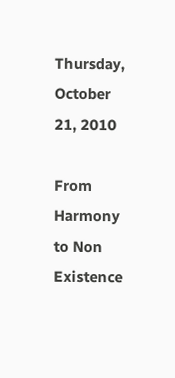Thursday, October 21, 2010

From Harmony to Non Existence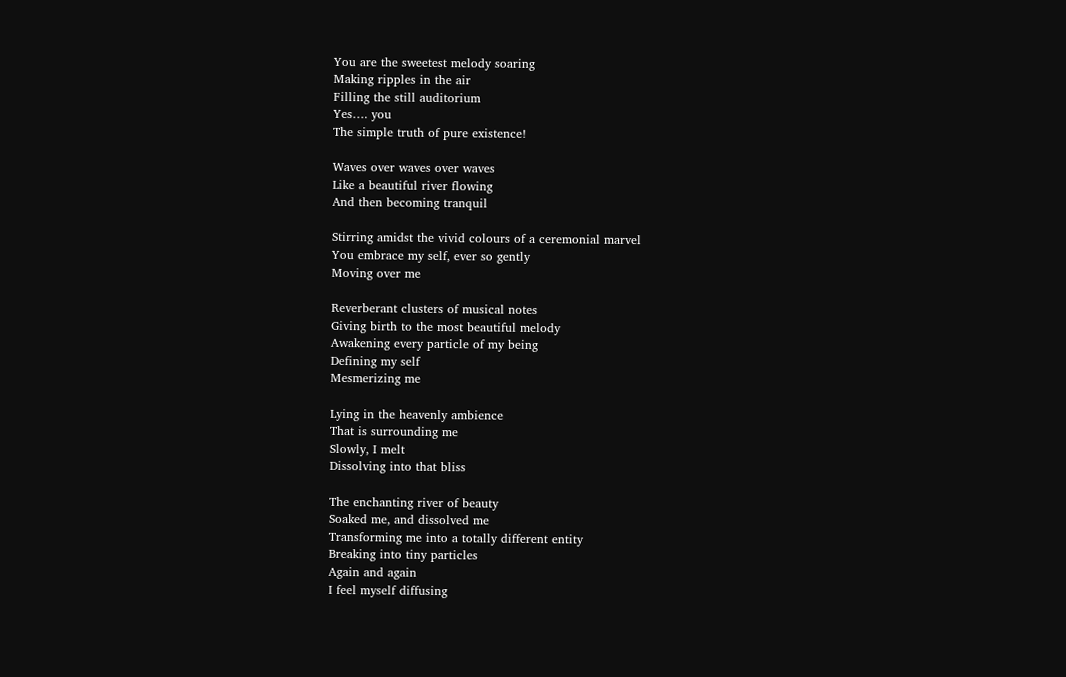You are the sweetest melody soaring
Making ripples in the air
Filling the still auditorium
Yes…. you
The simple truth of pure existence!

Waves over waves over waves
Like a beautiful river flowing
And then becoming tranquil

Stirring amidst the vivid colours of a ceremonial marvel
You embrace my self, ever so gently
Moving over me

Reverberant clusters of musical notes
Giving birth to the most beautiful melody
Awakening every particle of my being
Defining my self
Mesmerizing me

Lying in the heavenly ambience
That is surrounding me
Slowly, I melt
Dissolving into that bliss

The enchanting river of beauty
Soaked me, and dissolved me
Transforming me into a totally different entity
Breaking into tiny particles
Again and again
I feel myself diffusing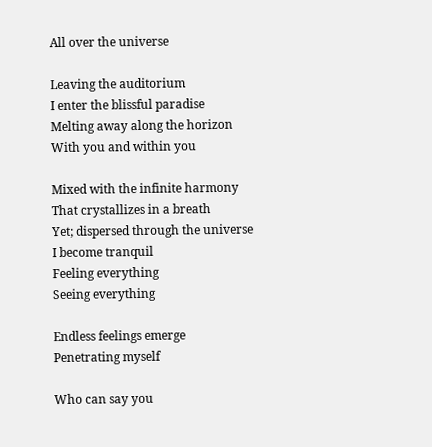All over the universe

Leaving the auditorium
I enter the blissful paradise
Melting away along the horizon
With you and within you

Mixed with the infinite harmony
That crystallizes in a breath
Yet; dispersed through the universe
I become tranquil
Feeling everything
Seeing everything

Endless feelings emerge
Penetrating myself

Who can say you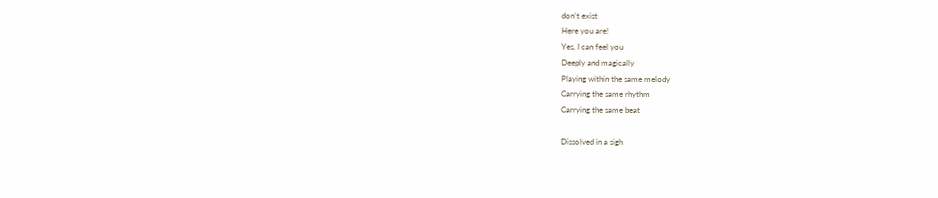don’t exist
Here you are!
Yes, I can feel you
Deeply and magically
Playing within the same melody
Carrying the same rhythm
Carrying the same beat

Dissolved in a sigh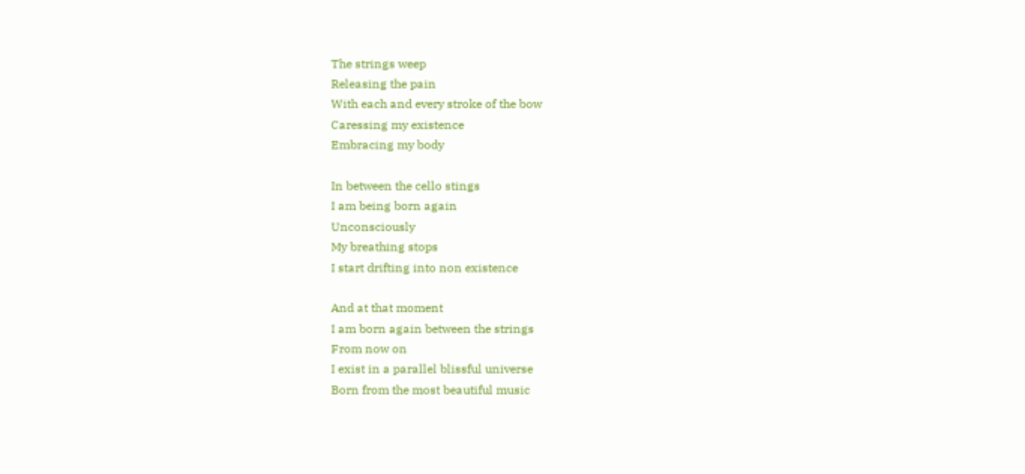The strings weep
Releasing the pain
With each and every stroke of the bow
Caressing my existence
Embracing my body

In between the cello stings
I am being born again
Unconsciously
My breathing stops
I start drifting into non existence

And at that moment
I am born again between the strings
From now on
I exist in a parallel blissful universe
Born from the most beautiful music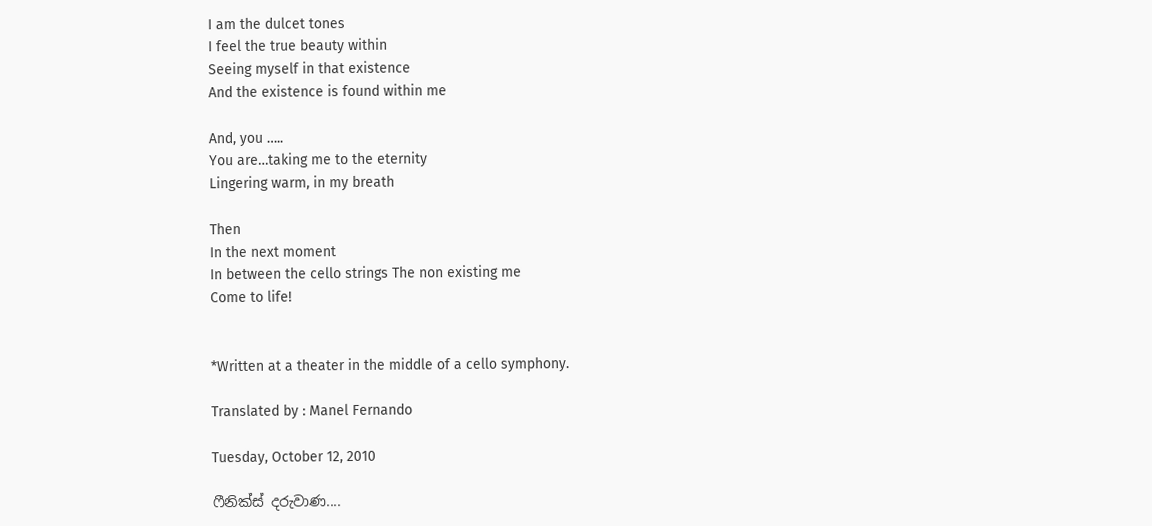I am the dulcet tones
I feel the true beauty within
Seeing myself in that existence
And the existence is found within me

And, you …..
You are…taking me to the eternity
Lingering warm, in my breath

Then
In the next moment
In between the cello strings The non existing me
Come to life!


*Written at a theater in the middle of a cello symphony.

Translated by : Manel Fernando

Tuesday, October 12, 2010

ෆීනික්ස් දරුවාණ....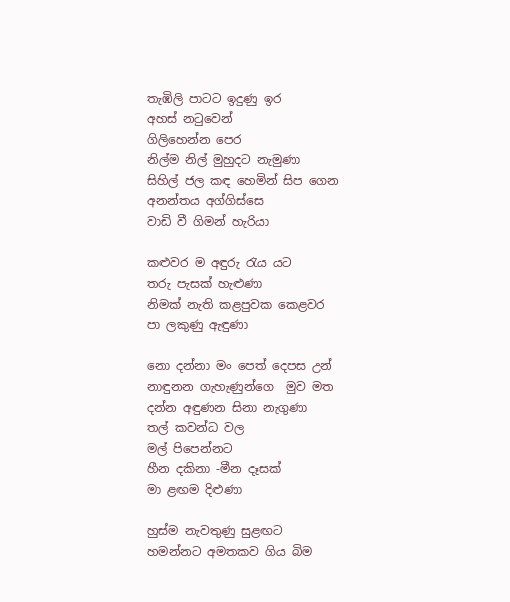තැඹිලි පාටට ඉදුණු ඉර
අහස් නටුවෙන්
ගිලිහෙන්න පෙර
නිල්ම නිල් මුහුදට නැමුණා
සිහිල් ජල කඳ හෙමින් සිප ගෙන
අනන්තය අග්ගිස්සෙ
වාඩි වී ගිමන් හැරියා

කළුවර ම අඳුරු රැය යට
තරු පැසක් හැළුණා
නිමක් නැති කළපුවක කෙළවර
පා ලකුණු ඇඳුණා

නො දන්නා මං පෙත් දෙපස උන්
නාඳුනන ගැහැණුන්ගෙ  මුව මත
දන්න අඳුණන සිනා නැගුණා
තල් කවන්ධ වල
මල් පිපෙන්නට
හීන දකිනා -මීන දෑසක්
මා ළඟම දිළුණා

හුස්ම නැවතුණු සුළඟට
හමන්නට අමතකව ගිය බිම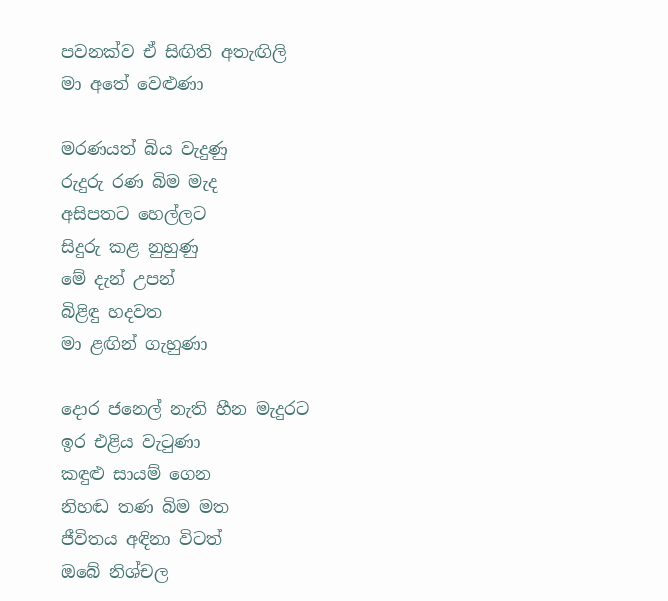පවනක්ව ඒ සිඟිති අතැඟිලි
මා අතේ වෙළුණා

මරණයත් බිය වැදුණු
රුදුරු රණ බිම මැද
අසිපතට හෙල්ලට
සිදුරු කළ ‍නුහුණු
මේ දැන් උපන්
බිළිඳු හදවත
මා ළඟින් ගැහුණා

දොර ජනෙල් නැති හීන මැදුරට
ඉර එළිය වැටුණා
කඳුළු සායම් ගෙන
නිහඬ තණ බිම මත
ජීවිතය අඳිනා විටත්
ඔබේ නිශ්චල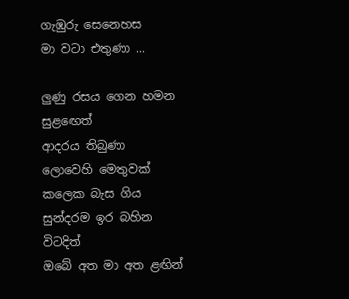ගැඹුරු සෙනෙහස
මා වටා එතුණා ...

ලුණු රසය ගෙන හමන සුළ‍ඟෙත්
ආදරය තිබුණා
ලොවෙහි මෙතුවක් කලෙක බැස ගිය
සුන්දරම ඉර බහින විටදිත්
ඔබේ අත මා අත ළඟින්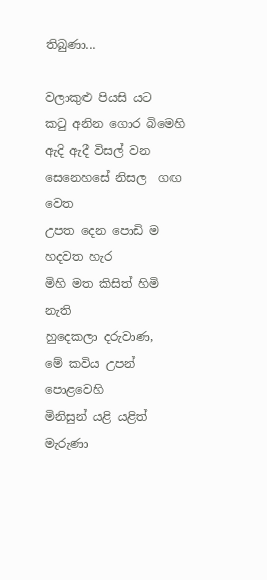තිබුණා...

වලාකුළු පියසි යට
කටු අනින ගොර බිමෙහි
ඇදි ඇදී විසල් වන
සෙනෙහසේ නිසල  ගඟ වෙත
උපත දෙන පොඩි ම හදවත හැර
මිහි මත කිසිත් හිමි නැති
හුදෙකලා දරුවාණ,
මේ කවිය උපන් පොළවෙහි
මිනිසුන් යළි යළිත් මැරුණා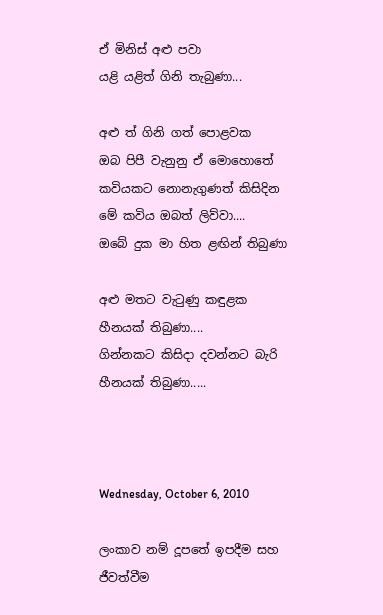ඒ මිනිස් අළු පවා
යළි යළිත් ගිනි තැබුණා...

අළු ත් ගිනි ගත් පොළවක
ඔබ පිපී වැනුනු ඒ මොහොතේ
කවියකට නොනැගුණත් කිසිදින
මේ කවිය ඔබත් ලිව්වා....
ඔබේ දුක මා හිත ළඟින් තිබුණා

අළු මතට වැටුණු කඳුළක
හීනයක් තිබුණා....
ගින්නකට කිසිදා දවන්නට බැරි
හීනයක් තිබුණා.....



Wednesday, October 6, 2010

ලංකාව නම් දූපතේ ඉපදීම සහ ජීවත්වීම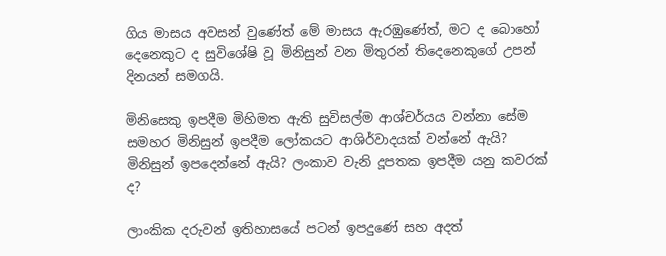ගිය මාසය අවසන් වුණේත් මේ මාසය ඇරඹුණේත්, මට ද බොහෝ දෙනෙකුට ද සුවිශේෂි වූ මිනිසුන් වන මිතුරන් තිදෙනෙකුගේ උපන් දිනයන් සමගයි.

මිනිසෙකු ඉපදීම මිහිමත ඇති සුවිසල්ම ආශ්චර්යය වන්නා සේම සමහර මිනිසුන් ඉපදීම ලෝකයට ආශිර්වාදයක් වන්නේ ඇයි? මිනිසුන් ඉපදෙන්නේ ඇයි? ලංකාව වැනි දූපතක ඉපදීම යනු කවරක් ද?

ලාංකික දරුවන් ඉතිහාසයේ පටන් ඉපදුණේ සහ අදත්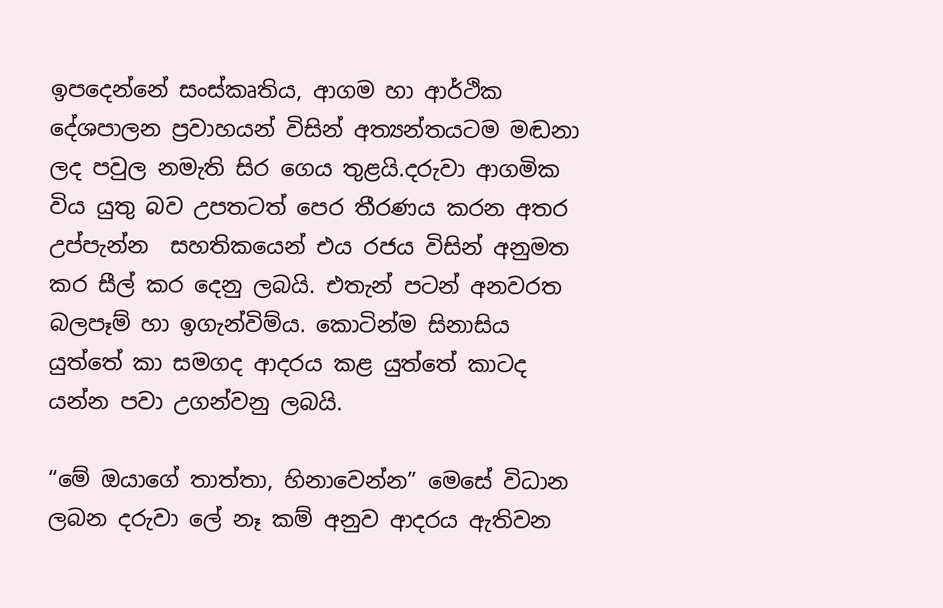ඉපදෙන්නේ සංස්කෘතිය, ආගම හා ආර්ථික දේශපාලන ප්‍රවාහයන් විසින් අත්‍යන්තයටම මඬනා ලද පවුල නමැති සිර ගෙය තුළයි.දරුවා ආගමික විය යුතු බව උපතටත් පෙර තීරණය කරන අතර උප්පැන්න  සහතිකයෙන් එය රජය විසින් අනුමත කර සීල් කර දෙනු ලබයි. එතැන් පටන් අනවරත බලපෑම් හා ඉගැන්විම්ය. කොටින්ම සිනාසිය යුත්තේ කා සමගද ආදරය කළ යුත්තේ කාටද යන්න පවා උගන්වනු ලබයි.

“මේ ඔයාගේ තාත්තා, හිනාවෙන්න” මෙසේ විධාන ලබන දරුවා ලේ නෑ කම් අනුව ආදරය ඇතිවන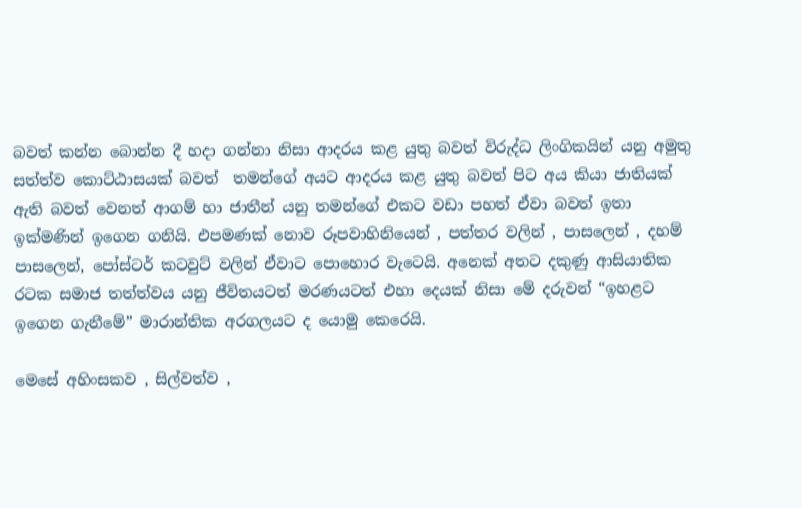බවත් කන්න බොන්න දී හදා ගන්නා නිසා ආදරය කළ යුතු බවත් විරුද්ධ ලිංගිකයින් යනු අමුතු සත්ත්ව කොට්ඨාසයක් බවත්  තමන්ගේ අයට ආදරය කළ යුතු බවත් පිට අය කියා ජාතියක් ඇති බවත් වෙනත් ආගම් හා ජාතීන් යනු තමන්ගේ එකට වඩා පහත් ඒවා බවත් ඉතා ඉක්මණින් ඉගෙන ගනියි. එපමණක් නොව රූපවාහිනියෙන් , පත්තර වලින් , පාසලෙන් , දහම් පාසලෙන්, පෝස්ටර් කටවුට් වලින් ඒවාට පොහොර වැටෙයි. අනෙක් අතට දකුණු ආසියාතික රටක සමාජ තත්ත්වය යනු ජීවිතයටත් මරණයටත් එහා දෙයක් නිසා මේ දරුවන් “ඉහළට ඉගෙන ගැනීමේ” මාරාන්තික අරගලයට ‍ද යොමු කෙරෙයි.

මෙසේ අහිංසකව , සිල්වත්ව ,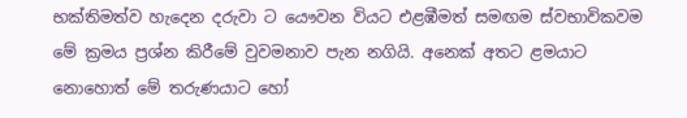භක්තිමත්ව හැදෙන දරුවා ට යෞවන වියට එළඹීමත් සමඟම ස්වභාවිකවම මේ ක්‍රමය ප්‍රශ්න කිරීමේ වුවමනාව පැන නගියි. අනෙක් අතට ළමයාට නොහොත් මේ තරුණයාට හෝ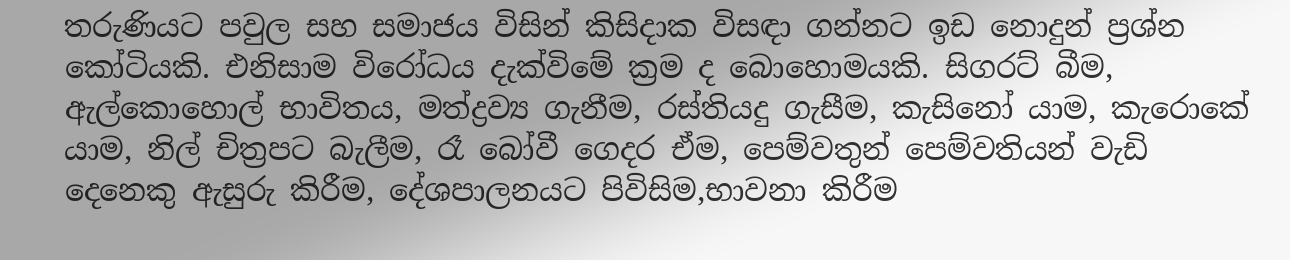තරුණියට පවුල සහ සමාජය විසින් කිසිදාක විසඳා ගන්නට ඉඩ නොදුන් ප්‍රශ්න කෝටියකි. එනිසාම විරෝධය දැක්විමේ ක්‍රම ද බොහොමයකි. සිගරට් බීම, ඇල්කොහොල් භාවිතය, මත්ද්‍රව්‍ය ගැනීම, රස්තියදු ගැසීම, කැසිනෝ යාම, කැරොකේ යාම, නිල් චිත්‍රපට බැලීම, රෑ බෝවී ගෙදර ඒම, පෙම්වතුන් පෙම්වතියන් වැඩි දෙනෙකු ඇසුරු කිරීම, දේශපාලනයට පිවිසිම,භාවනා කිරීම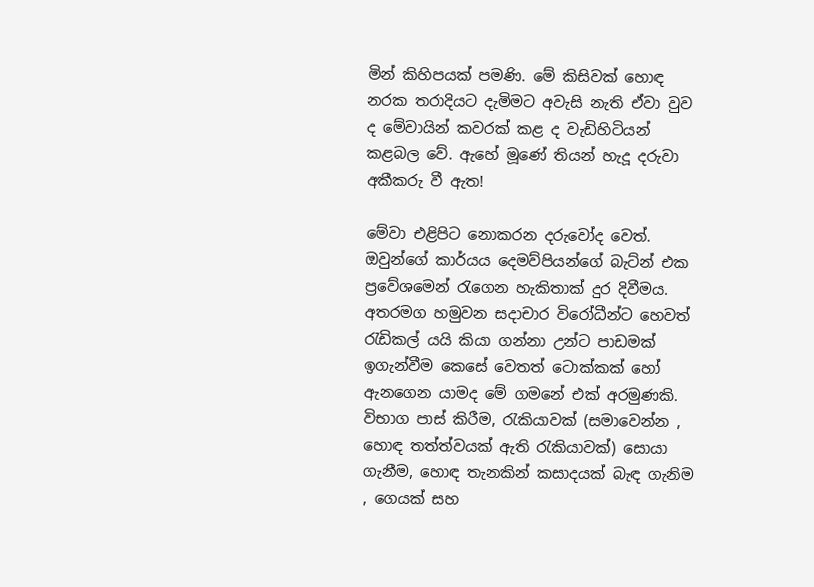මින් කිහිපයක් පමණි. මේ කිසිවක් හොඳ නරක තරාදියට දැමිමට අවැසි නැති ඒවා වුව ද මේවායින් කවරක් කළ ද වැඩිහිටියන් කළබල වේ. ඇහේ මූණේ තියන් හැදූ දරුවා අකීකරු වී ඇත!

මේවා එළිපිට නොකරන දරුවෝද වෙත්.  ඔවුන්ගේ කාර්යය දෙමව්පියන්ගේ බැට්න් එක ප්‍රවේශමෙන් රැ‍ගෙන හැකිතාක් දුර දිවීමය. අතරමග හමුවන සදාචාර විරෝධීන්ට හෙවත් රැඩිකල් යයි කියා ගන්නා උන්ට පාඩමක් ඉගැන්වීම කෙසේ වෙතත් ටොක්කක් හෝ ඇනගෙන යාමද මේ ගමනේ එක් අරමුණකි. විභාග පාස් කිරීම, රැකියාවක් (සමාවෙන්න , හොඳ තත්ත්වයක් ඇති රැකියාවක්) සොයා ගැනීම, හොඳ තැනකින් කසාදයක් බැඳ ගැනිම , ගෙයක් සහ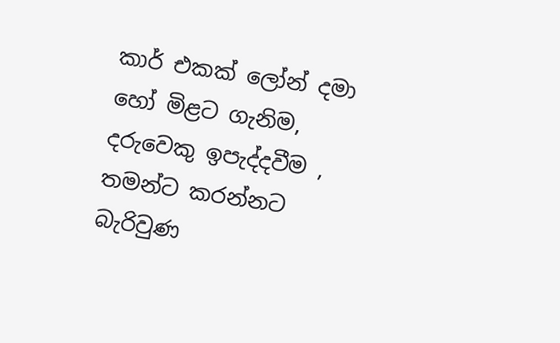කාර් එකක් ලෝන් දමා හෝ මිළට ගැනිම, දරුවෙකු ඉපැද්දවීම , තමන්ට කරන්නට බැරිවුණ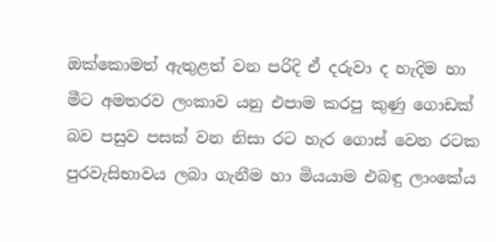ඔක්කොමත් ඇතුළත් වන පරිදි ඒ දරුවා ද හැදිම හා මීට අමතරව ලංකාව යනු එපාම කරපු කුණු ගොඩක් බව පසුව පසක් වන නිසා රට හැර ‍ගොස් වෙන රටක පුරවැසිභාවය ලබා ගැනීම හා මියයාම එබඳු ලාංකේය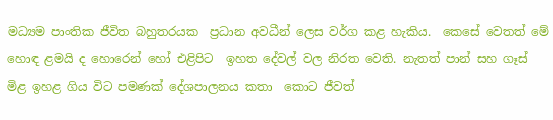මධ්‍යම පාංතික ජීවිත බහුතරයක  ප්‍රධාන අවධීන් ලෙස වර්ග කළ හැකිය.  කෙසේ වෙතත් මේ හොඳ ළමයි ද හොරෙන් හෝ එළිපිට  ඉහත දේවල් වල නිරත වෙති. නැතත් පාන් සහ ගෑස් මිළ ඉහළ ගිය විට පමණක් දේශපාලනය කතා ‍ කොට ජීවත්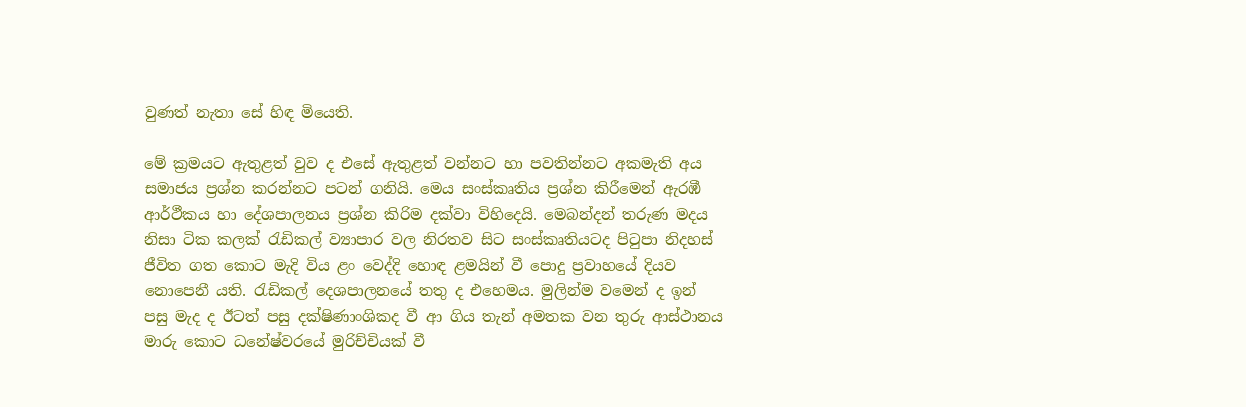වුණත් නැතා සේ හිඳ මියෙති.

මේ ක්‍රමයට ඇතුළත් වුව ද එසේ ඇතුළත් වන්නට හා පවතින්නට අකමැති අය සමාජය ප්‍රශ්න කරන්නට පටන් ගනියි. මෙය සංස්කෘතිය ප්‍රශ්න කිරීමෙන් ඇරඹී ආර්ථීකය හා දේශපාලනය ප්‍රශ්න කිරිම දක්වා විහිදෙයි. මෙබන්දන් තරුණ මදය නිසා ටික කලක් රැඩිකල් ව්‍යාපාර වල නිරතව සිට සංස්කෘතියටද පිටුපා නිදහස් ජීවිත ගත කොට මැදි විය ළං වෙද්දි හොඳ ළමයින් වී පොදු ප්‍රවාහයේ දියව නොපෙනී යති. රැඩිකල් දෙශපාලනයේ තතු ද එහෙමය. මුලින්ම වමෙන් ද ඉන් පසු මැද ද ඊටත් පසු දක්ෂිණාංශිකද වී ආ ගිය තැන් අමතක වන තුරු ආස්ථානය මාරු කොට ධනේෂ්වරයේ මුරිච්චියක් වී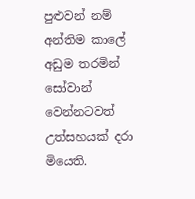පුළුවන් නම් අන්තිම කාලේ අඩුම තරමින් සෝවාන් වෙන්නටවත් උත්සහයක් දරා  මියෙති.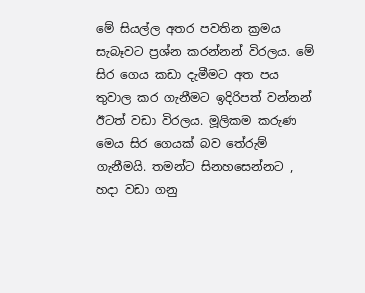මේ සියල්ල අතර පවතින ක්‍රමය සැබෑවට ප්‍රශ්න කරන්නන් විරලය. මේ සිර ගෙය කඩා දැමීමට අත පය තුවාල කර ගැනීමට ඉදිරිපත් වන්නන් ඊටත් වඩා විරලය. මූලිකම කරුණ මෙය සිර ගෙයක් බව තේරුම් ගැනීමයි. තමන්ට සිනහසෙන්නට , හදා වඩා ගනු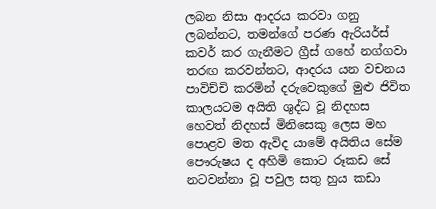ලබන නිසා ආදරය කරවා ගනු ලබන්නට, තමන්ගේ පරණ ඇරියර්ස් කවර් කර ගැනීමට ග්‍රීස් ගහේ නග්ගවා තරඟ කරවන්නට, ආදරය යන වචනය පාවිච්චි කරමින් දරුවෙකුගේ මුළු ජිවිත කාලයටම අයිති ශුද්ධ වූ නිදහස හෙවත් නිදහස් මිනිසෙකු ලෙස මහ පොළව මත ඇවිද යාමේ අයිතිය සේම පෞරුෂය ද අහිමි කොට රූකඩ සේ නටවන්නා වූ පවුල සතු හුය කඩා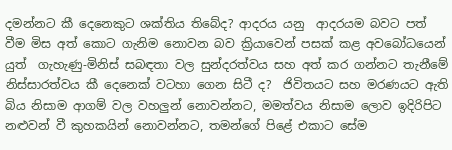දමන්නට කී දෙනෙකුට ශක්තිය තිබේද? ආදරය යනු  ආදරයම බවට පත් වීම මිස අත් කොට ගැනිම නොවන බව ක්‍රියාවෙන් පසක් කළ අවබෝධයෙන් යුත්  ගැහැණු-මිනිස් සබඳතා වල සුන්දරත්වය සහ අත් කර ගන්නට තැනීමේ නිස්සාරත්වය කී දෙනෙක් වටහා ගෙන සිටී ද?  ජිවිතයට සහ මරණයට ඇති බිය නිසාම ආගම් වල වහලුන් නොවන්නට, මමත්වය නිසාම ලොව ඉදිරිපිට නළුවන් වී කුහකයින් නොවන්නට, තමන්ගේ පිළේ එකාට සේම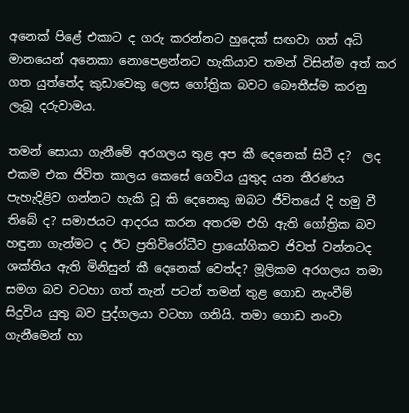අනෙක් පිළේ එකාට ද ගරු කරන්නට හුදෙක් සඟවා ගත් අධි මානයෙන් අනෙකා නොපෙළන්නට හැකියාව තමන් විසින්ම අත් කර ගත යුත්තේද කුඩාවෙකු ලෙස ගෝත්‍රික බවට බෞතීස්ම කරනු ලැබූ දරුවාමය.

තමන් සොයා ගැනීමේ අරගලය තුළ අප කී දෙනෙක් සිටී ද?  ලද එකම එක ජිවිත කාලය කෙසේ ගෙවිය යුතුද යන තීරණය පැහැදිළිව ගන්නට හැකි වූ කි දෙනෙකු ඔබට ජීවිතයේ දි හමු වී තිබේ ද? සමාජයට ආදරය කරන අතරම එහි ඇති ගෝත්‍රික බව හඳුනා ගැන්මට ද ඊට ප්‍රතිවිරෝධීව ප්‍රායෝගිකව ජිවත් වන්නටද ශක්තිය ඇති මිනිසුන් කී දෙනෙක් වෙත්ද? මූලිකම අරගලය තමා සමග බව වටහා ගත් තැන් පටන් තමන් තුළ ගොඩ නැංවීම් සිදුවිය යුතු බව පුද්ගලයා වටහා ගනියි. තමා ගොඩ නංවා ගැනීමෙන් හා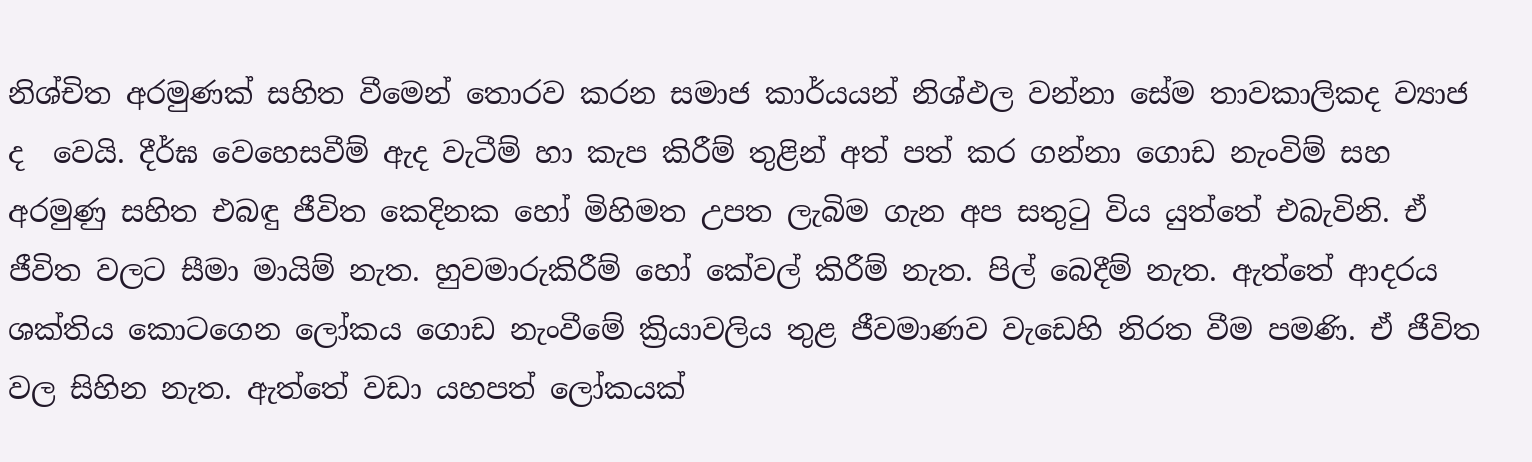නිශ්චිත අරමුණක් සහිත වීමෙන් තොරව කරන සමාජ කාර්යයන් නිශ්ඵල වන්නා සේම තාවකාලිකද ව්‍යාජ ද  වෙයි. දීර්ඝ වෙහෙසවීම් ඇද වැටීම් හා කැප කිරීම් තුළින් අත් පත් කර ගන්නා ගොඩ නැංවිම් සහ අරමුණු සහිත එබඳු ජීවිත කෙදිනක හෝ මිහිමත උපත ලැබිම ගැන අප සතුටු විය යුත්තේ එබැවිනි. ඒ ජීවිත වලට සීමා මායිම් නැත. හුවමාරුකිරීම් හෝ කේවල් කිරීම් නැත. පිල් බෙදීම් නැත. ඇත්තේ ආදරය ශක්තිය කොටගෙන ලෝකය ගොඩ නැංවීමේ ක්‍රියාවලිය තුළ ජීවමාණව වැඩෙහි නිරත වීම පමණි. ඒ ජීවිත වල සිහින නැත. ඇත්තේ වඩා යහපත් ලෝකයක්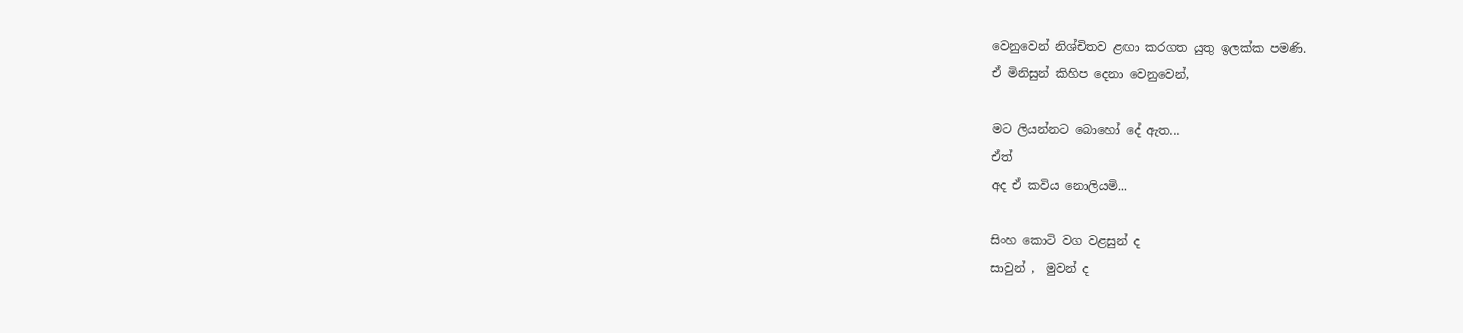වෙනුවෙන් නිශ්චිතව ළඟා කරගත යුතු ඉලක්ක පමණි.
ඒ මිනිසුන් කිහිප දෙනා වෙනුවෙන්,

මට ලියන්නට බොහෝ දේ ඇත...
ඒත්
අද ඒ කවිය නොලියමි...

සිංහ කොටි වග වළසුන් ද
සාවුන් ,  මුවන් ද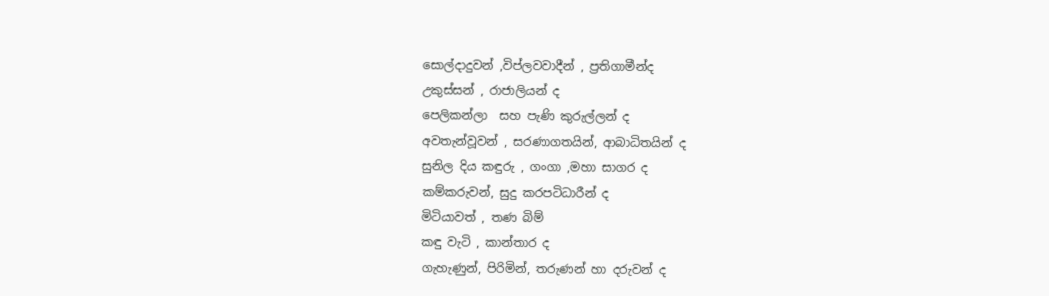සොල්දාදුවන් ,විප්ලවවාදීන් , ප්‍රතිගාමීන්ද
උකුස්සන් , රාජාලියන් ද
පෙලිකන්ලා  සහ පැණි කුරුල්ලන් ද
අවතැන්වූවන් , සරණාගතයින්, ආබාධිතයින් ද
සුනිල දිය කඳුරු , ගංගා ,මහා සාගර ද
කම්කරුවන්, සුදු කරපටිධාරීන් ද
මිටියාවත් , තණ බිම්
කඳු වැටි , කාන්තාර ද
ගැහැණුන්, පිරිමින්, තරුණන් හා දරුවන් ද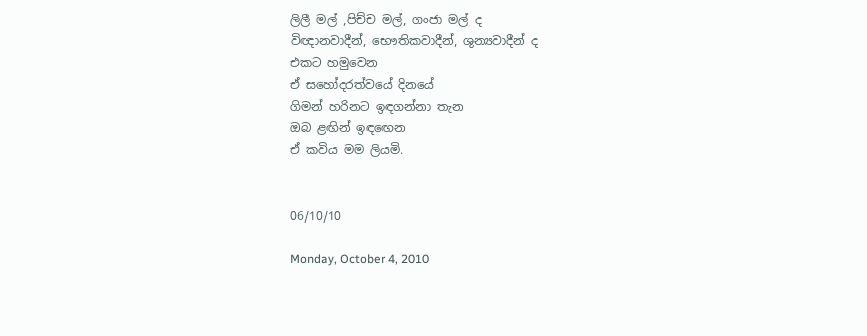ලිලී මල් ,පිච්ච මල්, ගංජා මල් ද
විඥානවාදීන්, භෞතිකවාදීන්, ශුන්‍යවාදීන් ද
එකට හමුවෙන
ඒ සහෝදරත්වයේ දිනයේ
ගිමන් හරිනට ඉඳගන්නා තැන
ඔබ ළඟින් ඉඳඟෙන
ඒ කවිය මම ලියමි.


06/10/10

Monday, October 4, 2010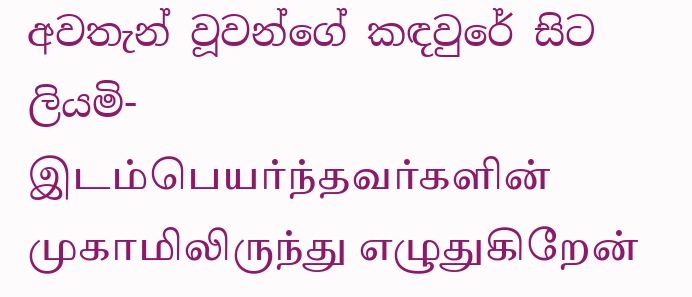අවතැන් වූවන්ගේ කඳවු‍රේ සිට ලියමි-இடம்பெயர்ந்தவர்களின் முகாமிலிருந்து எழுதுகிறேன்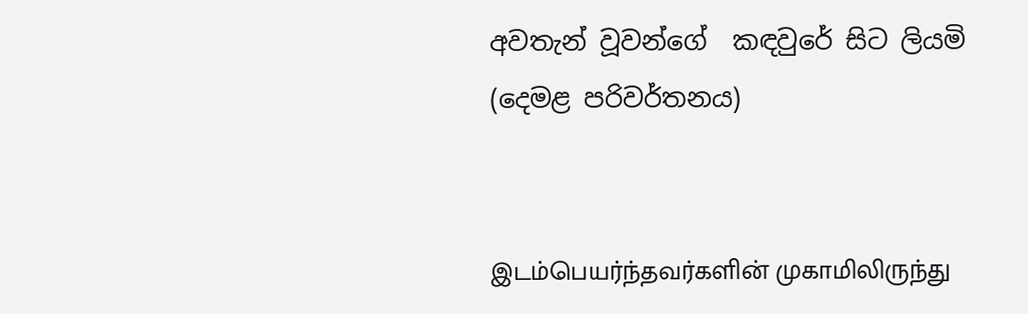අවතැන් වූවන්ගේ  කඳවු‍රේ සිට ලියමි
(දෙමළ පරිවර්තනය)


இடம்பெயர்ந்தவர்களின் முகாமிலிருந்து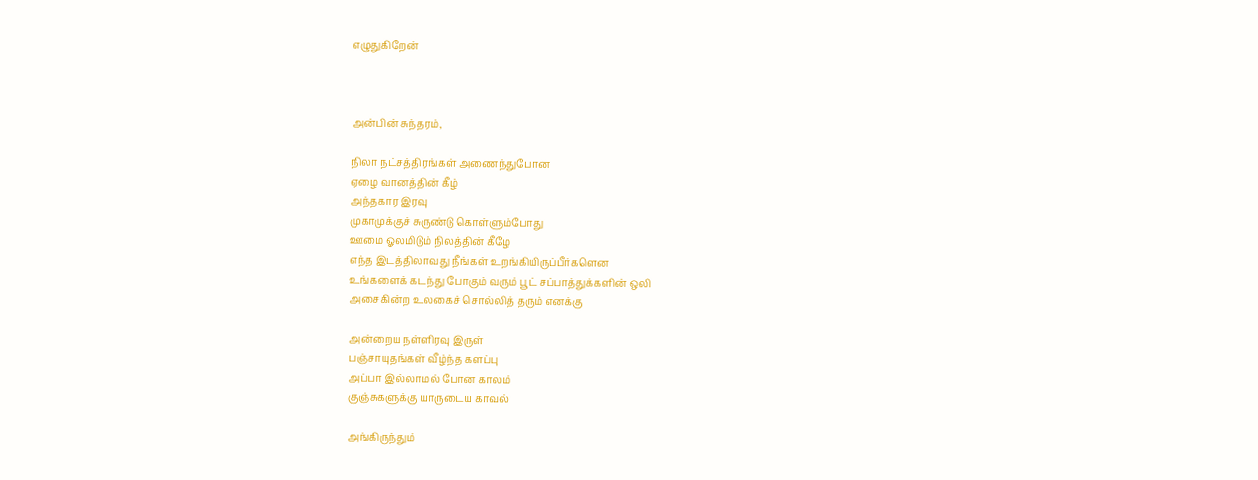எழுதுகிறேன்



அன்பின் சுந்தரம்,

நிலா நட்சத்திரங்கள் அணைந்துபோன
ஏழை வானத்தின் கீழ்
அந்தகார இரவு
முகாமுக்குச் சுருண்டு கொள்ளும்போது
ஊமை ஓலமிடும் நிலத்தின் கீழே
எந்த இடத்திலாவது நீங்கள் உறங்கியிருப்பீர்களென
உங்களைக் கடந்து போகும் வரும் பூட் சப்பாத்துக்களின் ஒலி
அசைகின்ற உலகைச் சொல்லித் தரும் எனக்கு

அன்றைய நள்ளிரவு இருள்
பஞ்சாயுதங்கள் வீழ்ந்த களப்பு
அப்பா இல்லாமல் போன காலம்
குஞ்சுகளுக்கு யாருடைய காவல்

அங்கிருந்தும்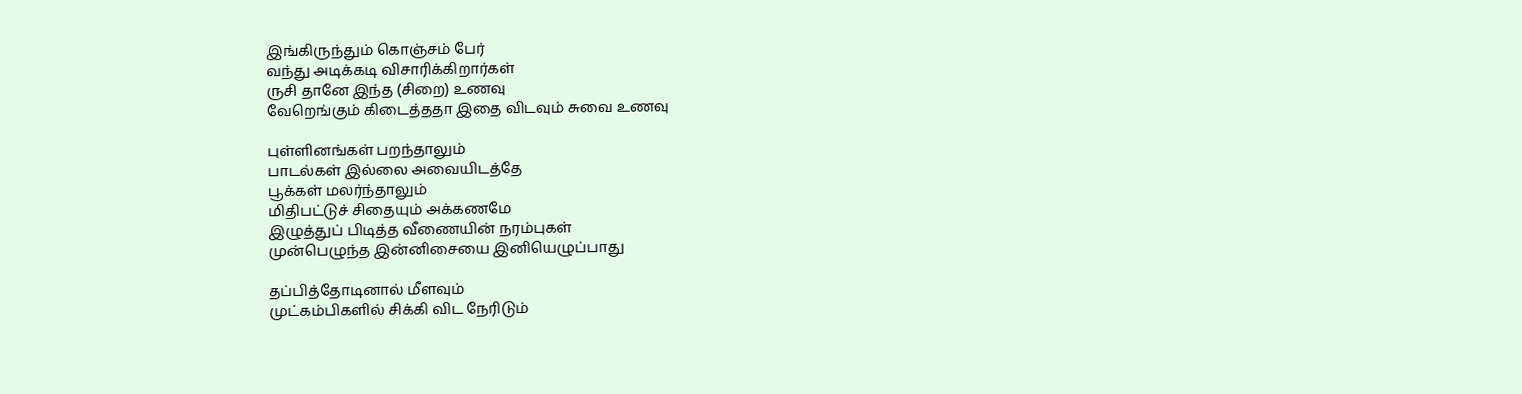இங்கிருந்தும் கொஞ்சம் பேர்
வந்து அடிக்கடி விசாரிக்கிறார்கள்
ருசி தானே இந்த (சிறை) உணவு
வேறெங்கும் கிடைத்ததா இதை விடவும் சுவை உணவு

புள்ளினங்கள் பறந்தாலும்
பாடல்கள் இல்லை அவையிடத்தே
பூக்கள் மலர்ந்தாலும்
மிதிபட்டுச் சிதையும் அக்கணமே
இழுத்துப் பிடித்த வீணையின் நரம்புகள்
முன்பெழுந்த இன்னிசையை இனியெழுப்பாது

தப்பித்தோடினால் மீளவும்
முட்கம்பிகளில் சிக்கி விட நேரிடும்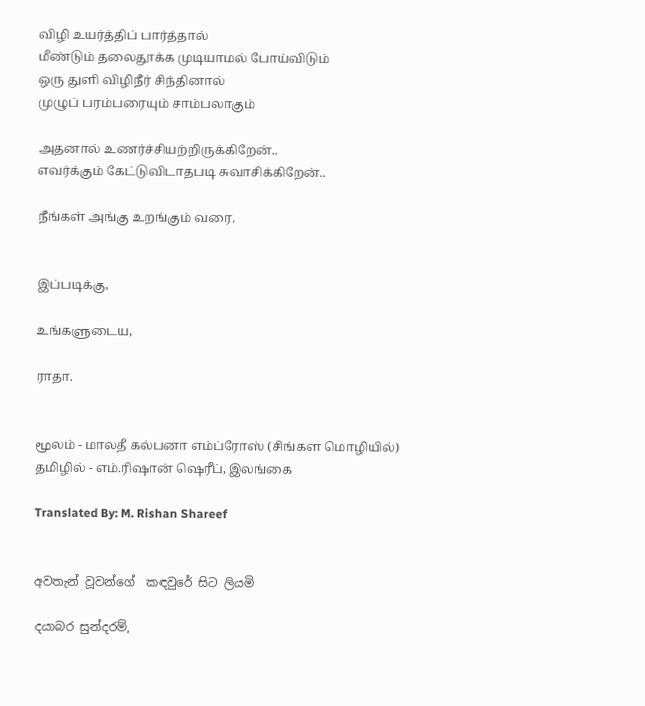விழி உயர்த்திப் பார்த்தால்
மீண்டும் தலைதூக்க முடியாமல் போய்விடும்
ஒரு துளி விழிநீர் சிந்தினால்
முழுப் பரம்பரையும் சாம்பலாகும்

அதனால் உணர்ச்சியற்றிருக்கிறேன்..
எவர்க்கும் கேட்டுவிடாதபடி சுவாசிக்கிறேன்..

நீங்கள் அங்கு உறங்கும் வரை.


இப்படிக்கு,

உங்களுடைய,

ராதா.


மூலம் - மாலதீ கல்பனா எம்ப்ரோஸ் (சிங்கள மொழியில்)
தமிழில் - எம்.ரிஷான் ஷெரீப், இலங்கை

Translated By: M. Rishan Shareef


අවතැන් වූවන්ගේ  කඳවු‍රේ සිට ලියමි

දයාබර සුන්දරම්,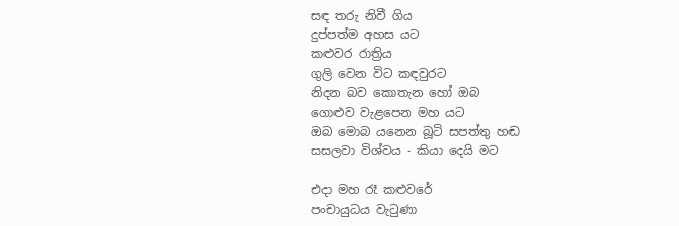සඳ තරු නිවී ගිය
දුප්පත්ම අහස යට
කළුවර රාත්‍රිය
ගුලි වෙන විට කඳවුරට
නිදන බව කොතැන හෝ ඔබ
ගොළුව වැළපෙන ‍මහ යට
ඔබ මොබ යනෙන බූටි සපත්තු හඬ
සසලවා විශ්වය - කියා දෙයි මට

එදා මහ රෑ කළුවරේ
පංචායුධය වැටුණා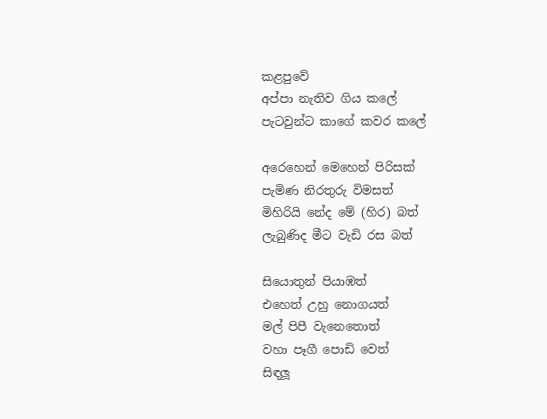කළපු‍වේ
අප්පා නැතිව ගිය කලේ
පැටවුන්ට කාගේ කවර කලේ

අරෙහෙන් මෙහෙන් පිරිසක්
පැමිණ නිරතුරු විමසත්
මිහිරියි නේද ‍මේ (හිර) බත්
ලැබුණිද මීට වැඩි රස බත්

සියොතුන් පියාඹත්
එහෙත් උහු නොගයත්
මල් පිපී වැනෙ‍තොත්
වහා පෑගී පොඩි වෙත්
සිඳලූ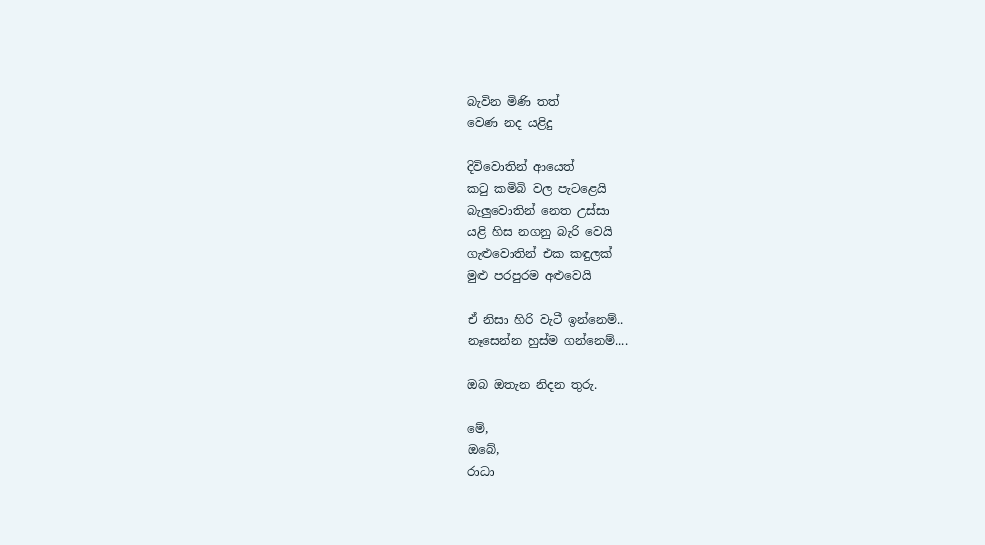බැවින මිණි තත්
වෙණ නද යළිදු

දිවිවොතින් ආයෙත්
කටු කමිබි වල පැටළෙයි
බැලුවොතින් නෙත උස්සා
යළි හිස නගනු බැරි වෙයි
ගැළුවොතින් එක කඳුලක්
මුළු පරපුරම අළුවෙයි

ඒ නිසා හිරි වැටී ඉන්නෙම්..
නෑසෙන්න හුස්ම ගන්නෙම්....

ඔබ ඔතැන නිදන තුරු.

මේ,
ඔබේ,
රාධා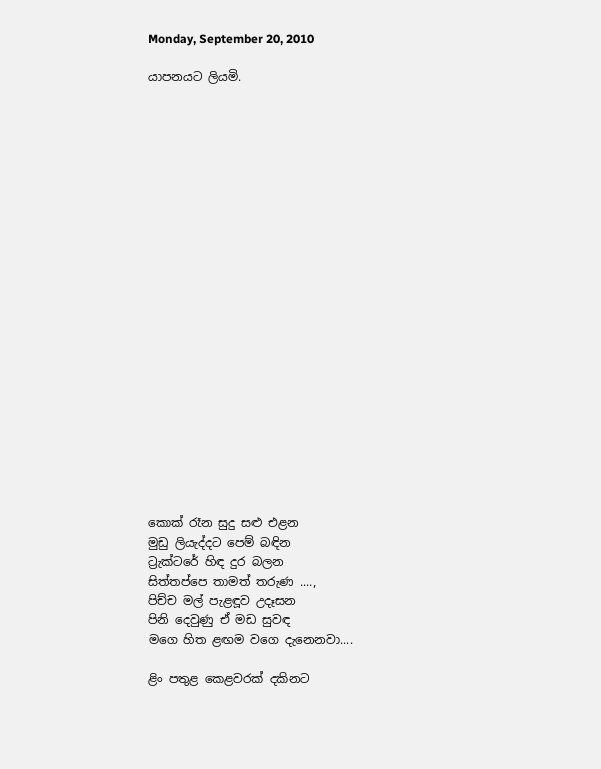Monday, September 20, 2010

යාපනයට ලියමි.






















කොක් රෑන සුදු සළු එළන
මුඩු ලියැද්දට පෙම් බඳින
ට්‍රැක්ටරේ හිඳ දුර බලන
සිත්තප්පෙ තාමත් තරුණ ....,
පිච්ච මල් පැළඳූව උදෑසන
පිනි දෙවුණු ඒ මඩ සුවඳ
මගෙ හිත ළඟම වගෙ දැනෙනවා....

ළිං පතුළ කෙළවරක් දකිනට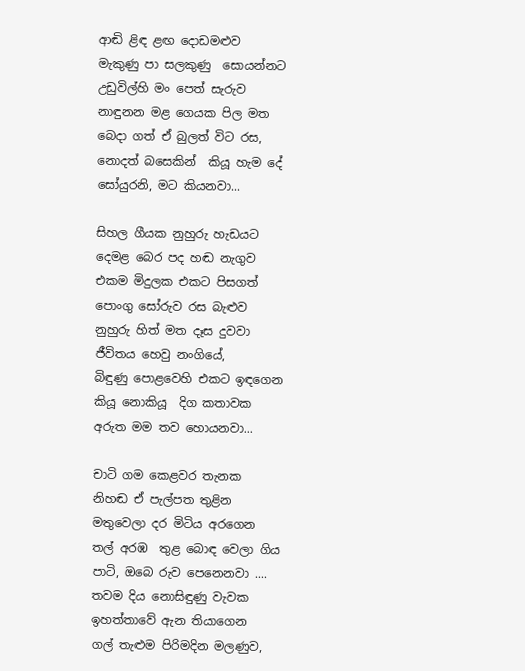ආඬි ළිඳ ළඟ දොඩමළුව
මැකුණු පා සලකුණු  සොයන්නට
උඩුවිල්හි මං පෙත් සැරුව
නාඳුනන මළ ගෙයක පිල මත
බෙදා ගත් ඒ බුලත් විට රස,
නොදත් බසෙකින්  කියූ හැම දේ
සෝයුරනි, මට කියනවා...

සිහල ගීයක නුහුරු හැඩයට
දෙමළ බෙර පද හඬ නැගුව
එකම මිදුලක එකට පිසගත්
පොංගු සෝරුව රස බැළුව                                                                                 නුහුරු හිත් මත දෑස දුවවා
ජීවිතය හෙවු නංගියේ,
බිඳුණු පොළවෙහි එකට ඉඳගෙන
කියූ නොකියූ  දිග කතාවක
අරුත මම තව හොයනවා...

චාටි ගම කෙළවර තැනක
නිහඬ ඒ පැල්පත තුළින
මතුවෙලා දර මිටිය අරගෙන
තල් අරඹ  තුළ බොඳ වෙලා ගිය
පාටි, ඔබෙ රුව පෙනෙනවා ....
තවම දිය නොසිඳුණු වැවක
ඉහත්තාවේ ඇන තියාගෙන
ගල් තැළුම පිරිමදින මලණුව,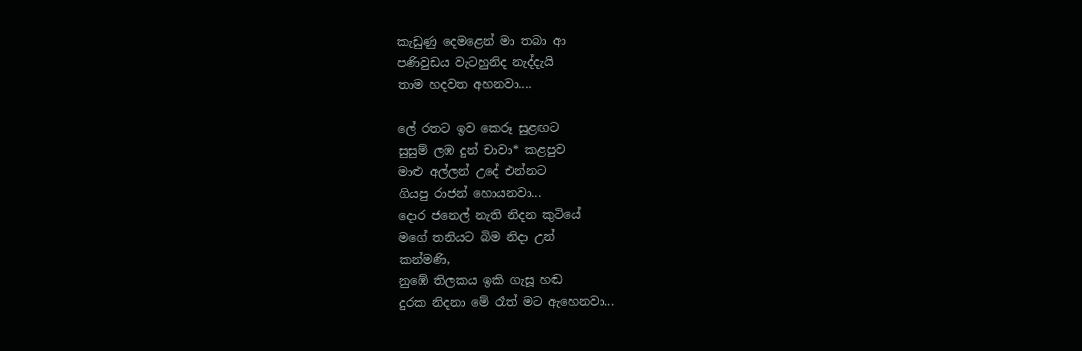කැඩුණු දෙමළෙන් මා තබා ආ
පණිවුඩය වැටහුනිද නැද්දැයි
තාම හදවත අහනවා....

ලේ රතට ඉව කෙරූ සුළඟට
සුසුම් ලඹ දුන් චාවා* කළපුව
මාළු අල්ලන් උදේ එන්නට
ගියපු රාජන් හොයනවා...
දොර ජනෙල් නැති නිදන කුටියේ
මගේ තනියට බිම නිදා උන්
කන්මණි,
නුඹේ තිලකය ඉකි ගැසූ හඬ
දුරක නිදනා මේ රෑත් මට ඇහෙනවා...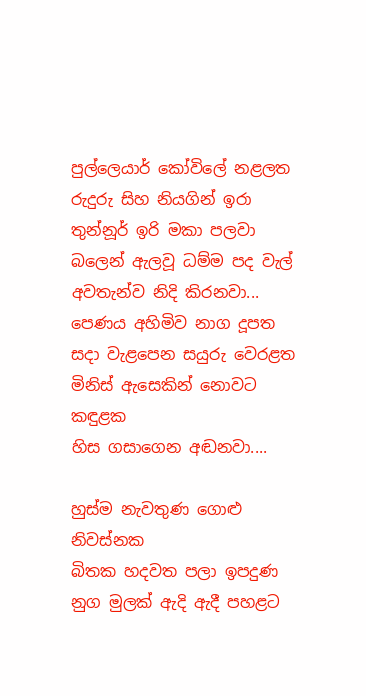පුල්ලෙයාර් කෝවිලේ නළලත
රුදුරු සිහ නියගින් ඉරා
තුන්නූර් ඉරි මකා පලවා
බලෙන් ඇලවූ ධම්ම පද වැල්
අවතැන්ව නිදි කිරනවා...
පෙණය අහිමිව නාග දූපත
සදා වැළපෙන සයුරු වෙරළත
මිනිස් ඇ‍සෙකින් නොවට කඳුළක
හිස ගසාගෙන අඬනවා....

හුස්ම නැවතුණ ගොළු නිවස්නක
බිතක හදවත පලා ඉපදුණ
නුග මුලක් ඇදි ඇදී පහළට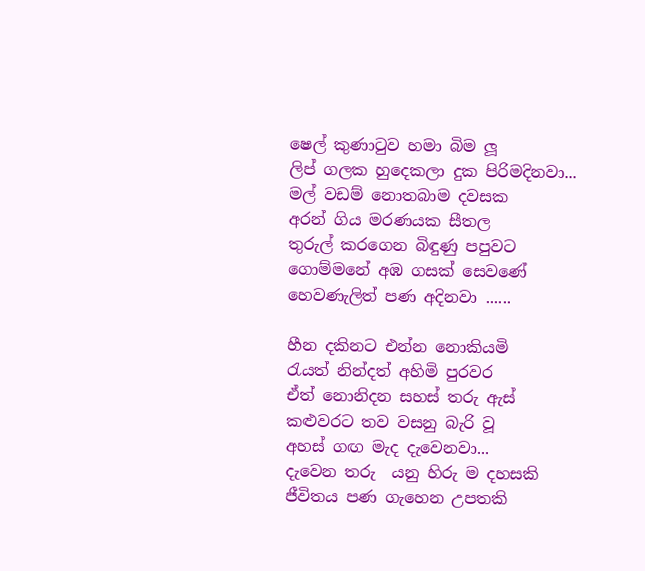ෂෙල් කුණාටුව හමා බිම ලූ
ලිප් ගලක හු‍දෙකලා දුක පිරිමදිනවා...
මල් වඩම් නොතබාම දවසක
අරන් ගිය මරණයක සීතල
තුරුල් කරගෙන බිඳුණු පපුවට
ගොම්මනේ අඹ ගසක් සෙවණේ
හෙවණැලිත් පණ අදිනවා ......

හීන දකිනට එන්න නොකියමි
රැයත් නින්දත් අහිමි පුරවර
ඒත් නොනිදන සහස් තරු ඇස්
කළුවරට තව වසනු බැරි වූ
අහස් ගඟ මැද දැවෙනවා...
දැවෙන තරු  යනු හිරු ම දහසකි
ජීවිතය පණ ගැහෙන උපතකි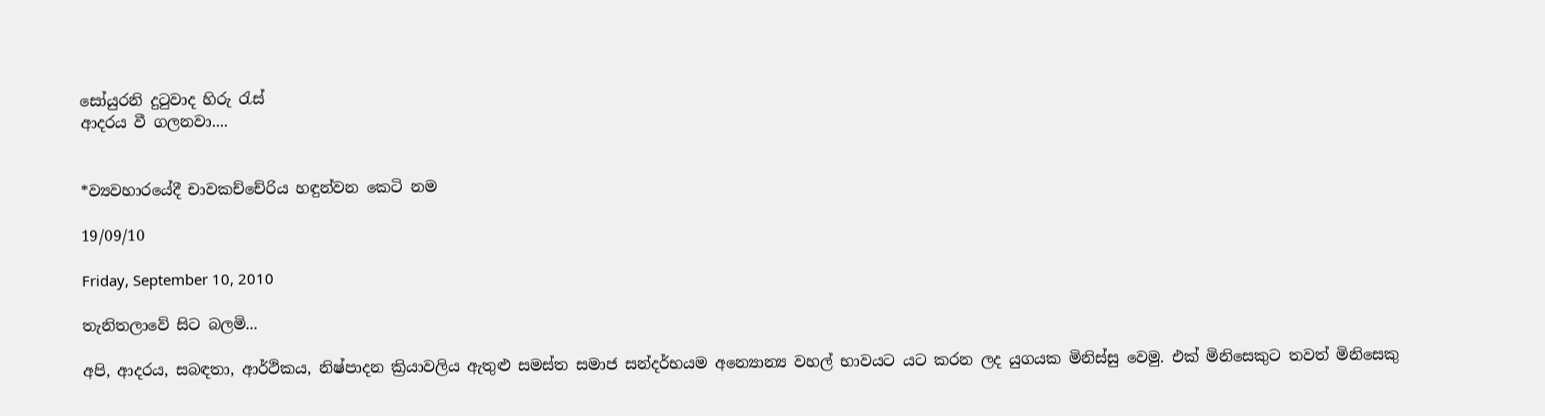සෝයුරනි දුටුවාද හිරු රැස්
ආදරය වී ගලනවා....


*ව්‍යවහාරයේදී චාවකච්චේරිය හඳුන්වන කෙටි නම

19/09/10

Friday, September 10, 2010

තැනිතලාවේ සිට බලමි...

අපි, ආදරය, සබඳතා, ආර්ථිකය, නිෂ්පාදන ක්‍රියාවලිය ඇතුළු සමස්ත සමාජ සන්දර්භයම අන්‍යොන්‍ය වහල් භාවයට යට කරන ලද යුගයක මිනිස්සු වෙමු. එක් මිනිසෙකුට තවත් මිනිසෙකු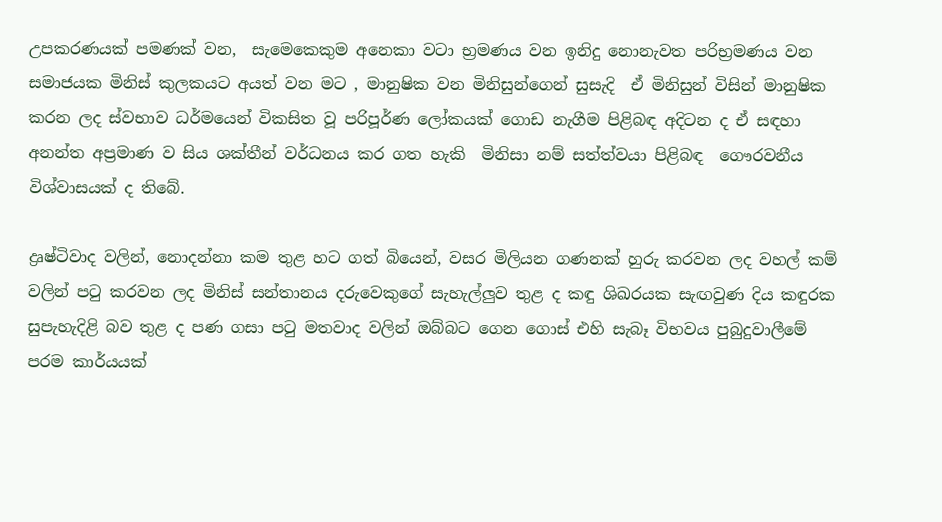උපකරණයක් පමණක් වන,  සැමෙකෙකුම අනෙකා වටා භ්‍රමණය වන ඉනිදු නොනැවත පරිභ්‍රමණය වන සමාජයක මිනිස් කුලකයට අයත් වන මට , මානුෂික වන මිනිසුන්ගෙන් සුසැදි  ඒ මිනිසුන් විසින් මානුෂික කරන ලද ස්වභාව ධර්මයෙන් විකසිත වූ පරිපූර්ණ ලෝකයක් ගොඩ නැගීම පිළිබඳ අදිටන ද ඒ සඳහා අනන්ත අප්‍රමාණ ව සිය ශක්තීන් වර්ධනය කර ගත හැකි  මිනිසා නම් සත්ත්වයා පිළිබඳ  ගෞරවනීය විශ්වාසයක් ද තිබේ.

ද්‍රෘෂ්ටිවාද වලින්, නොදන්නා කම තුළ හට ගත් බියෙන්, වසර මිලියන ගණනක් හුරු කරවන ලද වහල් කම් වලින් පටු කරවන ලද මිනිස් සන්තානය දරුවෙකුගේ සැහැල්ලුව තුළ ද කඳු ශිඛරයක සැඟවුණ දිය කඳුරක සුපැහැදිළි බව තුළ ද පණ ගසා පටු මතවාද වලින් ඔබ්බට ‍ගෙන ගොස් එහි සැබෑ විභවය පුබුදුවාලීමේ පරම කාර්යයක්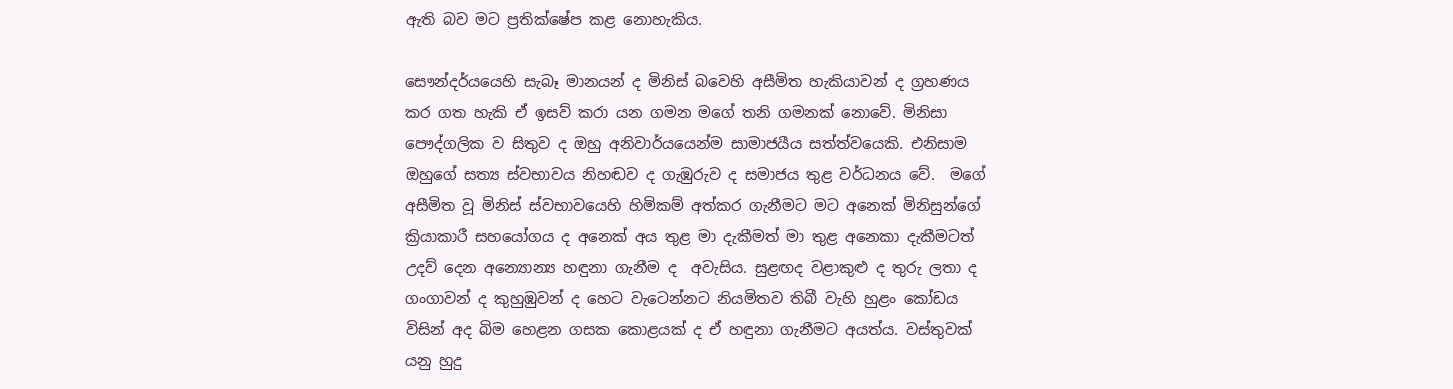ඇති බව මට ප්‍රතික්ෂේප කළ නොහැකිය.

සෞන්දර්යයෙහි සැබෑ මානයන් ද මිනිස් බවෙහි අසීමිත හැකියාවන් ද ග්‍රහණය කර ගත හැකි ඒ ඉසව් කරා යන ගමන මගේ තනි ගමනක් නොවේ. මිනිසා පෞද්ගලික ව සිතුව ද ඔහු අනිවාර්යයෙන්ම සාමාජයීය සත්ත්වයෙකි. එනිසාම ඔහුගේ සත්‍ය ස්වභාවය නිහඬව ද ගැඹුරුව ද සමාජය තුළ වර්ධනය වේ.  මගේ අසීමිත වූ මිනිස් ස්වභාවයෙහි හිමිකම් අත්කර ගැනීමට මට අනෙක් මිනිසුන්ගේ ක්‍රියාකාරී සහයෝගය ද අනෙක් අය තුළ මා දැකීමත් මා තුළ අනෙකා දැකීමටත් උදව් දෙන අන්‍යොන්‍ය හඳුනා ගැනීම ද  අවැසිය. සුළඟද වළාකුළු ද තුරු ලතා ද ගංගාවන් ද කුහුඹුවන් ද හෙට වැටෙන්නට නියමිතව තිබී වැහි හුළං කෝඩය විසින් අද බිම හෙළන ගසක කොළයක් ද ඒ හඳුනා ගැනීමට අයත්ය. වස්තුවක් යනු හුදු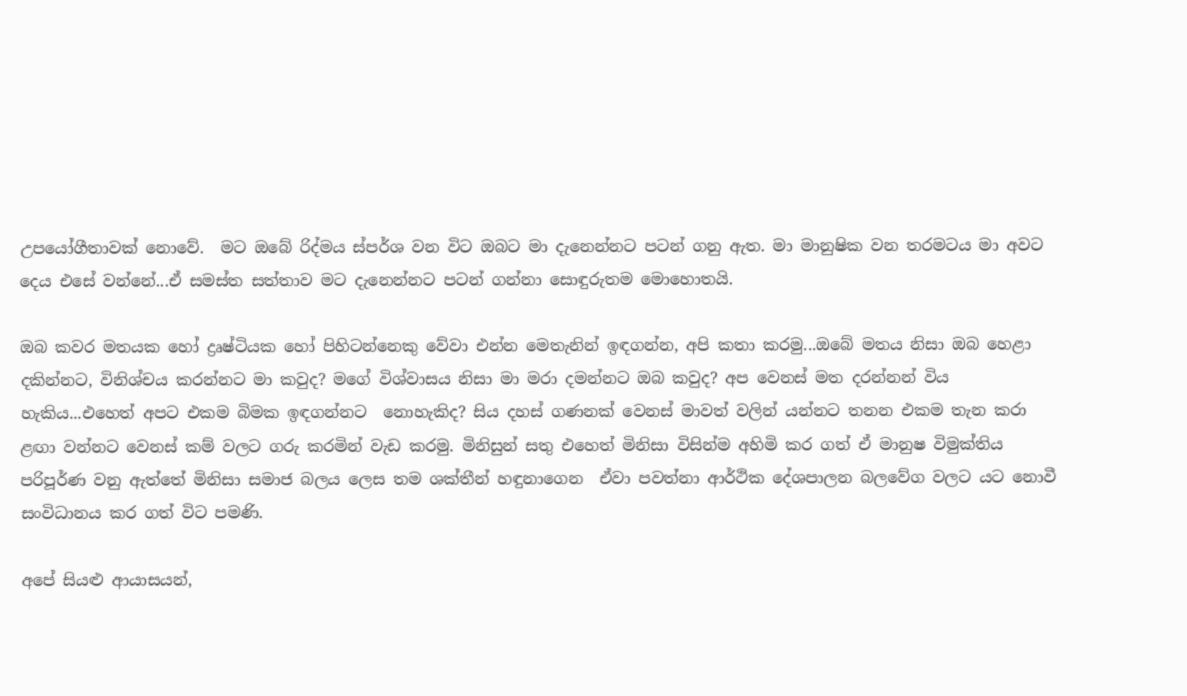උපයෝගීතාවක් නොවේ.  මට ඔබේ රිද්මය ස්පර්ශ වන විට ඔබට මා දැනෙන්නට පටන් ගනු ඇත. මා මානුෂික වන තරමටය මා අවට දෙය එසේ වන්නේ...ඒ සමස්ත සත්තාව මට දැනෙන්නට පටන් ගන්නා සොඳුරුතම මොහොතයි.

ඔබ කවර මතයක හෝ ද්‍රෘෂ්ටියක හෝ පිහිටන්නෙකු වේවා එන්න මෙතැනින් ඉඳගන්න, අපි කතා කරමු...ඔබේ මතය නිසා ඔබ හෙළා දකින්නට, විනිශ්චය කරන්නට මා කවුද? මගේ විශ්වාසය නිසා මා මරා දමන්නට ඔබ කවුද? අප වෙනස් මත දරන්නන් විය හැකිය...එහෙත් අපට එකම බිමක ඉඳගන්නට  නොහැකිද? සිය දහස් ගණනක් වෙනස් මාවත් වලින් යන්නට තනන එකම තැන කරා ළඟා වන්නට වෙනස් කම් වලට ගරු කරමින් වැඩ කරමු. මිනිසුන් සතු එහෙත් මිනිසා විසින්ම අහිමි කර ගත් ඒ මානුෂ විමුක්තිය පරිපූර්ණ වනු ඇත්තේ මිනිසා සමාජ බලය ලෙස තම ශක්තීන් හඳුනාගෙන  ඒවා පවත්නා ආර්ථික දේශපාලන බලවේග වලට යට නොවී සංවිධානය කර ගත් විට පමණි.

අපේ සියළු ආයාසයන්,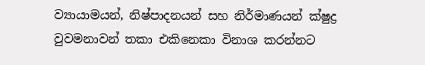ව්‍යායාමයන්, නිෂ්පාදනයන් සහ නිර්මාණයන් ක්ෂුද්‍ර වුවමනාවන් තකා එකිනෙකා විනාශ කරන්නට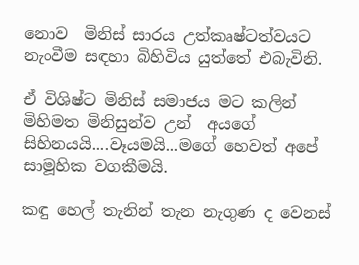නොව  මිනිස් සාරය උත්කෘෂ්ටත්වයට නැංවීම සඳහා බිහිවිය යුත්තේ එබැවිනි.

ඒ විශිෂ්ට මිනිස් සමාජය මට කලින් මිහිමත මිනිසුන්ව උන්  අයගේ සිහිනයයි....වෑයමයි...මගේ හෙවත් අපේ සාමූහික වගකීමයි.

කඳු හෙල් තැනින් තැන නැගුණ ද වෙනස්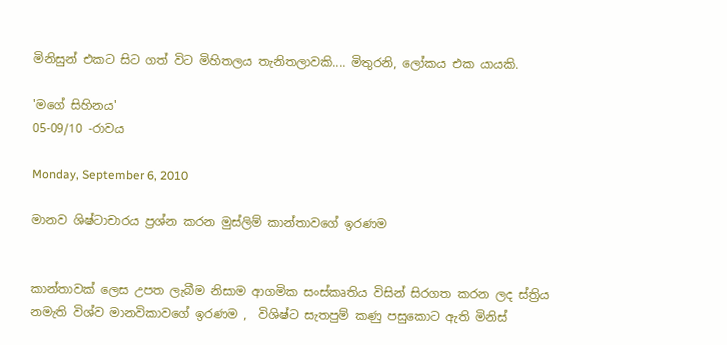මිනිසුන් එකට සිට ගත් විට මිහිතලය ‍තැනිතලාවකි.... මිතුරනි, ලෝකය එක යායකි.

'මගේ සිහිනය'
05-09/10 -රාවය

Monday, September 6, 2010

මානව ශිෂ්ටාචාරය ප්‍රශ්න කරන මුස්ලිම් කාන්තාවගේ ඉරණම


කාන්තාවක් ලෙස උපත ලැබීම නිසාම ආගමික සංස්කෘතිය විසින් සිරගත කරන ලද ස්ත්‍රිය නමැති විශ්ව මානවිකාවගේ ඉරණම ,  විශිෂ්ට සැතපුම් කණු පසුකොට ඇති මිනිස්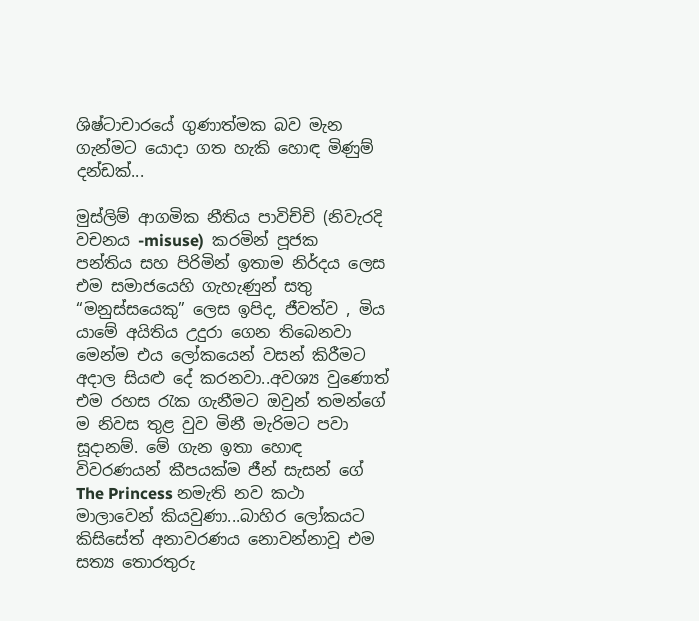ශිෂ්ටාචාරයේ ගුණාත්මක බව මැන ගැන්මට යොදා ගත හැකි හොඳ මිණුම් දන්ඩක්...

මුස්ලිම් ආගමික නීතිය පාවිච්චි (නිවැරදි වචනය -misuse)  කරමින් පූජක පන්තිය සහ පිරිමින් ඉතාම නිර්දය ලෙස එම සමාජයෙහි ගැහැණුන් සතු “මනුස්සයෙකු” ලෙස ඉපිද, ජීවත්ව , මිය යාමේ අයිතිය උදුරා ගෙන තිබෙනවා මෙන්ම එය ලෝකයෙන් වසන් කිරීමට අදාල සියළු දේ කරනවා..අවශ්‍ය වුණොත් එම රහස රැක ගැනීමට ඔවුන් තමන්ගේ ම නිවස තුළ වුව මිනී මැරිමට පවා සූදානම්. මේ ගැන ඉතා හොඳ විවරණයන් කීපයක්ම ජීන් සැසන් ගේ The Princess නමැති නව කථා මාලාවෙන් කියවුණා...බාහිර ලෝකයට කිසිසේත් අනාවරණය නොවන්නාවූ එම සත්‍ය තොරතුරු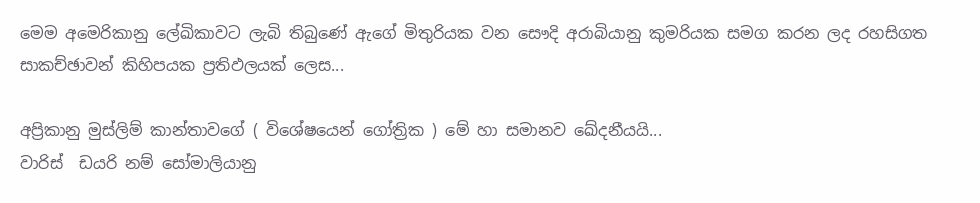මෙම අමෙරිකානු ලේඛිකාවට ලැබි තිබුණේ ඇගේ මිතුරියක වන සෞදි අරාබියානු කුමරියක සමග කරන ලද රහසිගත සාකච්ඡාවන් කිහිපයක ප්‍රතිඵලයක් ලෙස...

අප්‍රිකානු මුස්ලිම් කාන්තාවගේ ( විශේෂයෙන් ගෝත්‍රික ) මේ හා සමානව ඛේදනීයයි...
වාරිස්  ඩයරි නම් සෝමාලියානු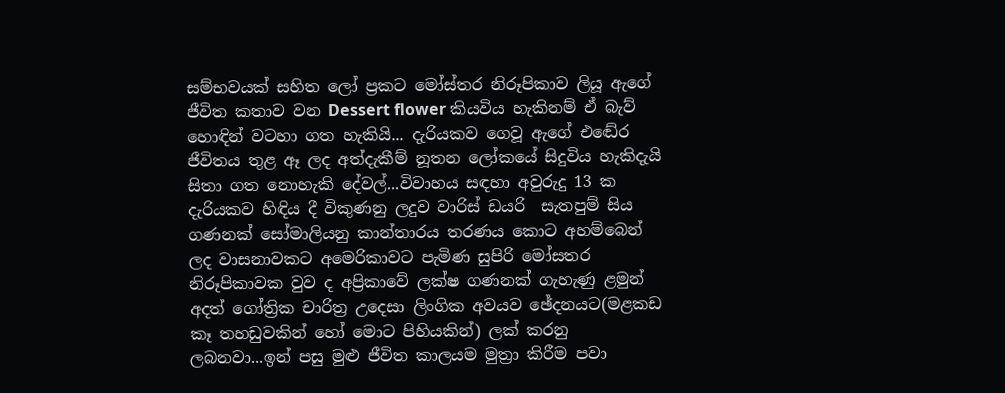සම්භවයක් සහිත ලෝ ප්‍රකට මෝස්තර නිරූපිකාව ලියූ ඇගේ ජීවිත කතාව වන Dessert flower කියවිය හැකිනම් ඒ බැව් හොඳින් වටහා ගත හැකියි... දැරියකව ගෙවූ ඇගේ එඬේර ජීවිතය තුළ ඈ ලද අත්දැකීම් නූතන ලෝකයේ සිදුවිය හැකිදැයි සිතා ගත නොහැකි දේවල්...විවාහය සඳහා අවුරුදු 13 ක දැරියකව හිඳිය දී විකුණනු ලදුව වාරිස් ඩයරි  සැතපුම් සිය ගණනක් සෝමාලියනු කාන්තාරය තරණය කොට අහම්බෙන් ලද වාසනාවකට අමෙරිකාවට පැමිණ සුපිරි මෝසතර නිරූපිකාවක වුව ද අප්‍රිකාවේ ලක්ෂ ගණනක් ගැහැණු ළමුන් අදත් ගෝත්‍රික චාරිත්‍ර උදෙසා ලිංගික අවයව ඡේදනයට(මළකඩ කෑ තහඩුවකින් හෝ මොට පිහියකින්) ලක් කරනු ලබනවා...ඉන් පසු මුළු ජීවිත කාලයම මුත්‍රා කිරීම පවා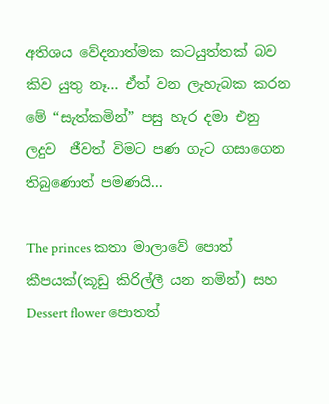අතිශය වේදනාත්මක කටයුත්තක් බව කිව යුතු නෑ... ඒත් වන ලැහැබක කරන මේ “සැත්කමින්” පසු හැර දමා එනු ලදුව  ජීවත් විමට පණ ගැට ගසාගෙන තිබුණොත් පමණයි...

The princes කතා මාලාවේ පොත් කීපයක්(කූඩු කිරිල්ලී යන නමින්) සහ  Dessert flower පොතත්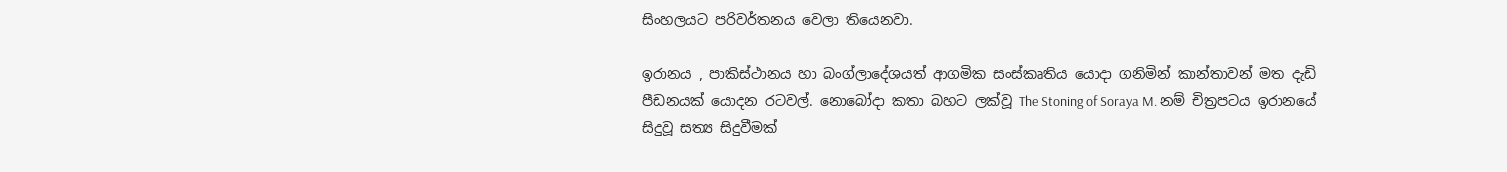සිංහලයට පරිවර්තනය වෙලා තියෙනවා.

ඉරානය , පාකිස්ථානය හා බංග්ලාදේශයත් ආගමික සංස්කෘතිය යොදා ගනිමින් කාන්තාවන් මත දැඩි පීඩනයක් යොදන රටවල්. නොබෝදා කතා බහට ලක්වූ The Stoning of Soraya M. නම් චිත්‍රපටය ඉරානයේ සිදුවූ සත්‍ය සිදුවීමක්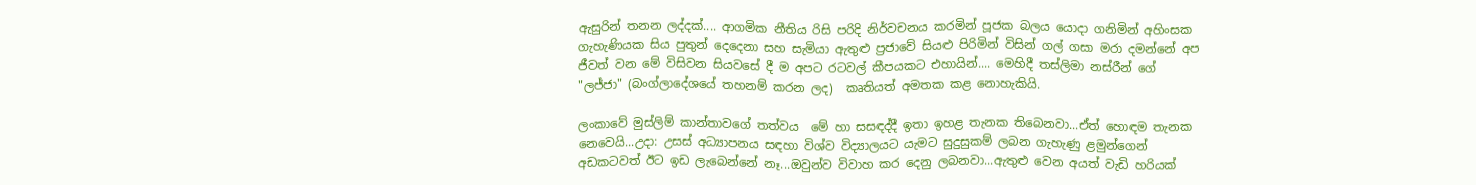ඇසුරින් තනන ලද්දක්.... ආගමික නීතිය රිසි පරිදි නිර්වචනය කරමින් පූජක බලය යොදා ගනිමින් අහිංසක ගැහැණියක සිය පුතුන් දෙදෙනා සහ සැමියා ඇතුළු ප්‍රජාවේ සියළු පිරිමින් විසින් ගල් ගසා මරා දමන්නේ අප ජීවත් වන මේ විසිවන සියවසේ දී ම අපට රටවල් කීපයකට එහායින්.... මෙහිදී තස්ලිමා නස්රීන් ගේ "ලජ්ජා" (බංග්ලාදේශයේ තහනම් කරන ලද)  කෘතියත් අමතක කළ නොහැකියි.

ලංකාවේ මුස්ලිම් කාන්තාවගේ තත්වය  මේ හා සසඳද්දී ඉතා ඉහළ තැනක තිබෙනවා...ඒත් හොඳම තැනක නෙවෙයි...උදා: උසස් අධ්‍යාපනය සඳහා විශ්ව විද්‍යාලයට යැමට සුදුසුකම් ලබන ගැහැණු ළමුන්ගෙන් අඩකටවත් ඊට ඉඩ ලැබෙන්නේ නෑ...ඔවුන්ව විවාහ කර දෙනු ලබනවා...ඇතුළු වෙන අයත් වැඩි හරියක්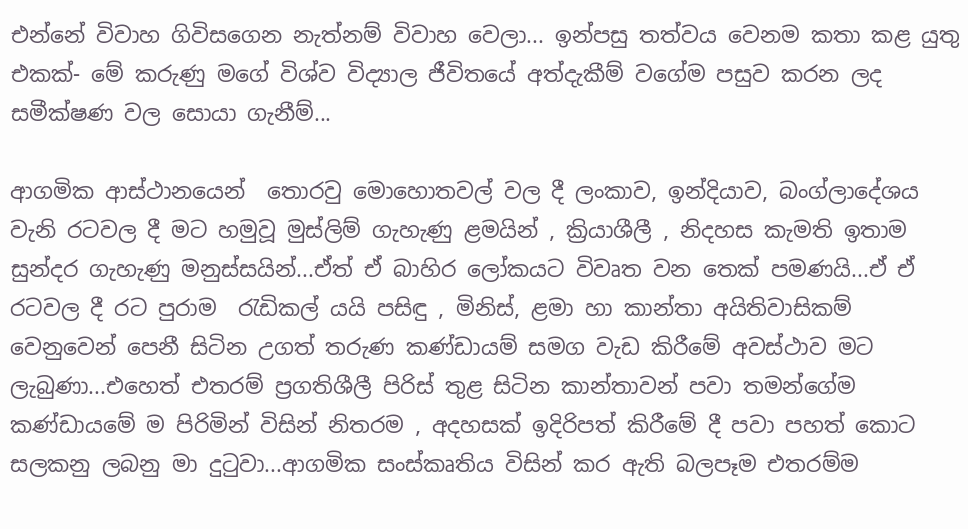එන්නේ විවාහ ගිවිසගෙන නැත්නම් විවාහ වෙලා... ඉන්පසු තත්වය වෙනම කතා කළ යුතු එකක්- මේ කරුණු මගේ විශ්ව විද්‍යාල ජීවිතයේ අත්දැකීම් වගේම පසුව කරන ලද සමීක්ෂණ වල සොයා ගැනීම්...

ආගමික ආස්ථානයෙන්  තොරවු මොහොතවල් වල දී ලංකාව, ඉන්දියාව, බංග්ලාදේශය වැනි රටවල දී මට හමුවූ මුස්ලිම් ගැහැණු ළමයින් , ක්‍රියාශීලී , නිදහස කැමති ඉතාම සුන්දර ගැහැණු මනුස්සයින්...ඒත් ඒ බාහිර ලෝකයට විවෘත වන තෙක් පමණයි...ඒ ඒ රටවල දී රට පුරාම  රැඩිකල් යයි පසිඳු , මිනිස්, ළමා හා කාන්තා අයිතිවාසිකම් වෙනුවෙන් පෙනී සිටින උගත් තරුණ කණ්ඩායම් සමග වැඩ කිරීමේ අවස්ථාව මට ලැබුණා...එහෙත් එතරම් ප්‍රගතිශීලී පිරිස් තුළ සිටින කාන්තාවන් පවා තමන්ගේම කණ්ඩායමේ ම පිරිමින් විසින් නිතරම , අදහසක් ඉදිරිපත් කිරීමේ දී පවා පහත් කොට සලකනු ලබනු මා දුටුවා...ආගමික සංස්කෘතිය විසින් කර ඇති බලපෑම එතරම්ම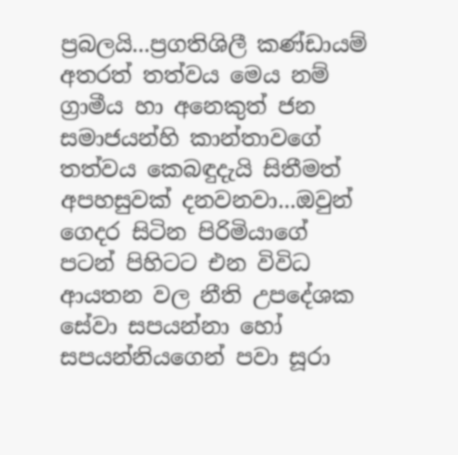ප්‍රබලයි...ප්‍රගතිශිලී කණ්ඩායම් අතරත් තත්වය මෙය නම් ග්‍රාමීය හා අනෙකුත් ජන සමාජයන්හි කාන්තාවගේ තත්වය කෙබඳුදැයි සිතීමත් අපහසුවක් දනවනවා...ඔවුන් ගෙදර සිටින පිරිමියාගේ පටන් පිහිටට එන විවිධ ආයතන වල නීති උපදේශක සේවා සපයන්නා හෝ සපයන්නියගෙන් පවා සූරා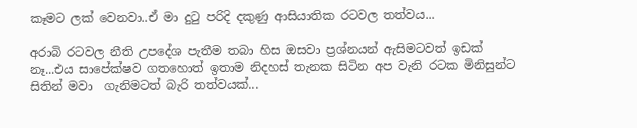කෑමට ලක් වෙනවා..ඒ මා දුටු පරිදි දකුණු ආසියාතික රටවල තත්වය...

අරාබි රටවල නීති උපදේශ පැතීම තබා හිස ඔසවා ප්‍රශ්නයන් ඇසිමටවත් ඉඩක් නෑ...එය සාපේක්ෂව ගතහොත් ඉතාම නිදහස් තැනක සිටින අප වැනි රටක මිනිසුන්ට සිතින් මවා  ගැනිමටත් බැරි තත්වයක්...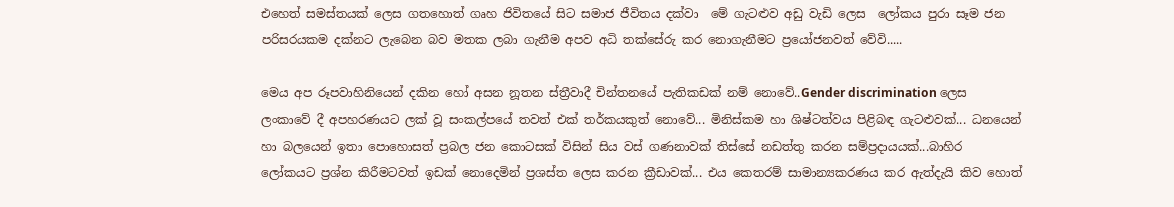එහෙත් සමස්තයක් ලෙස ගතහොත් ගෘහ ජිවිතයේ සිට සමාජ ජීවිතය දක්වා  මේ ගැටළුව අඩු වැඩි ලෙස  ලෝකය පුරා සෑම ජන පරිසරයකම දක්නට ලැබෙන බව මතක ලබා ගැනීම අපව අධි තක්සේරු කර නොගැනීමට ප්‍රයෝජනවත් වේවි.....

මෙය අප රූපවාහිනියෙන් දකින හෝ අසන නූතන ස්ත්‍රීවාදී චින්තනයේ පැතිකඩක් නම් නොවේ..Gender discrimination ලෙස ලංකාවේ දී අපහරණයට ලක් වූ සංකල්පයේ තවත් එක් තර්කයකුත් නොවේ... මිනිස්කම හා ශිෂ්ටත්වය පිළිබඳ ගැටළුවක්... ධනයෙන් හා බලයෙන් ඉතා පොහොසත් ප්‍රබල ජන කොටසක් විසින් සිය වස් ගණනාවක් තිස්සේ නඩත්තු කරන සම්ප්‍රදායයක්...බාහිර ලෝකයට ප්‍රශ්න කිරීමටවත් ඉඩක් නොදෙමින් ප්‍රශස්ත ලෙස කරන ක්‍රීඩාවක්... එය කෙතරම් සාමාන්‍යකරණය කර ඇත්දැයි කිව හොත්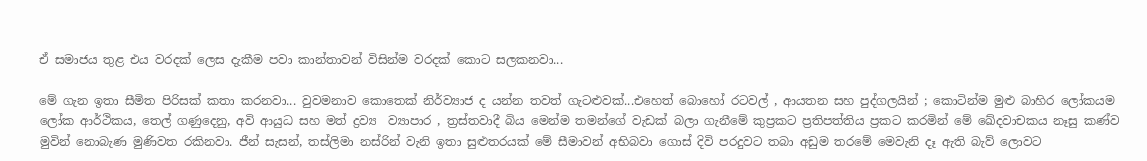ඒ සමාජය තුළ එය වරදක් ලෙස දැකීම පවා කාන්තාවන් විසින්ම වරදක් කොට සලකනවා...

මේ ගැන ඉතා සීමිත පිරිසක් කතා කරනවා... වුවමනාව කොතෙක් නිර්ව්‍යාජ ද යන්න තවත් ගැටළුවක්...එහෙත් බොහෝ රටවල් , ආයතන සහ පුද්ගලයින් ; කොටින්ම මුළු බාහිර ලෝකයම ලෝක ආර්ථිකය, තෙල් ගණුදෙනු, අවි ආයුධ සහ මත් ද්‍රව්‍ය  ව්‍යාපාර , ත්‍රස්තවාදී බිය මෙන්ම තමන්ගේ වැඩක් බලා ගැනීමේ කුප්‍රකට ප්‍රතිපත්තිය ප්‍රකට කරමින් මේ ඛේදවාචකය නෑසු කණ්ව මුවින් නොබැණ මුණිවත රකිනවා. ජීන් සැසන්, තස්ලිමා නස්රින් වැනි ඉතා සුළුතරයක් මේ සීමාවන් අභිබවා ගොස් දිවි පරදුවට තබා අඩුම තරමේ මෙවැනි දෑ ඇති බැව් ලොවට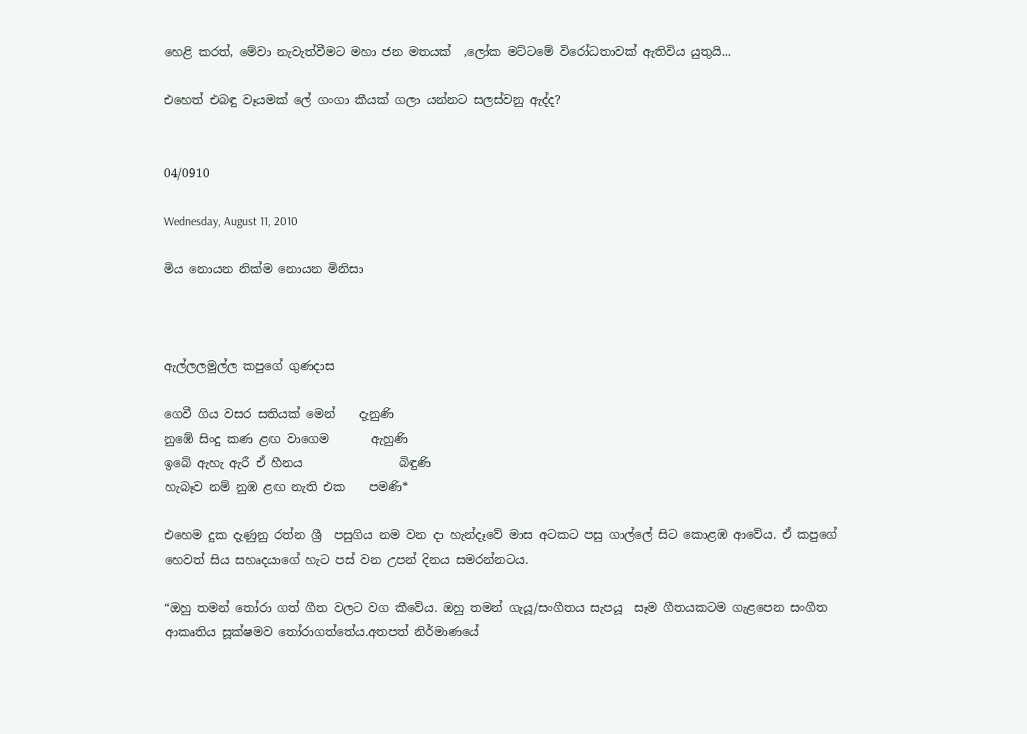හෙළි කරත්, මේවා නැවැත්වීමට මහා ජන මතයක්  ,ලෝක මට්ටමේ විරෝධතාවක් ඇතිවිය යුතුයි...

එහෙත් එබඳු වෑයමක් ලේ ගංගා කීයක් ගලා යන්නට සලස්වනු ඇද්ද?


04/0910

Wednesday, August 11, 2010

මිය නොයන නික්ම නොයන මිනිසා



ඇල්ලලමුල්ල කපුගේ ගුණදාස

ගෙවී ගිය වසර සතියක් මෙන්    දැනුණි
නුඹේ සිංදු කණ ළඟ වාගෙම       ඇහුණි
ඉබේ ඇහැ ඇරී ඒ හීනය                බිඳුණි
හැබෑව නම් නුඹ ළඟ නැති එක    පමණි*

එහෙම දුක දැණුනු රත්න ශ්‍රී  පසුගිය නම වන දා හැන්දෑවේ මාස අටකට පසු ගාල්ලේ සිට කොළඹ ආවේය. ඒ කපුගේ හෙවත් සිය සහෘදයාගේ හැට පස් වන උපන් දිනය සමරන්නටය.

“ඔහු තමන් තෝරා ගත් ගීත වලට වග කීවේය. ඔහු තමන් ගැයූ/සංගීතය සැපයූ  සෑම ගීතයකටම ගැළපෙන සංගීත ආකෘතිය සූක්ෂමව තෝරාගත්තේය.අතපත් නිර්මාණයේ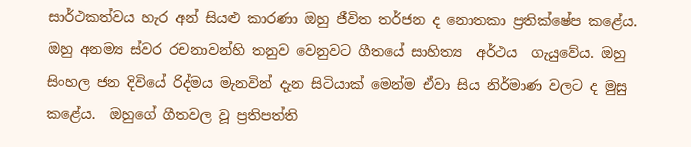සාර්ථකත්වය හැර අන් සියළු කාරණා ඔහු ජීවිත තර්ජන ද නොතකා ප්‍රතික්ෂේප කළේය.
ඔහු අනම්‍ය ස්වර රචනාවන්හි තනුව වෙනුවට ගීතයේ සාහිත්‍ය  අර්ථය  ගැයුවේය. ඔහු සිංහල ජන දිවියේ රිද්මය මැනවින් දැන සිටියාක් මෙන්ම ඒවා සිය නිර්මාණ වලට ද මුසු කළේය.  ඔහුගේ ගීතවල වූ ප්‍රතිපත්ති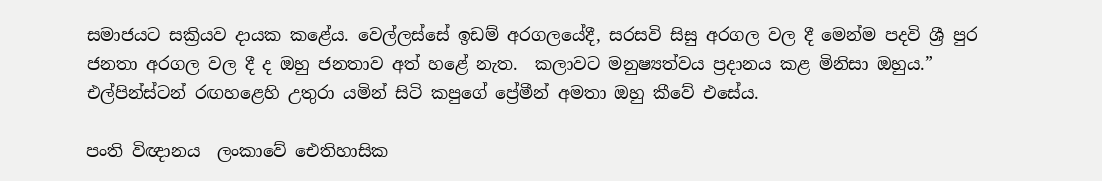සමාජයට සක්‍රියව දායක කළේය. වෙල්ලස්සේ ඉඩම් අරගලයේදී, සරසවි සිසු අරගල වල දී මෙන්ම පදවි ශ්‍රී පුර ජනතා අරගල වල දී ද ඔහු ජනතාව අත් හළේ නැත.  කලාවට මනුෂ්‍යත්වය ප්‍රදානය කළ මිනිසා ඔහුය.” එල්පින්ස්ටන් රඟහළෙහි උතුරා යමින් සිටි කපුගේ ප්‍රේමීන් අමතා ඔහු කීවේ එසේය.

පංති විඥානය ‍ ලංකාවේ ඓතිහාසික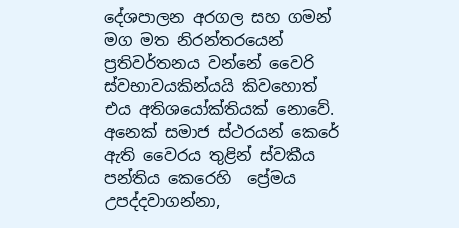දේශපාලන අරගල සහ ගමන් මග මත නිරන්තරයෙන් ප්‍රතිවර්තනය වන්නේ වෛරි ස්වභාවයකින්යයි කිවහොත් එය අතිශයෝක්තියක් නොවේ. අනෙක් සමාජ ස්ථරයන් කෙරේ ඇති වෛරය තුළින් ස්වකීය පන්තිය කෙරෙහි  ප්‍රේමය උපද්දවාගන්නා,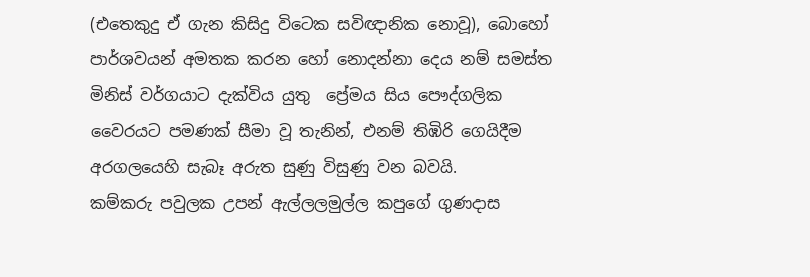(එතෙකුදු ඒ ගැන කිසිදු විටෙක සවිඥානික නොවූ), බොහෝ පාර්ශවයන් අමතක කරන හෝ නොදන්නා දෙය නම් සමස්ත  මිනිස් වර්ගයාට දැක්විය යුතු  ප්‍රේමය සිය පෞද්ගලික වෛරයට පමණක් සීමා වූ තැනින්, එනම් තිඹිරි ගෙයිදීම අරගලයෙහි සැබෑ අරුත සුණු විසුණු වන බවයි.
කම්කරු පවුලක උපන් ඇල්ලලමුල්ල කපුගේ ගුණදාස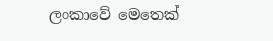ලංකාවේ මෙතෙක්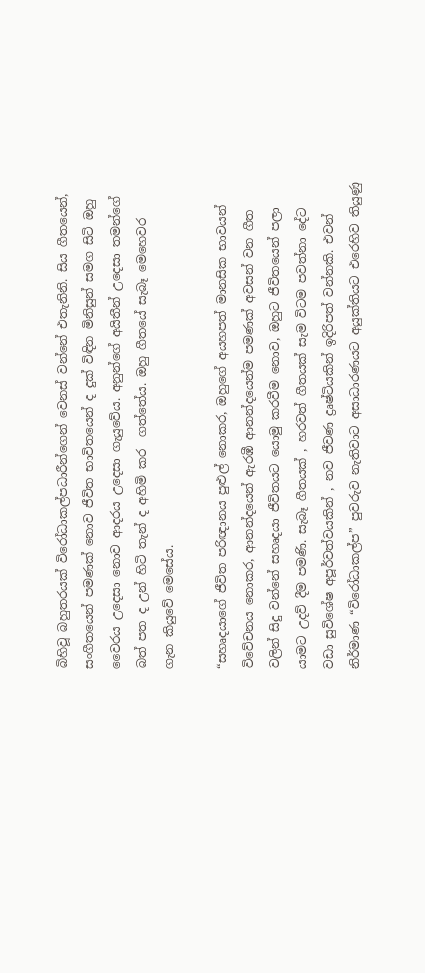බිහිවූ බහුතරයක් විරෝධාකල්පධාරීන්ගෙන් වෙනස් වන්නේ එතැනිනි. සිය ගීතයෙන්, සංගීතයෙන් පමණක් නොව ජීවිත භාවිතයෙන් ද දුක් විඳින මිනිසුන් සමග සිටි ඔහු වෛරය උදෙසා නොව ආදරය උදෙසා ගැයුවේය. අනුන්ගේ අයිතීන් උදෙසා තමන්ගේ බත් පත ද උන් හිටි තැන් ද අහිමි කර  ගත්තේය. ඔහු ගීතයේ සැබෑ මෙහෙවර ගැන ‍කියුවේ මෙසේය.

“සහෘදයාගේ ජීවිත පරිඥානය පුළුල් නොකර, ඔහුගේ අයහපත් මානසික භාවයන් විවේචනය නොකර, ආනන්දයෙන් ඇරඹී ආනන්දයෙන්ම පමණක් අවසන් වන ගීත වලින් සිදු වන්නේ සහෘදයා ජීවිතයට යොමු කරවීම නොව, ඔහුට ජීවිතයෙන් පලා යාමට උදව් දීම පමණි. සැබෑ ගීතයක් , හරවත් ගීතයක් සැම විටම පවත්නා දේට වඩා සුවිශේෂ අපූර්වත්වයකින් , නව ජීවණ ද්‍රෘෂ්ටියකින් ඉදිරිපත් වන්නකි. එවන් නිර්මාණ “විරෝධාකල්ප” පුවරුව නැතිවාට අසාධාරණයට අයුක්තියට එරෙහිව තියුණු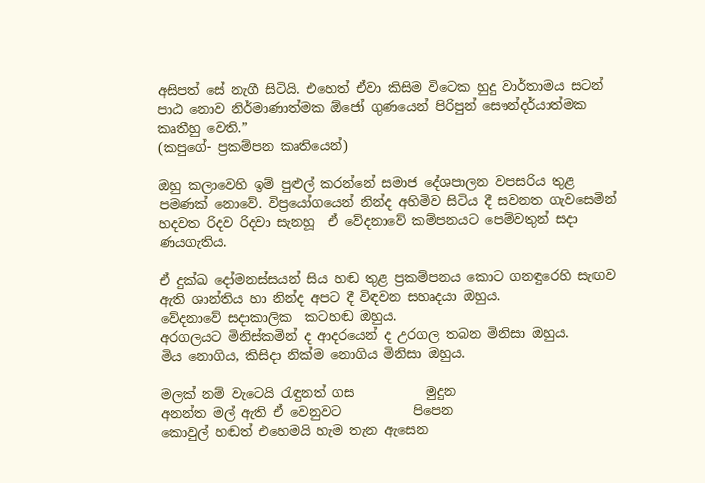අසිපත් සේ නැගී සිටියි. එහෙත් ඒවා කිසිම විටෙක හුදු වාර්තාමය සටන් පාඨ නොව නිර්මාණාත්මක ඕජෝ ගුණයෙන් පිරිපුන් සෞන්දර්යාත්මක කෘතීහු වෙති.”
(කපුගේ- ප්‍රකම්පන කෘතියෙන්)

ඔහු කලාවෙහි ඉම් පුළුල් කරන්නේ සමාජ දේශපාලන වපසරිය තුළ පමණක් නොවේ. විප්‍රයෝගයෙන් නින්ද අහිමිව සිටිය දී සවනත ගැවසෙමින් හදවත රිදව රිදවා සැනහූ  ඒ වේදනාවේ කම්පනයට පෙම්වතුන් සදා ණයගැතිය.

ඒ දුක්ඛ දෝමනස්සයන් සිය හඬ තුළ ප්‍රකම්පනය කොට ගනඳුරෙහි සැඟව ඇති ශාන්තිය හා නින්ද අපට දී විඳවන සහෘදයා ඔහුය.
වේදනාවේ සදාකාලික  කටහඬ ඔහුය.
අරගලයට මිනිස්කමින් ද ආදරයෙන් ද උරගල තබන මිනිසා ඔහුය.
මිය නොගිය, කිසිදා නික්ම නොගිය මිනිසා ඔහුය.

මලක් නම් වැටෙයි රැඳුනත් ගස           මුදුන
අනන්ත මල් ඇති ඒ වෙනුවට           පිපෙන
කොවුල් හඬත් එහෙමයි හැම තැන ඇසෙන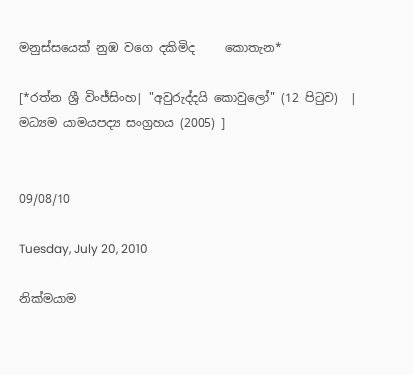මනුස්සයෙක් නුඹ වගෙ දකිමිද     කොතැන*

[*රත්න ශ්‍රී විංජ්සිංහ| "අවුරුද්දයි කොවුලෝ" (12 පිටුව)  | මධ්‍යම යාමයපද්‍ය සංග්‍රහය (2005) ]


09/08/10

Tuesday, July 20, 2010

නික්මයාම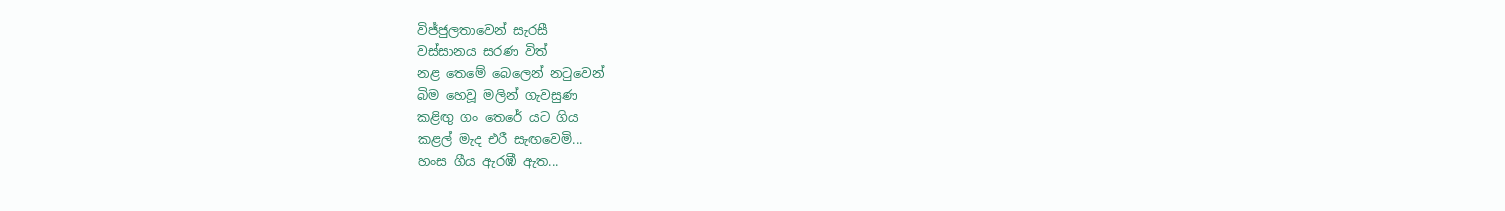විජ්ජුලතාවෙන් සැරසී
වස්සානය සරණ විත්
නළ තෙමේ බෙලෙන් නටුවෙන්
බිම හෙවූ මලින් ගැවසුණ
කළිඟු ගං තෙරේ යට ගිය
කළල් මැද එරී සැඟවෙමි...
හංස ගීය ඇරඹී ඇත...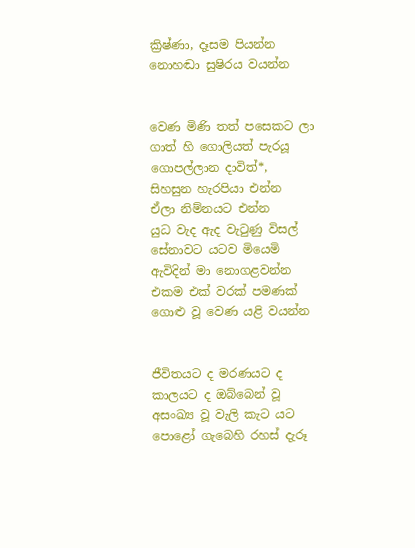ක්‍රිෂ්ණා, දෑසම පියන්න
නොහඬා සුෂිරය වයන්න


වෙණ මිණි තත් පසෙකට ලා
ගාත් හි ගොලියත් පැරයූ
ගොපල්ලාන දාවිත්*,
සිහසුන හැරපියා එන්න
ඒලා නිම්නයට එන්න
යුධ වැද ඇද වැටුණු විසල්
සේනාවට යටව මියෙමි
ඇවිදින් මා නොගළවන්න
එකම එක් වරක් පමණක්
ගොළු වූ වෙණ යළි වයන්න


ජීවිතයට ද මරණයට ද
කාලයට ද ඔබ්බෙන් වූ
අසංඛ්‍ය වූ වැලි කැට යට
පොළෝ ගැබෙහි රහස් දැරූ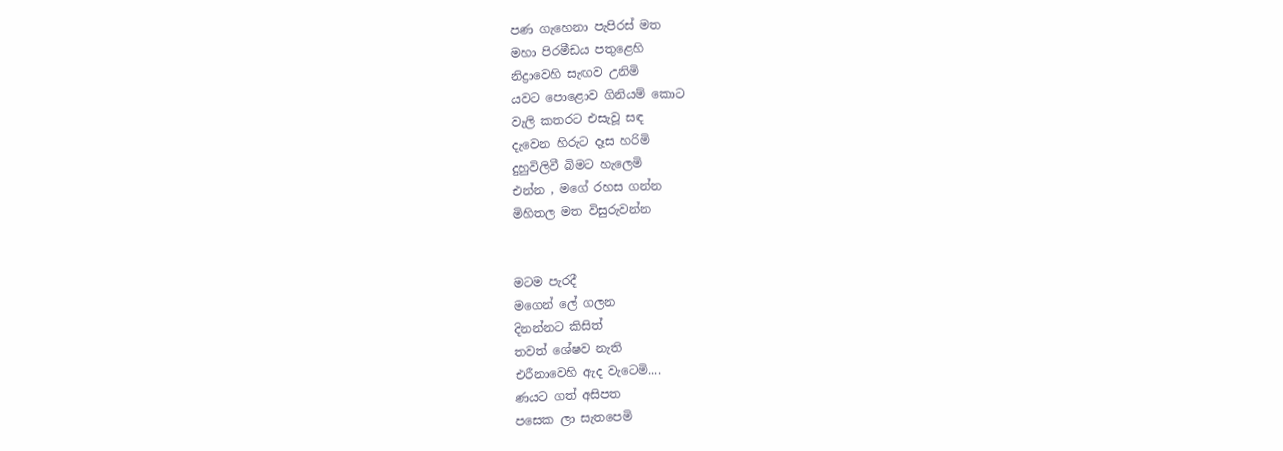පණ ගැහෙනා පැපිරස් මත
මහා පිරමීඩය පතුළෙහි
නිද්‍රාවෙහි සැඟව උනිමි
යවට පොළොව ගිනියම් කොට
වැලි කතරට එසැවූ සඳ
දැවෙන හිරුට දෑස හරිමි
දුහුවිලිවී බිමට හැලෙමි
එන්න , මගේ රහස ගන්න
මිහිතල මත විසුරුවන්න


මටම පැරදී
මගෙන් ලේ ගලන
දිනන්නට කිසිත්
තවත් ශේෂව නැති
එරීනාවෙහි ඇද වැටෙමි....
ණයට ගත් අසිපත
පසෙක ලා සැතපෙමි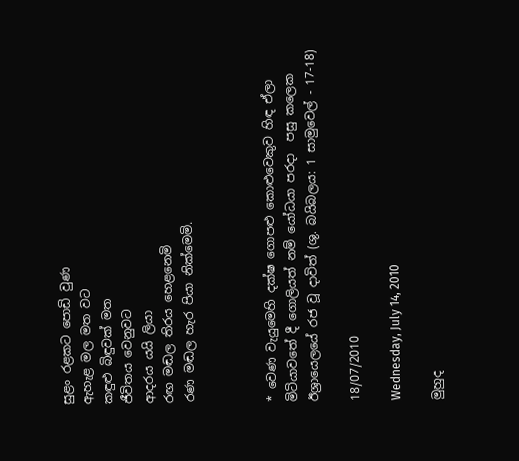සුළං රළකට පොඩි වුණ
ඇහැළ මල මත වට
කඳුළු බිඳුවක් මත
ජීවිතය වෙනුවට
ආදරය යයි ලියා
රඟ මඬල තිරය හෙළනෙමි
රණ මඬල හැර පියා නික්මෙමි.



* වෙණ වැයුමෙහි දක්ෂ ගොපළු කොළුවෙකුව හිඳ ඒලා මිටියාවතේ දී ගොලියත් නම් යෝධයා පරදා  පසු කලෙක ඊශ්‍රායෙලයේ රජ වූ දාවිත් (ශු. බයිබලය: 1 සාමුවෙල් - 17-18)

18/07/2010

Wednesday, July 14, 2010

මුහුද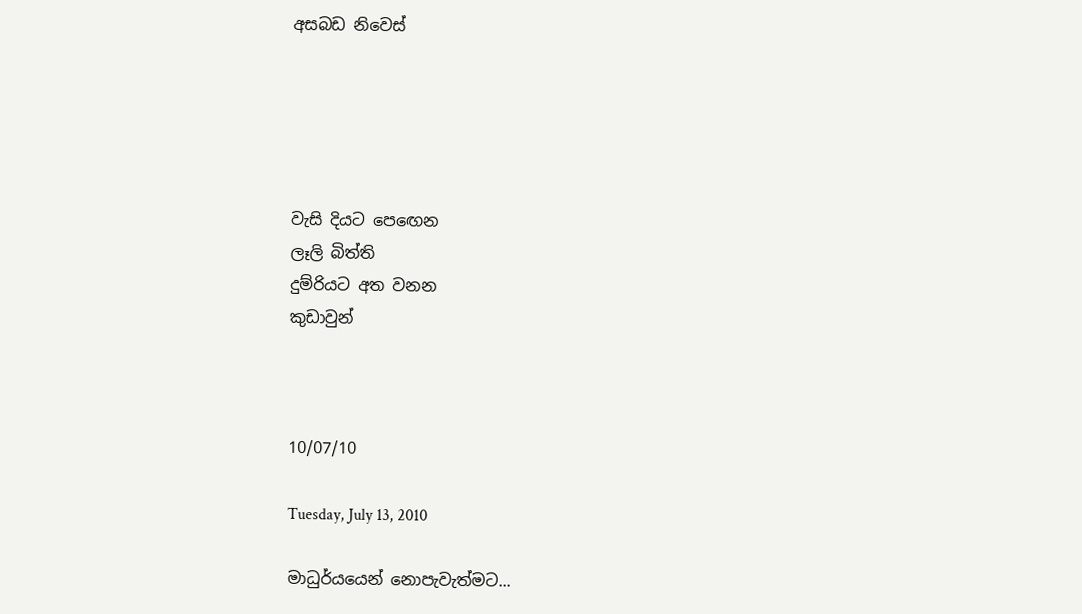අසබඩ නිවෙස්





වැසි දියට පෙඟෙන
ලෑලි බිත්ති
දුම්රියට අත වනන
කුඩාවුන්



10/07/10

Tuesday, July 13, 2010

මාධුර්යයෙන් නොපැවැත්මට...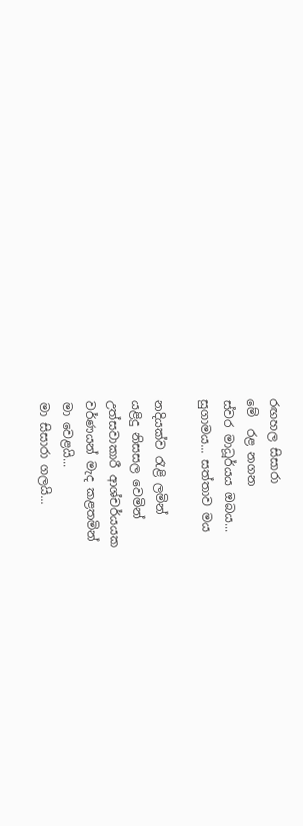රඟහල සිසාරා
මේ  රළ නගන
ස්වර මාධූර්යය ඔබය...
සුගාමය... සත්තාව මය

නදියක්ව රැළි ලමින්
යළිදු නිසසල වෙමින්
උත්සවාකාරී ආශ්චර්යයක
වර්ණයන් මැද කළතමින්
මා වෙළයි...
මා සිසාරා ගලයි...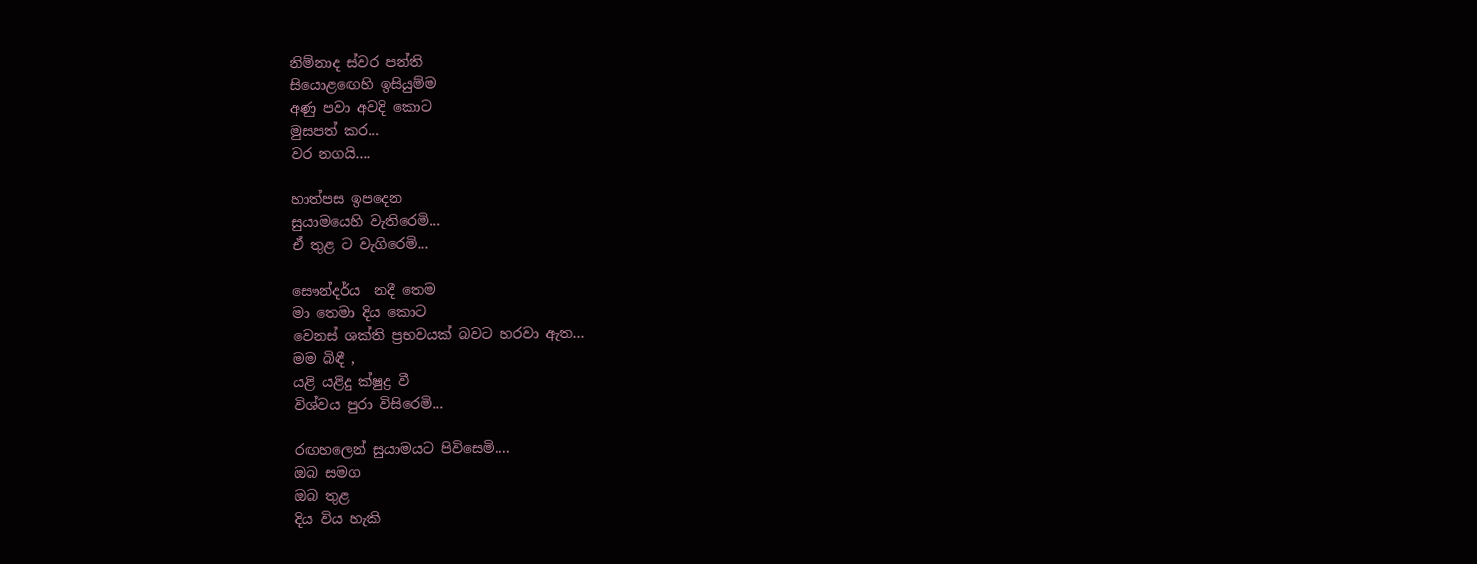නිම්නාද ස්වර පන්ති
සියොළඟෙහි ඉසියුම්ම
අණු පවා අවදි කොට
මුසපත් කර...
වර නගයි....

හාත්පස ඉපදෙන
සුයාමයෙහි වැතිරෙමි...
ඒ තුළ ට වැගිරෙමි...

සෞන්දර්ය  නදී තෙම
මා තෙමා දිය කොට
වෙනස් ශක්ති ප්‍රභවයක් බවට හරවා ඇත...
මම බිඳී ,
යළි යළිදු ක්ෂුද්‍ර වී
විශ්වය පුරා විසිරෙමි...

රඟහලෙන් සුයාමයට පිවිසෙමි....
ඔබ සමග
ඔබ තුළ
දිය විය හැකි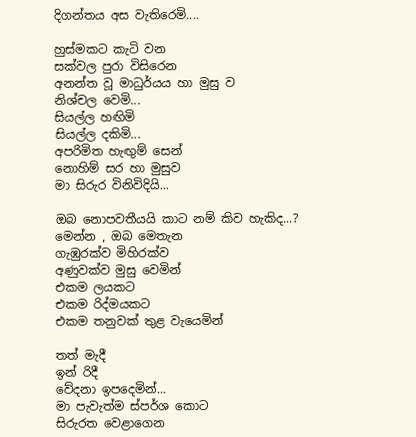දිගන්තය අස වැතිරෙමි....

හුස්මකට කැටි වන
සක්වල පුරා විසිරෙන
අනන්ත වූ මාධුර්යය හා මුසු ව
නිශ්චල වෙමි...
සියල්ල හඟිමි
සියල්ල දකිමි...
අපරිමිත හැඟුම් සෙන්
නොහිම් සර හා මුසුව
මා සිරුර විනිවිදියි...

ඔබ නොපවතීයයි කාට නම් කිව හැකිද...?
මෙන්න , ඔබ මෙතැන
ගැඹුරක්ව මිහිරක්ව
අණුවක්ව මුසු වෙමින්
එකම ලයකට
එකම රිද්මයකට
එකම තනුවක් තුළ වැයෙමින්

තත් මැදී
ඉන් රිදී
වේදනා ඉපදෙමින්...
මා පැවැත්ම ස්පර්ශ කොට
සිරුරත වෙළාගෙන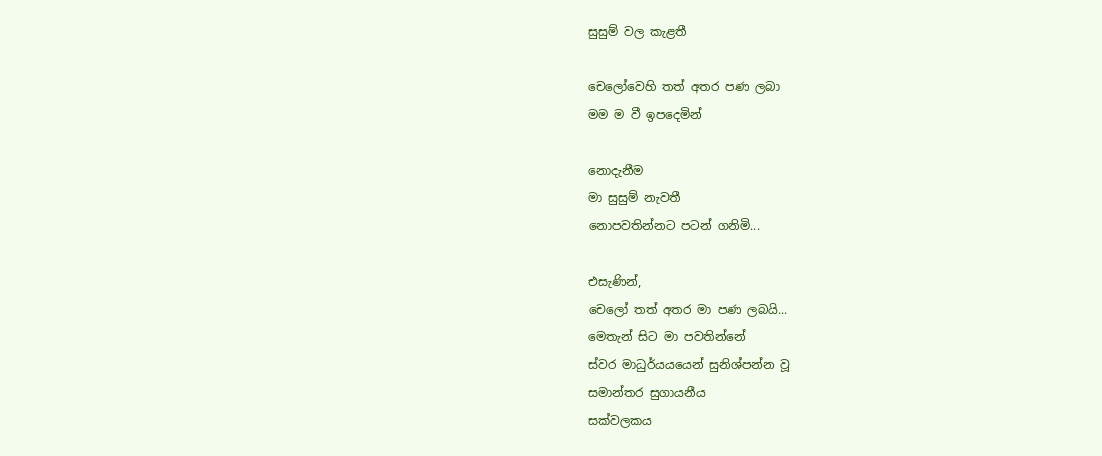සුසුම් වල කැළතී

චෙලෝවෙහි තත් අතර පණ ලබා
මම ම වී ඉපදෙමින්

නොදැනීම
මා සුසුම් නැවතී
නොපවතින්නට පටන් ගනිමි...

එසැණින්,
චෙලෝ තත් අතර මා පණ ලබයි...
මෙතැන් සිට මා පවතින්නේ
ස්වර මාධුර්යයයෙන් සුනිශ්පන්න වූ
සමාන්තර සුගායනීය
සක්වලකය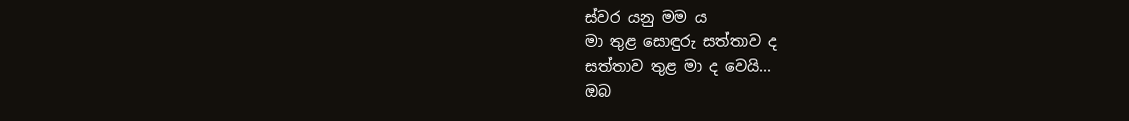ස්වර යනු මම ය
මා තුළ සොඳුරු සත්තාව ද
සත්තාව තුළ මා ද වෙයි...
ඔබ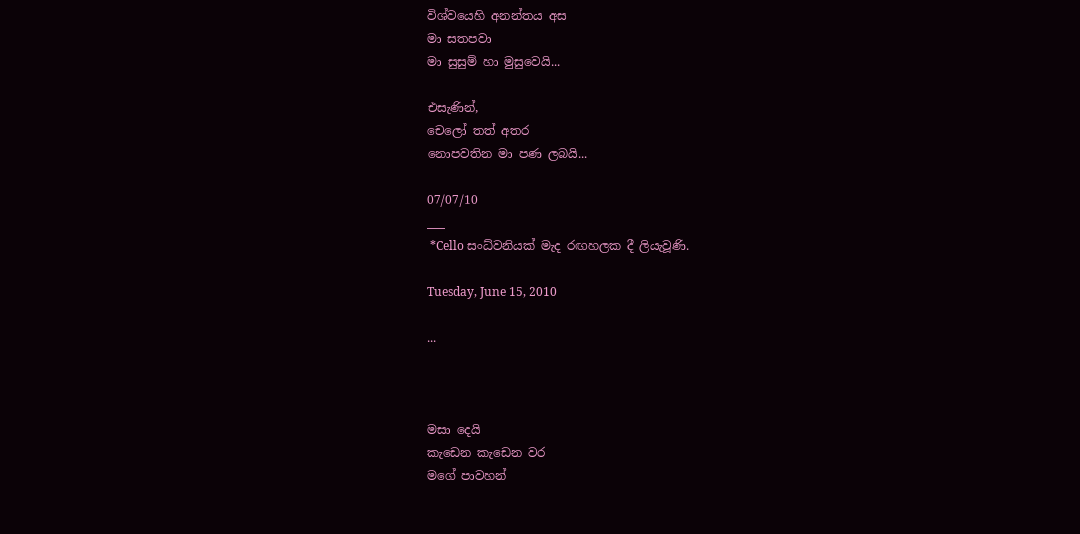විශ්වයෙහි අනන්තය අස
මා සතපවා
මා සුසුම් හා මුසුවෙයි...

එසැණින්,
චෙලෝ තත් අතර
නොපවතින මා පණ ලබයි...

07/07/10
___
 *Cello සංධ්වනියක් මැද රඟහලක දී ලියැවූණි.

Tuesday, June 15, 2010

...



මසා දෙයි
කැඩෙන කැඩෙන වර
ම‍ගේ පාවහන්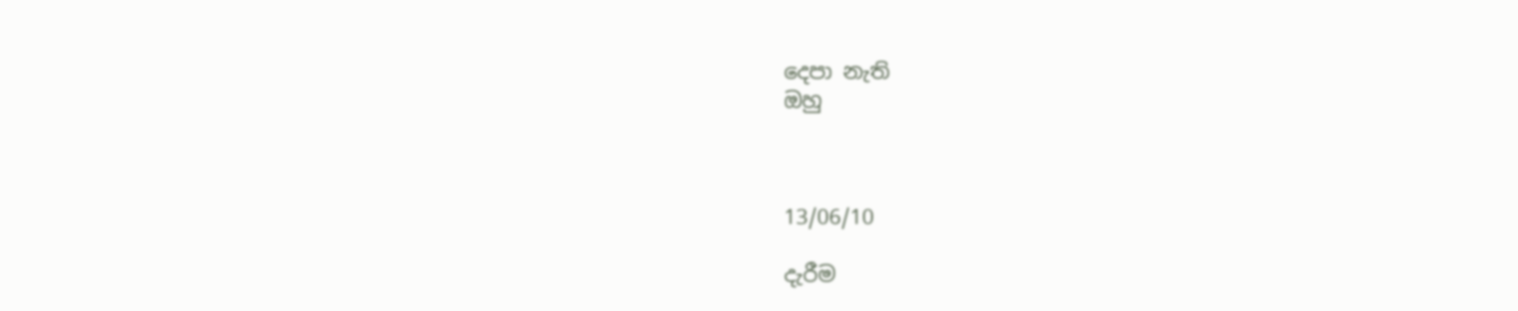දෙපා නැති
ඔහු



13/06/10

දැරීම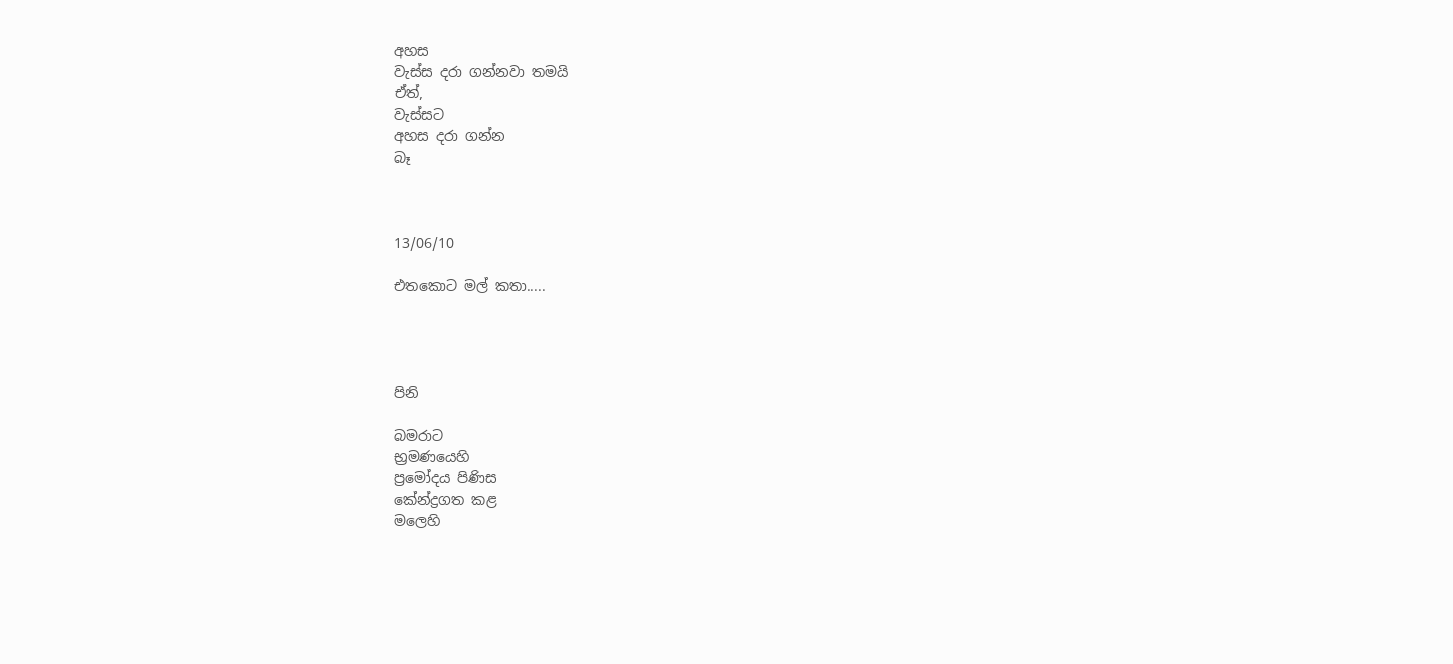අහස
වැස්ස දරා ගන්නවා තමයි
ඒත්,
වැස්සට
අහස දරා ගන්න
බෑ



13/06/10

එතකොට මල් කතා.....




පිනි

බමරාට
භ්‍රමණයෙහි
ප්‍රමෝදය පිණිස
කේන්ද්‍රගත කළ
මලෙහි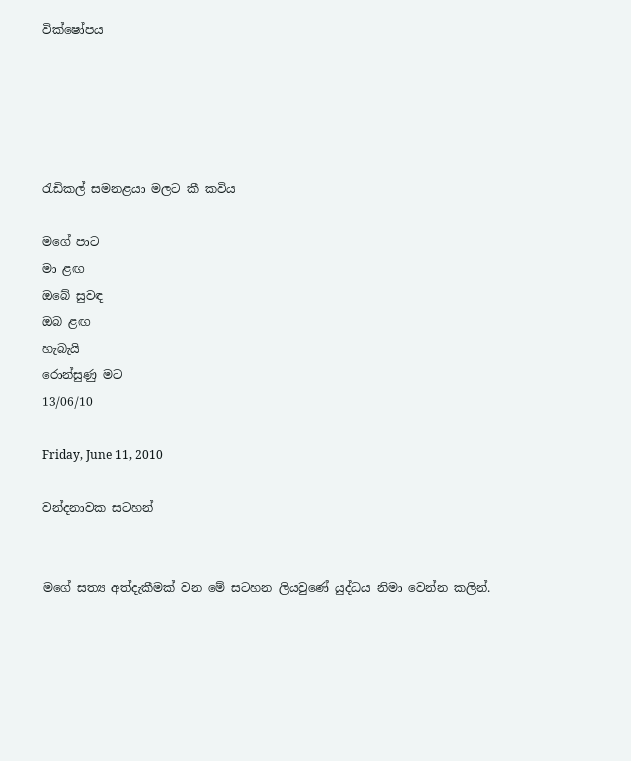වික්ෂෝපය





රැඩිකල් සමනළයා මලට කී කවිය

මගේ පාට
මා ළඟ
ඔබේ සුවඳ
ඔබ ළඟ
හැබැයි
රොන්සුණු මට
13/06/10

Friday, June 11, 2010

වන්දනාවක සටහන්


මගේ සත්‍ය අත්දැකීමක් වන මේ සටහන ලියවුණේ යුද්ධය නිමා වෙන්න කලින්.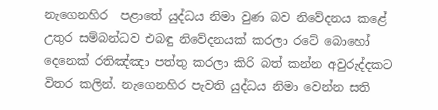නැගෙනහිර  පළාතේ යුද්ධය නිමා වුණ බව නිවේදනය කළේ උතුර සම්බන්ධව එබඳු නිවේදනයක් කරලා රටේ බොහෝ දෙනෙක් රතිඤ්ඤා පත්තු කරලා කිරි බත් කන්න අවුරුද්දකට විතර කලින්. නැගෙනහිර පැවති යුද්ධය නිමා වෙන්න සති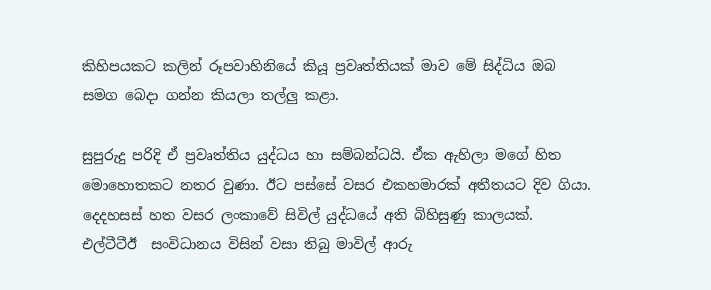කිහිපයකට කලින් රූපවාහිනියේ කියූ ප්‍රවෘත්තියක් මාව මේ සිද්ධිය ඔබ සමග බෙදා ගන්න කියලා තල්ලු කළා.

සුපුරුදු පරිදි ඒ ප්‍රවෘත්තිය යුද්ධය හා සම්බන්ධයි. ඒක ඇහිලා මගේ හිත මොහොතකට නතර වුණා. ඊට පස්සේ වසර එකහමාරක් අතීතයට දිව ගියා. දෙදහසස් හත වසර ලංකාවේ සිවිල් යුද්ධයේ අති බිහිසුණු කාලයක්. එල්ටීටීඊ  සංවිධානය විසින් වසා තිබු මාවිල් ආරු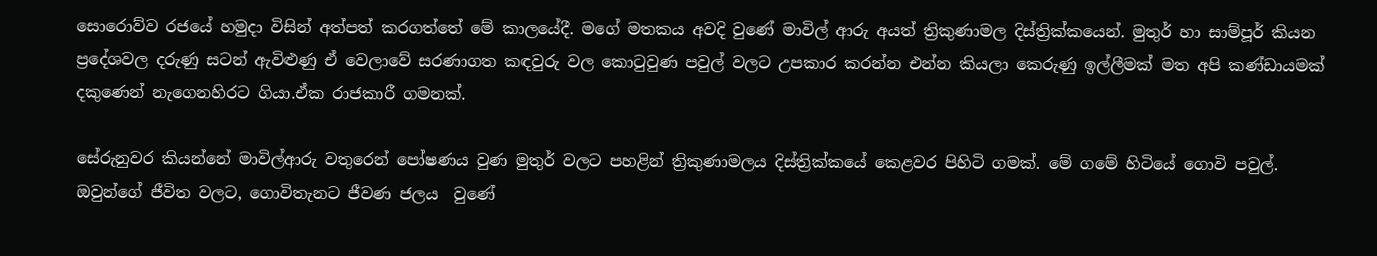සොරොව්ව රජයේ හමුදා විසින් අත්පත් කරගත්තේ මේ කාලයේදී. මගේ මතකය අවදි වුණේ මාවිල් ආරු අයත් ත්‍රිකුණාමල දිස්ත්‍රික්කයෙන්. මුතුර් හා සාම්පූර් කියන ප්‍රදේශවල දරුණු සටන් ඇවිළුණු ඒ වෙලාවේ සරණාගත කඳවුරු වල කොටුවුණ පවුල් වලට උපකාර කරන්න එන්න කියලා කෙරුණු ඉල්ලීමක් මත අපි කණ්ඩායමක් දකුණෙන් නැගෙනහිරට ගියා.ඒක රාජකාරී ගමනක්.

සේරුනුවර කියන්නේ මාවිල්ආරු වතුරෙන් පෝෂණය වුණ මුතුර් වලට පහළින් ත්‍රිකුණාමලය දිස්ත්‍රික්කයේ කෙළවර පිහිටි ගමක්. මේ ගමේ හිටියේ ගොවි පවුල්. ඔවුන්ගේ ජීවිත වලට, ගොවිතැනට ජීවණ ජලය  වුණේ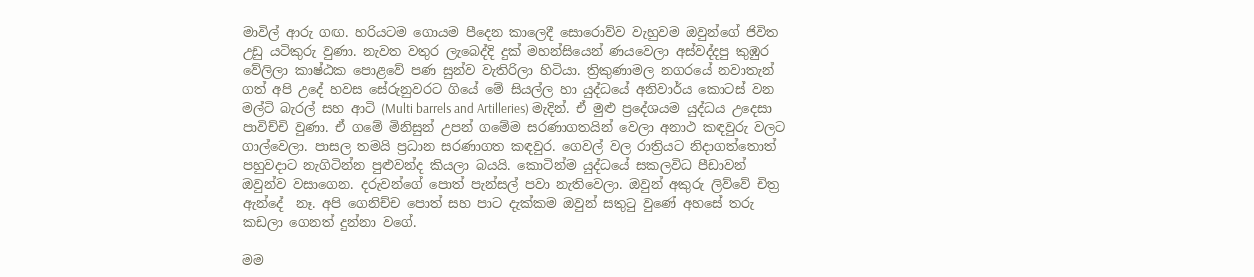මාවිල් ආරු ගඟ. හරියටම ගොයම පීදෙන කාලෙදී සොරොව්ව වැහුවම ඔවුන්ගේ ජිවිත උඩු යටිකුරු වුණා. නැවත වතුර ලැබෙද්දි දුක් මහන්සියෙන් ණයවෙලා අස්වද්දපු කුඹුර වේලිලා කාෂ්ඨක පොළවේ පණ සුන්ව වැතිරිලා හිටියා. ත්‍රිකුණාමල නගරයේ නවාතැන් ගත් අපි උදේ හවස සේරුනුවරට ගියේ මේ සියල්ල හා යුද්ධයේ අනිවාර්ය කොටස් වන මල්ටි බැරල් සහ ආටි (Multi barrels and Artilleries) මැදින්. ඒ මුළු ප්‍රදේශයම යුද්ධය උදෙසා පාවිච්චි වුණා. ඒ ගමේ මිනිසුන් උපන් ගමේම සරණාගතයින් වෙලා අනාථ කඳවුරු වලට ගාල්වෙලා. පාසල තමයි ප්‍රධාන සරණාගත කඳවුර. ගෙවල් වල රාත්‍රියට නිදාගත්තොත් පහුවදාට නැගිටින්න පුළුවන්ද කියලා බයයි. කොටින්ම යුද්ධයේ සකලවිධ පීඩාවන් ඔවුන්ව වසාගෙන. දරුවන්ගේ පොත් පැන්සල් පවා නැතිවෙලා. ඔවුන් අකුරු ලිව්වේ චිත්‍ර ඇන්දේ  නෑ. අපි ගෙනිච්ච පොත් සහ පාට දැක්කම ඔවුන් සතුටු වුණේ අහසේ තරු කඩලා ගෙනත් දුන්නා වගේ.

මම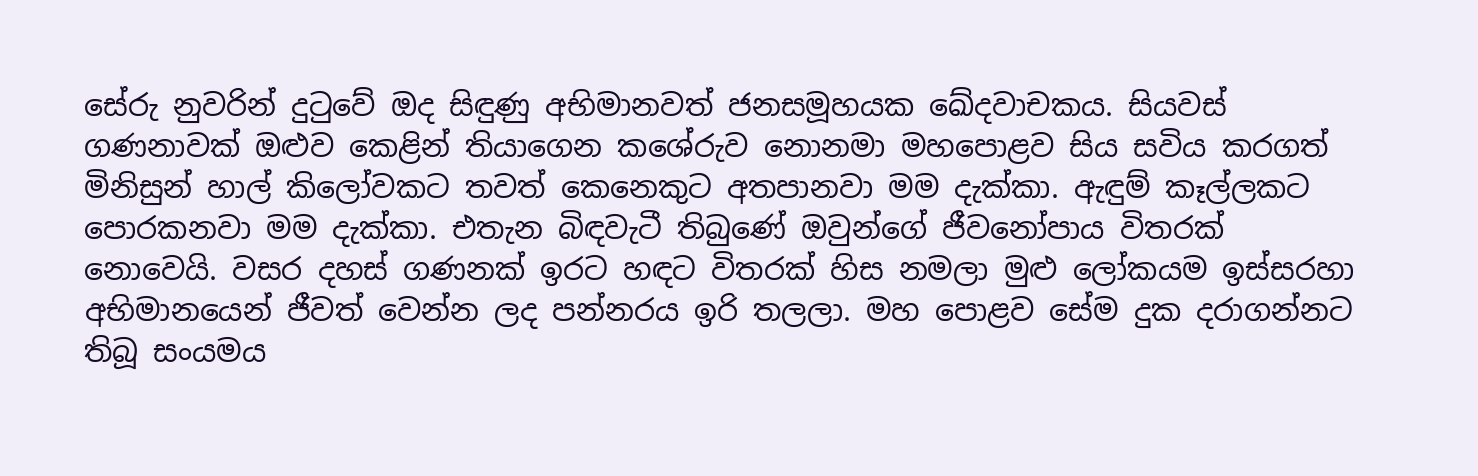සේරු නුවරින් දුටුවේ ඔද සිඳුණු අභිමානවත් ජනසමූහයක ඛේදවාචකය. සියවස් ගණනාවක් ඔළුව කෙළින් තියාගෙන කශේරුව නොනමා මහපොළව සිය සවිය කරගත් මිනිසුන් හාල් කිලෝවකට තවත් කෙනෙකුට අතපානවා මම දැක්කා. ඇඳුම් කෑල්ලකට පොරකනවා මම දැක්කා. එතැන බිඳවැටී තිබුණේ ඔවුන්ගේ ජීවනෝපාය විතරක් නොවෙයි. වසර දහස් ගණනක් ඉරට හඳට විතරක් හිස නමලා මුළු ලෝකයම ඉස්සරහා අභිමානයෙන් ජීවත් වෙන්න ලද පන්නරය ඉරි තලලා. මහ පොළව සේම දුක දරාගන්නට තිබූ සංයමය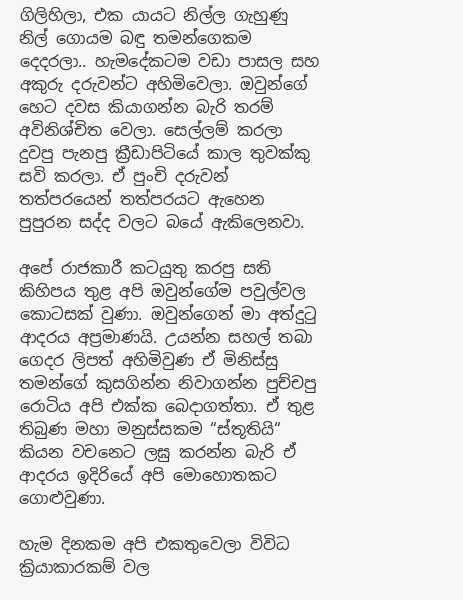ගිලිහිලා, එක යායට නිල්ල ගැහුණු නිල් ගොයම බඳු තමන්ගෙකම දෙදරලා.. හැමදේකටම වඩා පාසල සහ අකුරු දරුවන්ට අහිමිවෙලා. ඔවුන්ගේ හෙට දවස කියාගන්න බැරි තරම් අවිනිශ්චිත වෙලා. සෙල්ලම් කරලා දුවපු පැනපු ක්‍රීඩාපිටියේ කාල තුවක්කු සවි කරලා. ඒ පුංචි දරුවන් තත්පරයෙන් තත්පරයට ඇහෙන පුපුරන සද්ද වලට බයේ ඇකිලෙනවා.

අපේ රාජකාරී කටයුතු කරපු සති කිහිපය තුළ අපි ඔවුන්ගේම පවුල්වල කොටසක් වුණා. ඔවුන්ගෙන් මා අත්දුටු ආදරය අප්‍රමාණයි. උයන්න සහල් තබා ගෙදර ලිපත් අහිමිවුණ ඒ මිනිස්සු තමන්ගේ කුසගින්න නිවාගන්න පුච්චපු රොටිය අපි එක්ක බෙදාගත්තා. ඒ තුළ තිබුණ මහා මනුස්සකම “ස්තූතියි“ කියන වචනෙට ලඝු කරන්න බැරි ඒ ආදරය ඉදිරියේ අපි මොහොතකට ගොළුවුණා.

හැම දිනකම අපි එකතුවෙලා විවිධ ක්‍රියාකාරකම් වල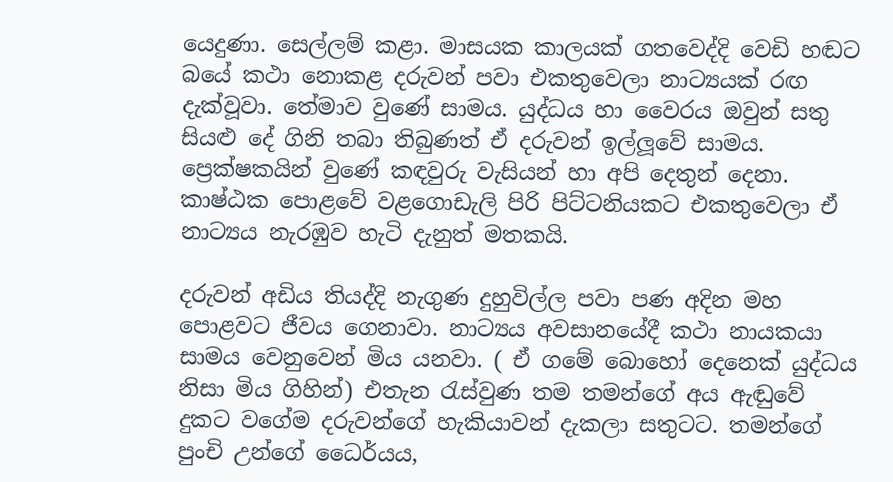යෙදුණා. සෙල්ලම් කළා. මාසයක කාලයක් ගතවෙද්දි වෙඩි හඬට බයේ කථා නොකළ දරුවන් පවා එකතුවෙලා නාට්‍යයක් රඟ දැක්වූවා. තේමාව වුණේ සාමය. යුද්ධය හා වෛරය ඔවුන් සතු සියළු දේ ගිනි තබා තිබුණත් ඒ දරුවන් ඉල්ලූවේ සාමය. ප්‍රෙක්ෂකයින් වුණේ කඳවුරු වැසියන් හා අපි දෙතුන් දෙනා. කාෂ්ඨක පොළවේ වළගොඩැලි පිරි පිට්ටනියකට එකතුවෙලා ඒ නාට්‍යය නැරඹුව හැටි දැනුත් මතකයි.

දරුවන් අඩිය තියද්දි නැගුණ දුහුවිල්ල පවා පණ අදින මහ පොළවට ජීවය ගෙනාවා. නාට්‍යය අවසානයේදී කථා නායකයා සාමය වෙනුවෙන් මිය යනවා. ( ඒ ගමේ බොහෝ දෙනෙක් යුද්ධය නිසා මිය ගිහින්) එතැන රැස්වුණ තම තමන්ගේ අය ඇඬුවේ දුකට වගේම දරුවන්ගේ හැකියාවන් දැකලා සතුටට. තමන්ගේ පුංචි උන්ගේ ධෛර්යය,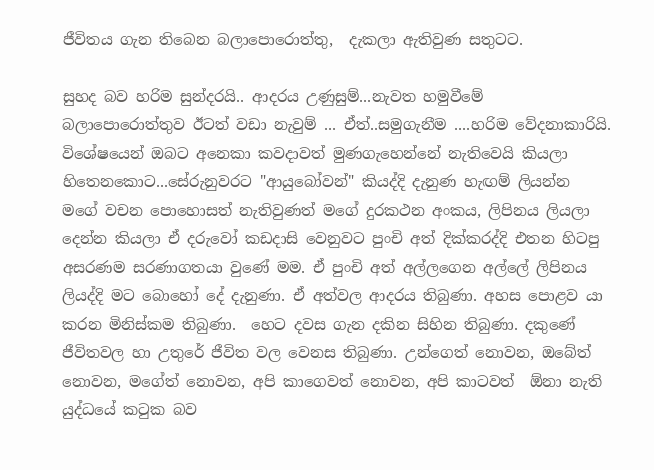ජීවිතය ගැන තිබෙන බලාපොරොත්තු,  දැකලා ඇතිවුණ සතුටට.

සුහද බව හරිම සුන්දරයි.. ආදරය උණුසුම්...නැවත හමුවීමේ බලාපොරොත්තුව ඊටත් වඩා නැවුම් ... ඒත්..සමුගැනීම ....හරිම වේදනාකාරියි. විශේෂයෙන් ඔබට අනෙකා කවදාවත් මුණගැහෙන්නේ නැතිවෙයි කියලා හිතෙනකොට...සේරුනුවරට "ආයුබෝවන්" කියද්දි දැනුණ හැඟම් ලියන්න මගේ වචන පොහොසත් නැතිවුණත් මගේ දුරකථන අංකය, ලිපිනය ලියලා දෙන්න කියලා ඒ දරුවෝ කඩදාසි වෙනුවට පුංචි අත් දික්කරද්දි එතන හිටපු අසරණම සරණාගතයා වුණේ මම. ඒ පුංචි අත් අල්ලගෙන අල්ලේ ලිපිනය ලියද්දි මට බොහෝ දේ දැනුණා. ඒ අත්වල ආදරය තිබුණා. අහස පොළව යා කරන මිනිස්කම තිබුණා.  හෙට දවස ගැන දකින සිහින තිබුණා. දකුණේ ජීවිතවල හා උතුරේ ජීවිත වල වෙනස තිබුණා. උන්ගෙත් නොවන, ඔබේත් නොවන, මගේත් නොවන, අපි කාගෙවත් නොවන, අපි කාටවත්  ඕනා නැති යුද්ධයේ කටුක බව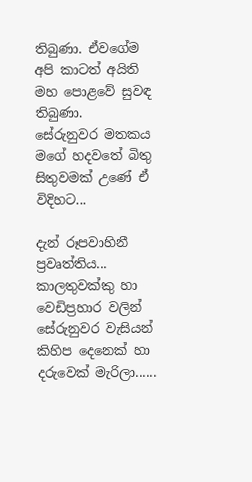තිබුණා. ඒවගේම අපි කාටත් අයිති මහ පොළවේ සුවඳ තිබුණා.
සේරුනුවර මතකය මගේ හදවතේ බිතු සිතුවමක් උණේ ඒ විදිහට...

දැන් රූපවාහිනී ප්‍රවෘත්තිය...
කාලතුවක්කු හා වෙඩිප්‍රහාර වලින් සේරුනුවර වැසියන් කිහිප දෙනෙක් හා දරුවෙක් මැරිලා......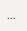...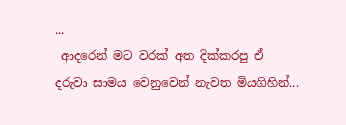...
 ආදරෙන් මට වරක් අත දික්කරපු ඒ දරුවා සාමය වෙනුවෙන් නැවත මියගිහින්...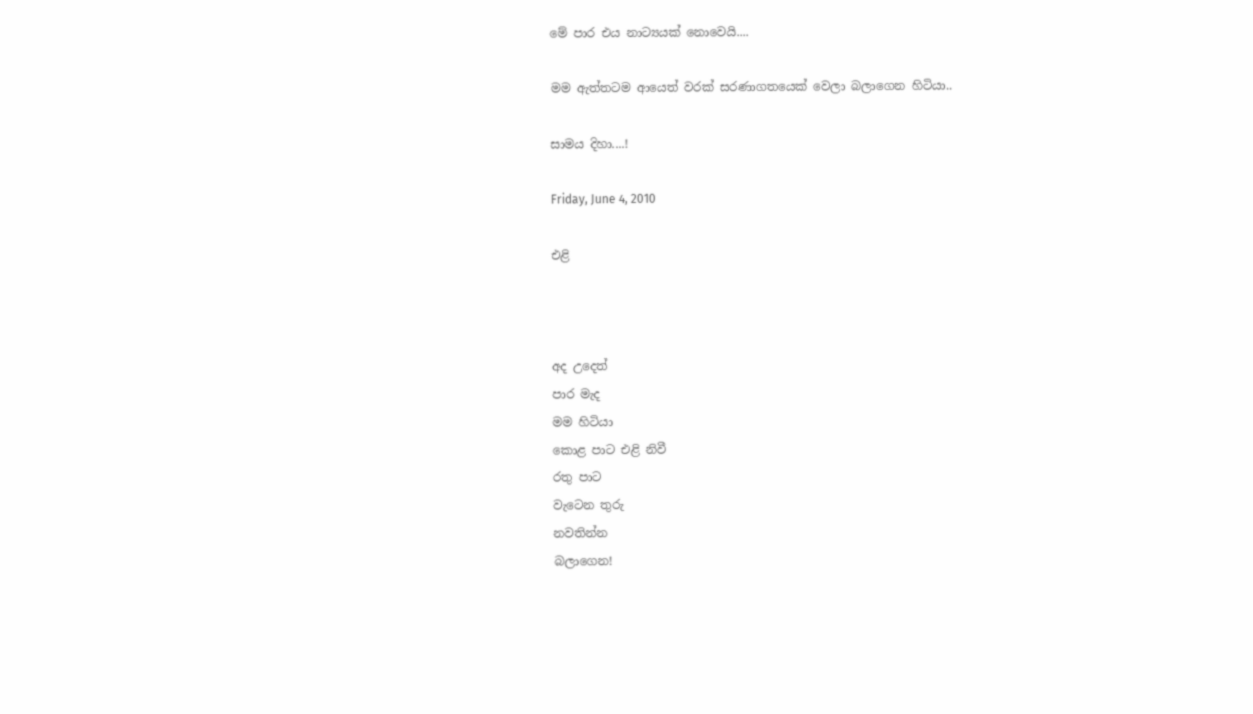මේ පාර එය නාට්‍යයක් නොවෙයි....

මම ඇත්තටම ආයෙත් වරක් සරණාගතයෙක් වෙලා බලාගෙන හිටියා..

සාමය දිහා....!

Friday, June 4, 2010

එළි



අද උදෙත්
පාර මැද
මම හිටියා
කොළ පාට එළි නිවී
රතු පාට
වැටෙන තුරු
නවතින්න
බලා‍ගෙන!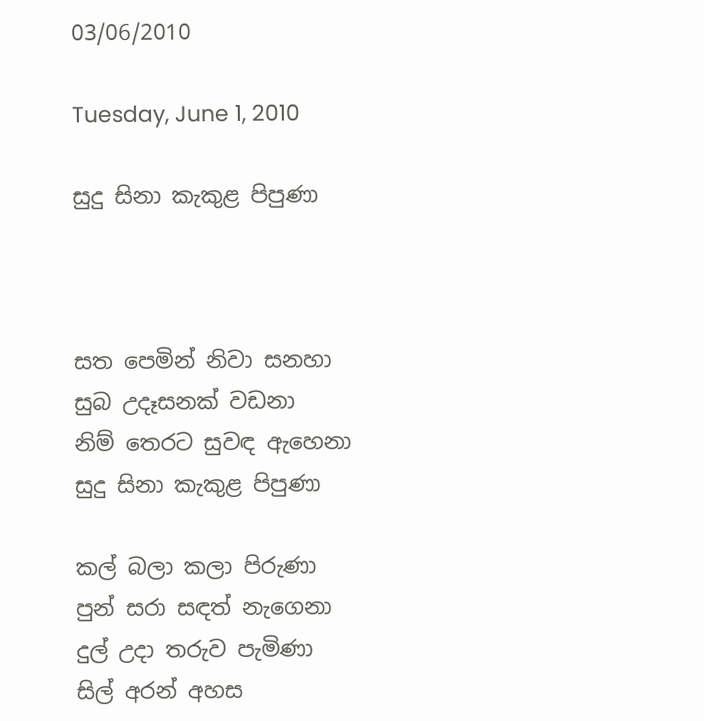03/06/2010

Tuesday, June 1, 2010

සුදු සිනා කැකුළ පිපුණා



සත පෙමින් නිවා සනහා
සුබ උදෑසනක් වඩනා
නිම් තෙරට සුවඳ ඇහෙනා
සුදු සිනා කැකුළ පිපුණා

කල් බලා කලා පිරුණා
පුන් සරා සඳත් නැගෙනා
දුල් උදා තරුව පැමිණා
සිල් අරන් අහස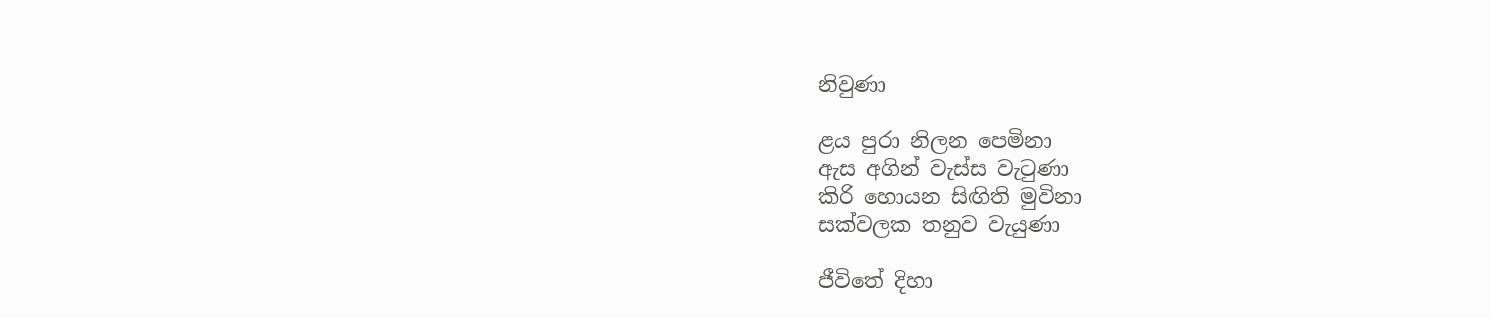නිවුණා

ළය පුරා නිලන පෙමිනා
ඇස අගින් වැස්ස වැටුණා
කිරි හොයන සිඟිති මුවිනා
සක්වලක තනුව වැයුණා

ජීවිතේ දිහා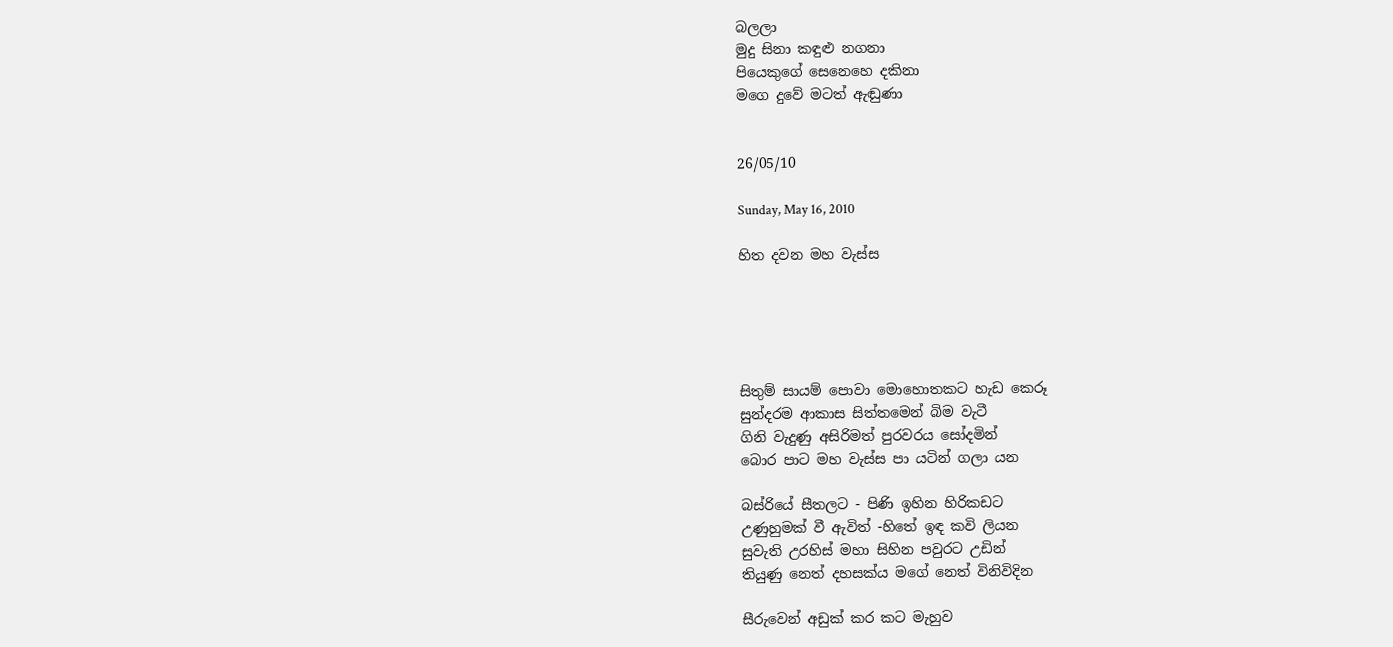බලලා
මුදු සිනා කඳුළු නගනා
පියෙකුගේ සෙනෙහෙ දකිනා
මගෙ දුවේ මටත් ඇඬුණා


26/05/10

Sunday, May 16, 2010

හිත දවන මහ වැස්ස





සිතුම් සායම් පොවා මොහොතකට හැඩ කෙරූ
සුන්දරම ආකාස සිත්තමෙන් බිම වැටී
ගිනි වැදුණු අසිරිමත් පුරවරය සෝදමින්
බොර පාට මහ වැස්ස පා යටින් ගලා යන

බස්රියේ සීතලට - පිණි ඉහින හිරිකඩට
උණුහුමක් වී ඇවිත් -හිතේ ඉඳ කවි ලියන
සුවැති උරහිස් මහා සිහින පවුරට උඩින්
තියුණු නෙත් දහසක්ය මගේ නෙත් විනිවිදින

සීරුවෙන් අඩුක් කර කට මැහුව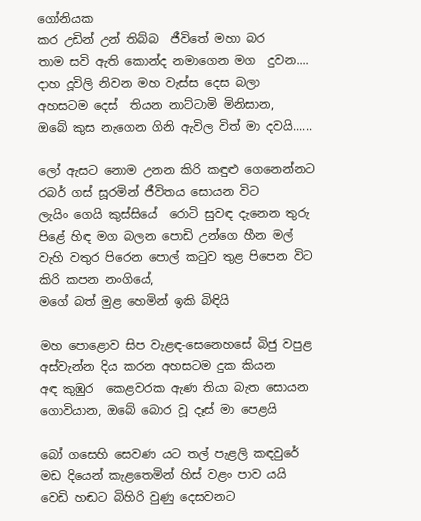ගෝනියක
කර උඩින් උන් තිබ්බ  ජීවිතේ මහා බර
තාම සවි ඇති කොන්ද නමාගෙන මග  දුවන....
දාහ දූවිලි නිවන මහ වැස්ස දෙස බලා
අහසටම දෙස්  තියන නාට්ටාමි මිනිසාන,
ඔබේ කුස නැගෙන ගිනි ඇවිල විත් මා දවයි......

ලෝ ඇසට නොම උනන කිරි කඳුළු ගෙනෙන්නට
රබර් ගස් සූරමින් ජීවිතය සොයන විට
ලැයිං ගෙයි කුස්සියේ  රොටි සුවඳ දැනෙන තුරු
පිළේ හිඳ මග බලන පොඩි උන්ගෙ හීන මල්
වැහි වතුර පිරෙන පොල් කටුව තුළ පිපෙන විට
කිරි කපන නංගියේ,
මගේ බත් මුළ හෙමින් ඉකි බිඳියි

මහ පොළොව සිප වැළඳ-සෙනෙහසේ බිජු වපුළ
අස්වැන්න දිය කරන අහසටම දුක කියන
අඳ කුඹුර  කෙළවරක ඇණ තියා බැත සොයන
ගොවියාන, ඔබේ බොර වූ දෑස් මා පෙළයි

බෝ ගසෙහි සෙවණ යට තල් පැළලි කඳවුරේ
මඩ දියෙන් කැළතෙමින් හිස් වළං පාව යයි
වෙඩි හඬට බිහිරි වුණු දෙසවනට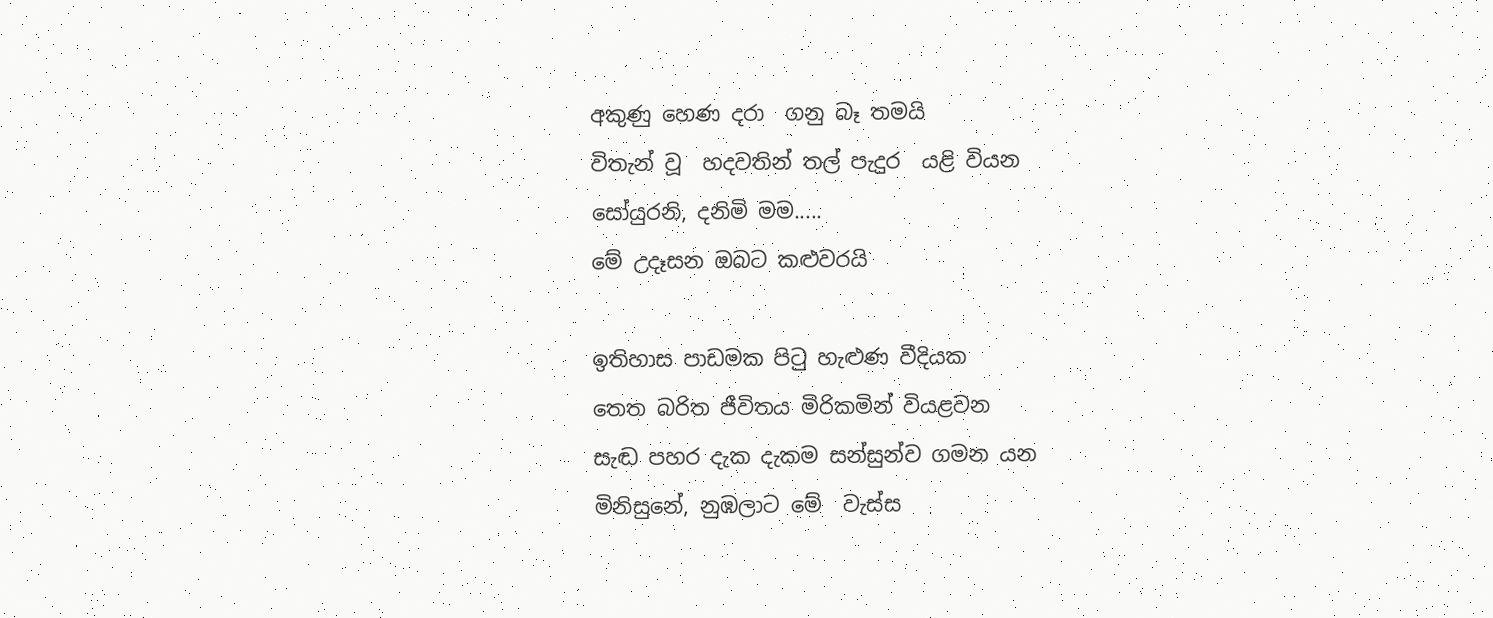අකුණු හෙණ දරා  ගනු බෑ තමයි
විතැන් වූ  හදවතින් තල් පැදුර  යළි වියන
සෝයුරනි, දනිමි මම.....
මේ උදෑසන ඔබට කළුවරයි

ඉතිහාස පාඩමක පිටු හැළුණ වීදියක
තෙත බරිත ජීවිතය මිරිකමින් වියළවන
සැඬ පහර දැක දැකම සන්සුන්ව ගමන යන
මිනිසුනේ, නුඹලාට මේ  වැස්ස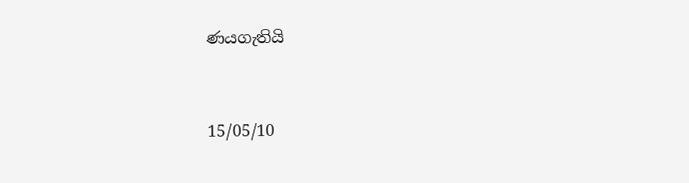ණයගැතියි


15/05/10